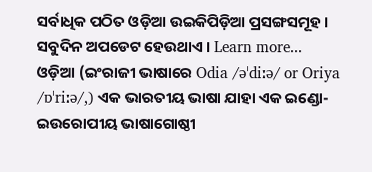ସର୍ବାଧିକ ପଠିତ ଓଡ଼ିଆ ଉଇକିପିଡ଼ିଆ ପ୍ରସଙ୍ଗସମୂହ । ସବୁଦିନ ଅପଡେଟ ହେଉଥାଏ । Learn more...
ଓଡ଼ିଆ (ଇଂରାଜୀ ଭାଷାରେ Odia /əˈdiːə/ or Oriya /ɒˈriːə/,) ଏକ ଭାରତୀୟ ଭାଷା ଯାହା ଏକ ଇଣ୍ଡୋ-ଇଉରୋପୀୟ ଭାଷାଗୋଷ୍ଠୀ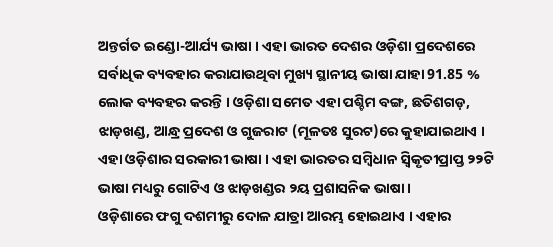ଅନ୍ତର୍ଗତ ଇଣ୍ଡୋ-ଆର୍ଯ୍ୟ ଭାଷା । ଏହା ଭାରତ ଦେଶର ଓଡ଼ିଶା ପ୍ରଦେଶରେ ସର୍ବାଧିକ ବ୍ୟବହାର କରାଯାଉଥିବା ମୁଖ୍ୟ ସ୍ଥାନୀୟ ଭାଷା ଯାହା 91.85 % ଲୋକ ବ୍ୟବହର କରନ୍ତି । ଓଡ଼ିଶା ସମେତ ଏହା ପଶ୍ଚିମ ବଙ୍ଗ, ଛତିଶଗଡ଼, ଝାଡ଼ଖଣ୍ଡ, ଆନ୍ଧ୍ର ପ୍ରଦେଶ ଓ ଗୁଜରାଟ (ମୂଳତଃ ସୁରଟ)ରେ କୁହାଯାଇଥାଏ । ଏହା ଓଡ଼ିଶାର ସରକାରୀ ଭାଷା । ଏହା ଭାରତର ସମ୍ବିଧାନ ସ୍ୱିକୃତୀପ୍ରାପ୍ତ ୨୨ଟି ଭାଷା ମଧ୍ୟରୁ ଗୋଟିଏ ଓ ଝାଡ଼ଖଣ୍ଡର ୨ୟ ପ୍ରଶାସନିକ ଭାଷା ।
ଓଡ଼ିଶାରେ ଫଗୁ ଦଶମୀରୁ ଦୋଳ ଯାତ୍ରା ଆରମ୍ଭ ହୋଇଥାଏ । ଏହାର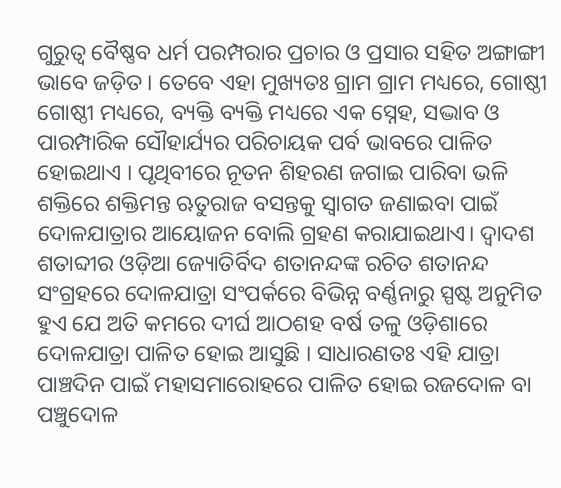ଗୁରୁତ୍ୱ ବୈଷ୍ଣବ ଧର୍ମ ପରମ୍ପରାର ପ୍ରଚାର ଓ ପ୍ରସାର ସହିତ ଅଙ୍ଗାଙ୍ଗୀ ଭାବେ ଜଡ଼ିତ । ତେବେ ଏହା ମୁଖ୍ୟତଃ ଗ୍ରାମ ଗ୍ରାମ ମଧ୍ୟରେ, ଗୋଷ୍ଠୀ ଗୋଷ୍ଠୀ ମଧ୍ୟରେ, ବ୍ୟକ୍ତି ବ୍ୟକ୍ତି ମଧ୍ୟରେ ଏକ ସ୍ନେହ, ସଦ୍ଭାବ ଓ ପାରମ୍ପାରିକ ସୌହାର୍ଯ୍ୟର ପରିଚାୟକ ପର୍ବ ଭାବରେ ପାଳିତ ହୋଇଥାଏ । ପୃଥିବୀରେ ନୂତନ ଶିହରଣ ଜଗାଇ ପାରିବା ଭଳି ଶକ୍ତିରେ ଶକ୍ତିମନ୍ତ ଋତୁରାଜ ବସନ୍ତକୁ ସ୍ୱାଗତ ଜଣାଇବା ପାଇଁ ଦୋଳଯାତ୍ରାର ଆୟୋଜନ ବୋଲି ଗ୍ରହଣ କରାଯାଇଥାଏ। ଦ୍ୱାଦଶ ଶତାବ୍ଦୀର ଓଡ଼ିଆ ଜ୍ୟୋତିର୍ବିଦ ଶତାନନ୍ଦଙ୍କ ରଚିତ ଶତାନନ୍ଦ ସଂଗ୍ରହରେ ଦୋଳଯାତ୍ରା ସଂପର୍କରେ ବିଭିନ୍ନ ବର୍ଣ୍ଣନାରୁ ସ୍ପଷ୍ଟ ଅନୁମିତ ହୁଏ ଯେ ଅତି କମରେ ଦୀର୍ଘ ଆଠଶହ ବର୍ଷ ତଳୁ ଓଡ଼ିଶାରେ ଦୋଳଯାତ୍ରା ପାଳିତ ହୋଇ ଆସୁଛି । ସାଧାରଣତଃ ଏହି ଯାତ୍ରା ପାଞ୍ଚଦିନ ପାଇଁ ମହାସମାରୋହରେ ପାଳିତ ହୋଇ ରଜଦୋଳ ବା ପଞ୍ଚୁଦୋଳ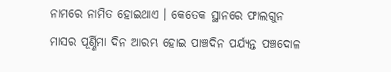ନାମରେ ନାମିତ ହୋଇଥାଏ । କେତେକ ସ୍ଥାନରେ ଫାଲଗୁନ ମାସର ପୂର୍ଣ୍ଣିମା ଦିନ ଆରମ୍ଭ ହୋଇ ପାଞ୍ଚଦିନ ପର୍ଯ୍ୟନ୍ତ ପଞ୍ଚଦୋଳ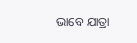ଭାବେ ଯାତ୍ରା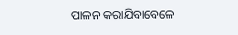ପାଳନ କରାଯିବାବେଳେ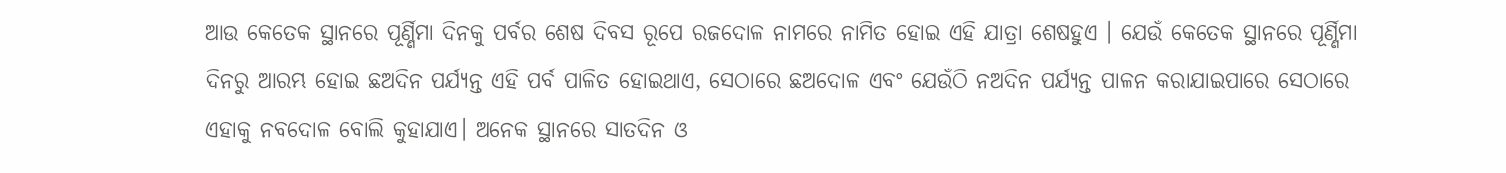ଆଉ କେତେକ ସ୍ଥାନରେ ପୂର୍ଣ୍ଣିମା ଦିନକୁ ପର୍ବର ଶେଷ ଦିବସ ରୂପେ ରଜଦୋଳ ନାମରେ ନାମିତ ହୋଇ ଏହି ଯାତ୍ରା ଶେଷହୁଏ । ଯେଉଁ କେତେକ ସ୍ଥାନରେ ପୂର୍ଣ୍ଣିମା ଦିନରୁ ଆରମ୍ଭ ହୋଇ ଛଅଦିନ ପର୍ଯ୍ୟନ୍ତ ଏହି ପର୍ବ ପାଳିତ ହୋଇଥାଏ, ସେଠାରେ ଛଅଦୋଳ ଏବଂ ଯେଉଁଠି ନଅଦିନ ପର୍ଯ୍ୟନ୍ତ ପାଳନ କରାଯାଇପାରେ ସେଠାରେ ଏହାକୁ ନବଦୋଳ ବୋଲି କୁହାଯାଏ। ଅନେକ ସ୍ଥାନରେ ସାତଦିନ ଓ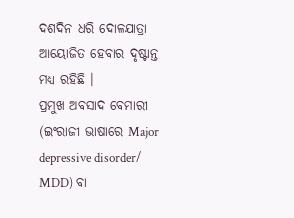ଦଶଦିନ ଧରି ଦୋଳଯାତ୍ରା ଆୟୋଜିତ ହେବାର ଦୃଷ୍ଟାନ୍ତ ମଧ୍ୟ ରହିଛି ।
ପ୍ରମୁଖ ଅବସାଦ ବେମାରୀ (ଇଂରାଜୀ ଭାଷାରେ Major depressive disorder/ MDD) ବା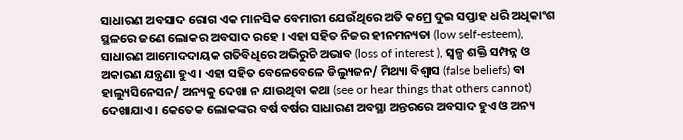ସାଧାରଣ ଅବସାଦ ରୋଗ ଏକ ମାନସିକ ବେମାରୀ ଯେଉଁଥିରେ ଅତି କମ୍ରେ ଦୁଇ ସପ୍ତାହ ଧରି ଅଧିକାଂଶ ସ୍ଥଳରେ ଜଣେ ଲୋକର ଅବସାଦ ରହେ । ଏହା ସହିତ ନିଜର ହୀନମନ୍ୟତା (low self-esteem), ସାଧାରଣ ଆମୋଦଦାୟକ ଗତିବିଧିରେ ଅଭିରୁଚି ଅଭାବ (loss of interest ), ସ୍ୱଳ୍ପ ଶକ୍ତି ସମ୍ପନ୍ନ ଓ ଅକାରଣ ଯନ୍ତ୍ରଣା ହୁଏ । ଏହା ସହିତ ବେଳେବେଳେ ଡିଲ୍ୟୁଜନ/ ମିଥ୍ୟା ବିଶ୍ୱାସ (false beliefs) ବା ହାଲ୍ୟୁସିନେସନ/ ଅନ୍ୟକୁ ଦେଖା ନ ଯାଉଥିବା କଥା (see or hear things that others cannot) ଦେଖାଯାଏ । କେତେକ ଲୋକଙ୍କର ବର୍ଷ ବର୍ଷର ସାଧାରଣ ଅବସ୍ଥା ଅନ୍ତରରେ ଅବସାଦ ହୁଏ ଓ ଅନ୍ୟ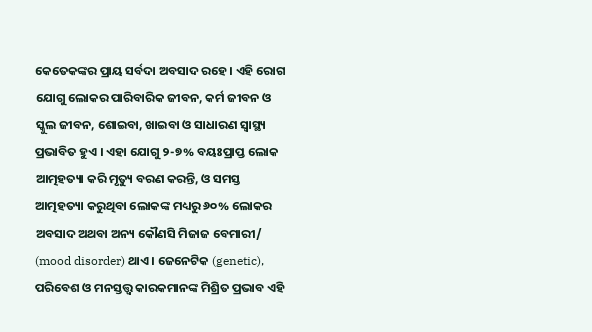କେତେକଙ୍କର ପ୍ରାୟ ସର୍ବଦା ଅବସାଦ ରହେ । ଏହି ରୋଗ ଯୋଗୁ ଲୋକର ପାରିବାରିକ ଜୀବନ, କର୍ମ ଜୀବନ ଓ ସ୍କୁଲ ଜୀବନ, ଶୋଇବା, ଖାଇବା ଓ ସାଧାରଣ ସ୍ୱାସ୍ଥ୍ୟ ପ୍ରଭାବିତ ହୁଏ । ଏହା ଯୋଗୁ ୨-୭% ବୟଃପ୍ରାପ୍ତ ଲୋକ ଆତ୍ମହତ୍ୟା କରି ମୃତ୍ୟୁ ବରଣ କରନ୍ତି, ଓ ସମସ୍ତ ଆତ୍ମହତ୍ୟା କରୁଥିବା ଲୋକଙ୍କ ମଧ୍ୟରୁ ୬୦% ଲୋକର ଅବସାଦ ଅଥବା ଅନ୍ୟ କୌଣସି ମିଜାଜ ବେମାରୀ/ (mood disorder) ଥାଏ । ଜେନେଟିକ (genetic), ପରିବେଶ ଓ ମନସ୍ତତ୍ତ୍ୱ କାରକମାନଙ୍କ ମିଶ୍ରିତ ପ୍ରଭାବ ଏହି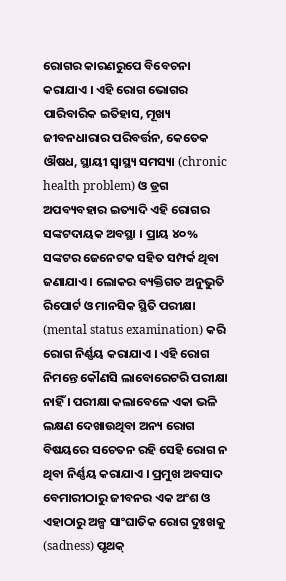ରୋଗର କାରଣରୁପେ ବିବେଚନା କରାଯାଏ । ଏହି ରୋଗ ଭୋଗର ପାରିବାରିକ ଇତିହାସ, ମୂଖ୍ୟ ଜୀବନଧାରାର ପରିବର୍ତ୍ତନ, କେତେକ ଔଷଧ, ସ୍ଥାୟୀ ସ୍ୱାସ୍ଥ୍ୟ ସମସ୍ୟା (chronic health problem) ଓ ଡ୍ରଗ ଅପବ୍ୟବହାର ଇତ୍ୟାଦି ଏହି ରୋଗର ସଙ୍କଟଦାୟକ ଅବସ୍ଥା । ପ୍ରାୟ ୪୦% ସଙ୍କଟର ଜେନେଟକ ସହିତ ସମ୍ପର୍କ ଥିବା ଜଣାଯାଏ । ଲୋକର ବ୍ୟକ୍ତିଗତ ଅନୁଭୁତି ରିପୋର୍ଟ ଓ ମାନସିକ ସ୍ଥିତି ପରୀକ୍ଷା (mental status examination) କରି ରୋଗ ନିର୍ଣ୍ଣୟ କରାଯାଏ । ଏହି ରୋଗ ନିମନ୍ତେ କୌଣସି ଲାବୋରେଟରି ପରୀକ୍ଷା ନାହିଁ । ପରୀକ୍ଷା କଲାବେଳେ ଏକା ଭଳି ଲକ୍ଷଣ ଦେଖାଉଥିବା ଅନ୍ୟ ରୋଗ ବିଷୟରେ ସଚେତନ ରହି ସେହି ରୋଗ ନ ଥିବା ନିର୍ଣ୍ଣୟ କରାଯାଏ । ପ୍ରମୁଖ ଅବସାଦ ବେମାରୀଠାରୁ ଜୀବନର ଏକ ଅଂଶ ଓ ଏହାଠାରୁ ଅଳ୍ପ ସାଂଘାତିକ ରୋଗ ଦୁଃଖକୁ (sadness) ପୃଥକ୍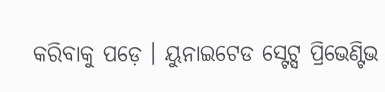କରିବାକୁ ପଡ଼େ । ୟୁନାଇଟେଡ ସ୍ଟେଟ୍ସ ପ୍ରିଭେଣ୍ଟିଭ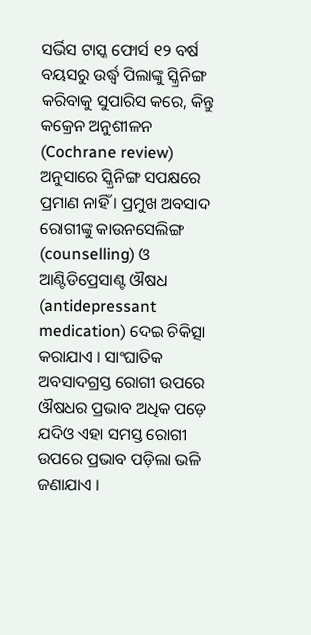ସର୍ଭିସ ଟାସ୍କ ଫୋର୍ସ ୧୨ ବର୍ଷ ବୟସରୁ ଉର୍ଦ୍ଧ୍ୱ ପିଲାଙ୍କୁ ସ୍କ୍ରିନିଙ୍ଗ କରିବାକୁ ସୁପାରିସ କରେ, କିନ୍ତୁ କକ୍ରେନ ଅନୁଶୀଳନ (Cochrane review) ଅନୁସାରେ ସ୍କ୍ରିନିଙ୍ଗ ସପକ୍ଷରେ ପ୍ରମାଣ ନାହିଁ । ପ୍ରମୁଖ ଅବସାଦ ରୋଗୀଙ୍କୁ କାଉନସେଲିଙ୍ଗ (counselling) ଓ ଆଣ୍ଟିଡିପ୍ରେସାଣ୍ଟ ଔଷଧ (antidepressant medication) ଦେଇ ଚିକିତ୍ସା କରାଯାଏ । ସାଂଘାତିକ ଅବସାଦଗ୍ରସ୍ତ ରୋଗୀ ଉପରେ ଔଷଧର ପ୍ରଭାବ ଅଧିକ ପଡ଼େ ଯଦିଓ ଏହା ସମସ୍ତ ରୋଗୀ ଉପରେ ପ୍ରଭାବ ପଡ଼ିଲା ଭଳି ଜଣାଯାଏ ।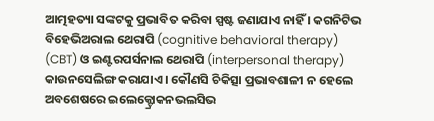ଆତ୍ମହତ୍ୟା ସଙ୍କଟକୁ ପ୍ରଭାବିତ କରିବା ସ୍ପଷ୍ଟ ଜଣାଯାଏ ନାହିଁ । କଗନିଟିଭ ବିହେଭିଅରାଲ ଥେରାପି (cognitive behavioral therapy) (CBT) ଓ ଇଣ୍ଟରପର୍ସନାଲ ଥେରାପି (interpersonal therapy) କାଉନସେଲିଙ୍ଗ କରାଯାଏ । କୌଣସି ଚିକିତ୍ସା ପ୍ରଭାବଶାଳୀ ନ ହେଲେ ଅବଶେଷରେ ଇଲେକ୍ଟ୍ରୋକନଭଲସିଭ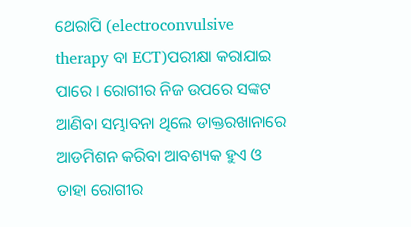ଥେରାପି (electroconvulsive therapy ବା ECT)ପରୀକ୍ଷା କରାଯାଇ ପାରେ । ରୋଗୀର ନିଜ ଉପରେ ସଙ୍କଟ ଆଣିବା ସମ୍ଭାବନା ଥିଲେ ଡାକ୍ତରଖାନାରେ ଆଡମିଶନ କରିବା ଆବଶ୍ୟକ ହୁଏ ଓ ତାହା ରୋଗୀର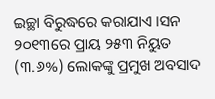ଇଚ୍ଛା ବିରୁଦ୍ଧରେ କରାଯାଏ ।ସନ ୨୦୧୩ରେ ପ୍ରାୟ ୨୫୩ ନିୟୁତ (୩.୬%) ଲୋକଙ୍କୁ ପ୍ରମୁଖ ଅବସାଦ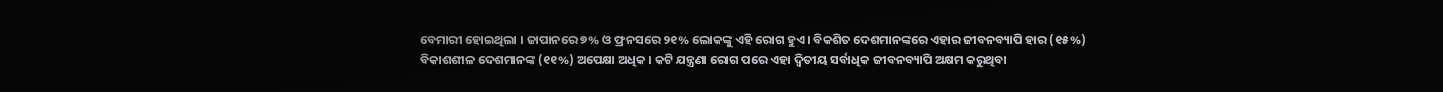ବେମାରୀ ହୋଇଥିଲା । ଜାପାନରେ ୭% ଓ ଫ୍ରନସରେ ୨୧% ଲୋକଙ୍କୁ ଏହି ରୋଗ ହୁଏ । ବିକଶିତ ଦେଶମାନଙ୍କରେ ଏହାର ଜୀବନବ୍ୟାପି ହାର (୧୫%) ବିକାଶଶୀଳ ଦେଶମାନଙ୍କ (୧୧%) ଅପେକ୍ଷା ଅଧିକ । କଟି ଯନ୍ତ୍ରଣା ରୋଗ ପରେ ଏହା ଦ୍ୱିତୀୟ ସର୍ବାଧିକ ଜୀବନବ୍ୟାପି ଅକ୍ଷମ କରୁଥିବା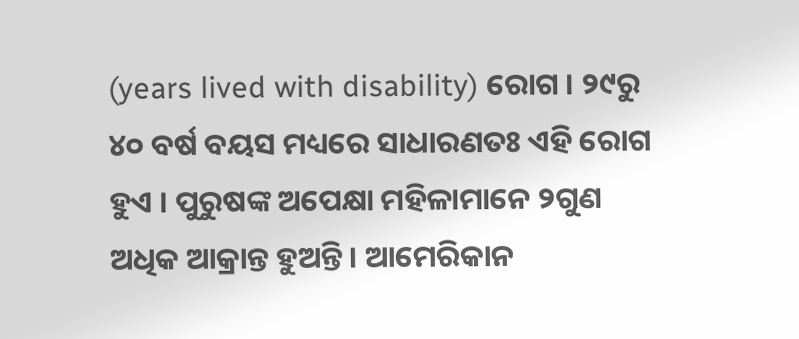(years lived with disability) ରୋଗ । ୨୯ରୁ ୪୦ ବର୍ଷ ବୟସ ମଧ୍ୟରେ ସାଧାରଣତଃ ଏହି ରୋଗ ହୁଏ । ପୁରୁଷଙ୍କ ଅପେକ୍ଷା ମହିଳାମାନେ ୨ଗୁଣ ଅଧିକ ଆକ୍ରାନ୍ତ ହୁଅନ୍ତି । ଆମେରିକାନ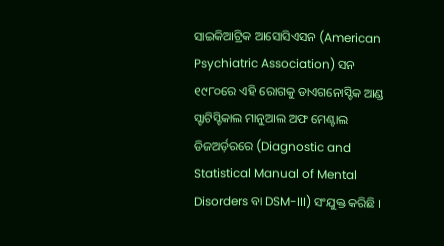ସାଇକିଆଟ୍ରିକ ଆସୋସିଏସନ (American Psychiatric Association) ସନ ୧୯୮୦ରେ ଏହି ରୋଗକୁ ଡାଏଗନୋସ୍ଟିକ ଆଣ୍ଡ ସ୍ଟାଟିସ୍ଟିକାଲ ମାନୁଆଲ ଅଫ ମେଣ୍ଟାଲ ଡିଜଅର୍ଡ଼ରରେ (Diagnostic and Statistical Manual of Mental Disorders ବା DSM-III) ସଂଯୁକ୍ତ କରିଛି ।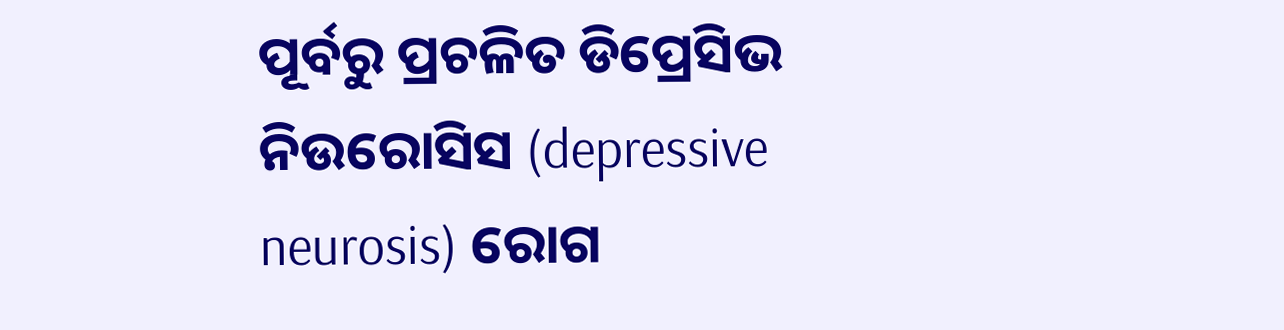ପୂର୍ବରୁ ପ୍ରଚଳିତ ଡିପ୍ରେସିଭ ନିଉରୋସିସ (depressive neurosis) ରୋଗ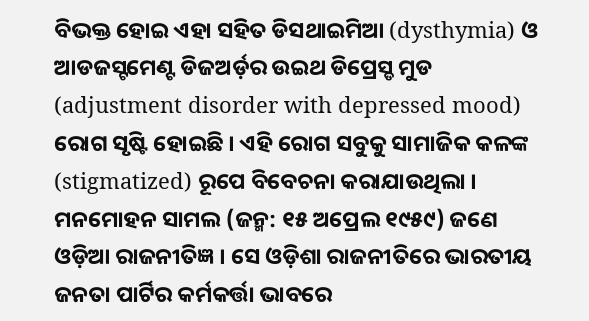ବିଭକ୍ତ ହୋଇ ଏହା ସହିତ ଡିସଥାଇମିଆ (dysthymia) ଓ ଆଡଜସ୍ଟମେଣ୍ଟ ଡିଜଅର୍ଡ଼ର ଉଇଥ ଡିପ୍ରେସ୍ଡ ମୁଡ (adjustment disorder with depressed mood) ରୋଗ ସୃଷ୍ଟି ହୋଇଛି । ଏହି ରୋଗ ସବୁକୁ ସାମାଜିକ କଳଙ୍କ (stigmatized) ରୂପେ ବିବେଚନା କରାଯାଉଥିଲା ।
ମନମୋହନ ସାମଲ (ଜନ୍ମ: ୧୫ ଅପ୍ରେଲ ୧୯୫୯) ଜଣେ ଓଡ଼ିଆ ରାଜନୀତିଜ୍ଞ । ସେ ଓଡ଼ିଶା ରାଜନୀତିରେ ଭାରତୀୟ ଜନତା ପାର୍ଟିର କର୍ମକର୍ତ୍ତା ଭାବରେ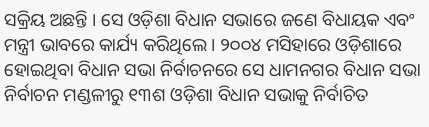ସକ୍ରିୟ ଅଛନ୍ତି । ସେ ଓଡ଼ିଶା ବିଧାନ ସଭାରେ ଜଣେ ବିଧାୟକ ଏବଂ ମନ୍ତ୍ରୀ ଭାବରେ କାର୍ଯ୍ୟ କରିଥିଲେ । ୨୦୦୪ ମସିହାରେ ଓଡ଼ିଶାରେ ହୋଇଥିବା ବିଧାନ ସଭା ନିର୍ବାଚନରେ ସେ ଧାମନଗର ବିଧାନ ସଭା ନିର୍ବାଚନ ମଣ୍ଡଳୀରୁ ୧୩ଶ ଓଡ଼ିଶା ବିଧାନ ସଭାକୁ ନିର୍ବାଚିତ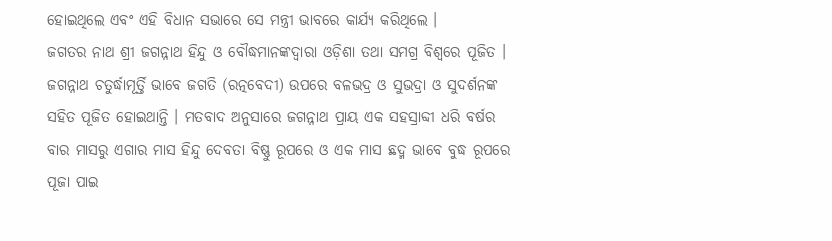ହୋଇଥିଲେ ଏବଂ ଏହି ବିଧାନ ସଭାରେ ସେ ମନ୍ତ୍ରୀ ଭାବରେ କାର୍ଯ୍ୟ କରିଥିଲେ ।
ଜଗତର ନାଥ ଶ୍ରୀ ଜଗନ୍ନାଥ ହିନ୍ଦୁ ଓ ବୌଦ୍ଧମାନଙ୍କଦ୍ୱାରା ଓଡ଼ିଶା ତଥା ସମଗ୍ର ବିଶ୍ଵରେ ପୂଜିତ । ଜଗନ୍ନାଥ ଚତୁର୍ଦ୍ଧାମୂର୍ତ୍ତି ଭାବେ ଜଗତି (ରତ୍ନବେଦୀ) ଉପରେ ବଳଭଦ୍ର ଓ ସୁଭଦ୍ରା ଓ ସୁଦର୍ଶନଙ୍କ ସହିତ ପୂଜିତ ହୋଇଥାନ୍ତି । ମତବାଦ ଅନୁସାରେ ଜଗନ୍ନାଥ ପ୍ରାୟ ଏକ ସହସ୍ରାବ୍ଦୀ ଧରି ବର୍ଷର ବାର ମାସରୁ ଏଗାର ମାସ ହିନ୍ଦୁ ଦେବତା ବିଷ୍ଣୁ ରୂପରେ ଓ ଏକ ମାସ ଛଦ୍ମ ଭାବେ ବୁଦ୍ଧ ରୂପରେ ପୂଜା ପାଇ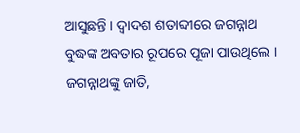ଆସୁଛନ୍ତି । ଦ୍ୱାଦଶ ଶତାବ୍ଦୀରେ ଜଗନ୍ନାଥ ବୁଦ୍ଧଙ୍କ ଅବତାର ରୂପରେ ପୂଜା ପାଉଥିଲେ । ଜଗନ୍ନାଥଙ୍କୁ ଜାତି,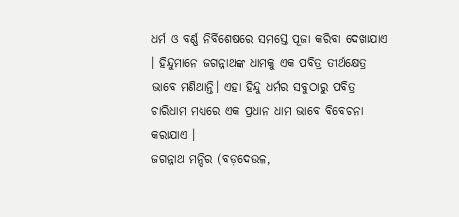ଧର୍ମ ଓ ବର୍ଣ୍ଣ ନିର୍ବିଶେଷରେ ସମସ୍ତେ ପୂଜା କରିବା ଦେଖାଯାଏ । ହିନ୍ଦୁମାନେ ଜଗନ୍ନାଥଙ୍କ ଧାମକୁ ଏକ ପବିତ୍ର ତୀର୍ଥକ୍ଷେତ୍ର ଭାବେ ମଣିଥାନ୍ତି। ଏହା ହିନ୍ଦୁ ଧର୍ମର ସବୁଠାରୁ ପବିତ୍ର ଚାରିଧାମ ମଧ୍ୟରେ ଏକ ପ୍ରଧାନ ଧାମ ଭାବେ ବିବେଚନା କରାଯାଏ ।
ଜଗନ୍ନାଥ ମନ୍ଦିର (ବଡ଼ଦେଉଳ,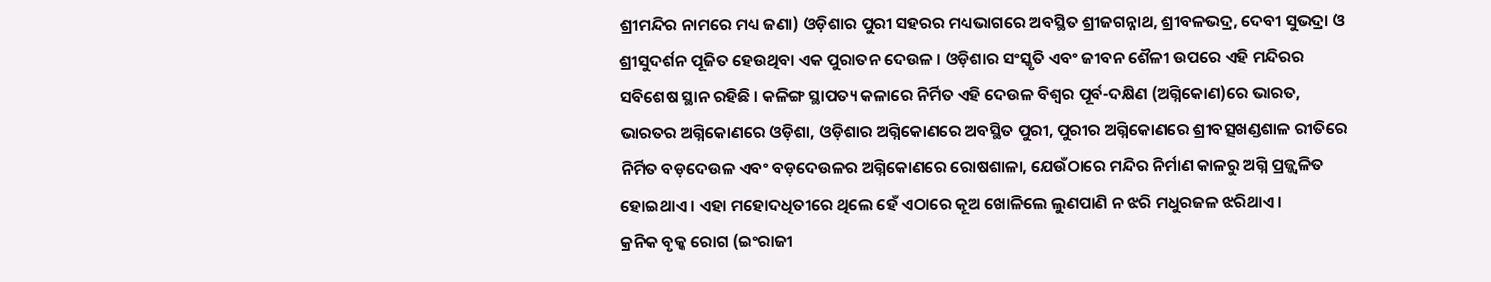ଶ୍ରୀମନ୍ଦିର ନାମରେ ମଧ୍ୟ ଜଣା) ଓଡ଼ିଶାର ପୁରୀ ସହରର ମଧ୍ୟଭାଗରେ ଅବସ୍ଥିତ ଶ୍ରୀଜଗନ୍ନାଥ, ଶ୍ରୀବଳଭଦ୍ର, ଦେବୀ ସୁଭଦ୍ରା ଓ ଶ୍ରୀସୁଦର୍ଶନ ପୂଜିତ ହେଉଥିବା ଏକ ପୁରାତନ ଦେଉଳ । ଓଡ଼ିଶାର ସଂସ୍କୃତି ଏବଂ ଜୀବନ ଶୈଳୀ ଉପରେ ଏହି ମନ୍ଦିରର ସବିଶେଷ ସ୍ଥାନ ରହିଛି । କଳିଙ୍ଗ ସ୍ଥାପତ୍ୟ କଳାରେ ନିର୍ମିତ ଏହି ଦେଉଳ ବିଶ୍ୱର ପୂର୍ବ-ଦକ୍ଷିଣ (ଅଗ୍ନିକୋଣ)ରେ ଭାରତ, ଭାରତର ଅଗ୍ନିକୋଣରେ ଓଡ଼ିଶା, ଓଡ଼ିଶାର ଅଗ୍ନିକୋଣରେ ଅବସ୍ଥିତ ପୁରୀ, ପୁରୀର ଅଗ୍ନିକୋଣରେ ଶ୍ରୀବତ୍ସଖଣ୍ଡଶାଳ ରୀତିରେ ନିର୍ମିତ ବଡ଼ଦେଉଳ ଏବଂ ବଡ଼ଦେଉଳର ଅଗ୍ନିକୋଣରେ ରୋଷଶାଳା, ଯେଉଁଠାରେ ମନ୍ଦିର ନିର୍ମାଣ କାଳରୁ ଅଗ୍ନି ପ୍ରଜ୍ଜ୍ୱଳିତ ହୋଇଥାଏ । ଏହା ମହୋଦଧିତୀରେ ଥିଲେ ହେଁ ଏଠାରେ କୂଅ ଖୋଳିଲେ ଲୁଣପାଣି ନ ଝରି ମଧୁରଜଳ ଝରିଥାଏ।
କ୍ରନିକ ବୃକ୍କ ରୋଗ (ଇଂରାଜୀ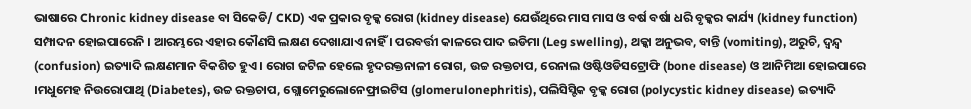ଭାଷାରେ Chronic kidney disease ବା ସିକେଡି/ CKD) ଏକ ପ୍ରକାର ବୃକ୍କ ରୋଗ (kidney disease) ଯେଉଁଥିରେ ମାସ ମାସ ଓ ବର୍ଷ ବର୍ଷା ଧରି ବୃକ୍କର କାର୍ଯ୍ୟ (kidney function) ସମ୍ପାଦନ ହୋଇପାରେନି । ଆରମ୍ଭରେ ଏହାର କୌଣସି ଲକ୍ଷଣ ଦେଖାଯାଏ ନାହିଁ । ପରବର୍ତ୍ତୀ କାଳରେ ପାଦ ଇଡିମା (Leg swelling), ଥକ୍କା ଅନୁଭବ, ବାନ୍ତି (vomiting), ଅରୁଚି, ଦ୍ୱନ୍ଦ୍ୱ (confusion) ଇତ୍ୟାଦି ଲକ୍ଷଣମାନ ବିକଶିତ ହୁଏ । ରୋଗ ଜଟିଳ ହେଲେ ହୃଦରକ୍ତନାଳୀ ରୋଗ, ଉଚ୍ଚ ରକ୍ତଚାପ, ରେନାଲ ଓଷ୍ଟିଓଡିସଟ୍ରୋଫି (bone disease) ଓ ଆନିମିଆ ହୋଇପାରେ ।ମଧୁମେହ ନିଉରୋପାଥି (Diabetes), ଉଚ୍ଚ ରକ୍ତଚାପ, ଗ୍ଲୋମେରୁଲୋନେଫ୍ରାଇଟିସ (glomerulonephritis), ପଲିସିସ୍ଟିକ ବୃକ୍କ ରୋଗ (polycystic kidney disease) ଇତ୍ୟାଦି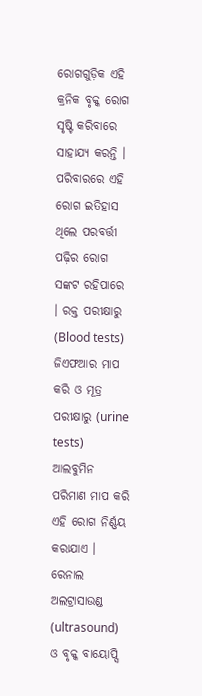ରୋଗଗୁଡ଼ିକ ଏହି କ୍ରନିକ ବୃକ୍କ ରୋଗ ସୃଷ୍ଟି କରିବାରେ ସାହାଯ୍ୟ କରନ୍ତି । ପରିବାରରେ ଏହି ରୋଗ ଇତିହାସ ଥିଲେ ପରବର୍ତ୍ତୀ ପଢ଼ିର ରୋଗ ସଙ୍କଟ ରହିପାରେ । ରକ୍ତ ପରୀକ୍ଷାରୁ (Blood tests) ଜିଏଫଆର ମାପ କରି ଓ ମୂତ୍ର ପରୀକ୍ଷାରୁ (urine tests) ଆଲବୁମିନ ପରିମାଣ ମାପ କରି ଏହି ରୋଗ ନିର୍ଣ୍ଣୟ କରାଯାଏ । ରେନାଲ ଅଲଟ୍ରାସାଉଣ୍ଡ (ultrasound) ଓ ବୃକ୍କ ବାୟୋପ୍ସି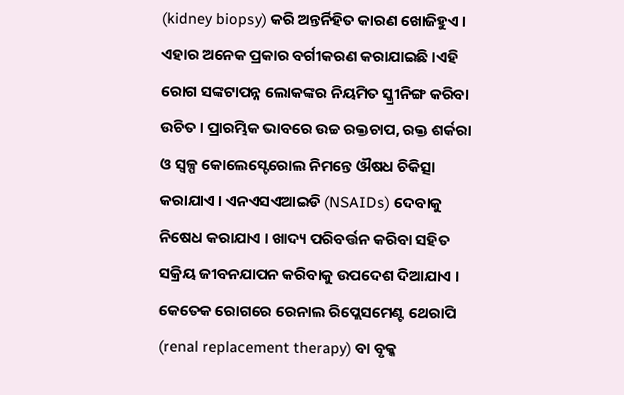(kidney biopsy) କରି ଅନ୍ତର୍ନିହିତ କାରଣ ଖୋଜିହୁଏ । ଏହାର ଅନେକ ପ୍ରକାର ବର୍ଗୀକରଣ କରାଯାଇଛି ।ଏହି ରୋଗ ସଙ୍କଟାପନ୍ନ ଲୋକଙ୍କର ନିୟମିତ ସ୍କ୍ରୀନିଙ୍ଗ କରିବା ଉଚିତ । ପ୍ରାରମ୍ଭିକ ଭାବରେ ଉଚ୍ଚ ରକ୍ତଚାପ, ରକ୍ତ ଶର୍କରା ଓ ସ୍ୱଳ୍ପ କୋଲେସ୍ଟେରୋଲ ନିମନ୍ତେ ଔଷଧ ଚିକିତ୍ସା କରାଯାଏ । ଏନଏସଏଆଇଡି (NSAIDs) ଦେବାକୁ ନିଷେଧ କରାଯାଏ । ଖାଦ୍ୟ ପରିବର୍ତ୍ତନ କରିବା ସହିତ ସକ୍ରିୟ ଜୀବନଯାପନ କରିବାକୁ ଉପଦେଶ ଦିଆଯାଏ । କେତେକ ରୋଗରେ ରେନାଲ ରିପ୍ଲେସମେଣ୍ଟ ଥେରାପି (renal replacement therapy) ବା ବୃକ୍କ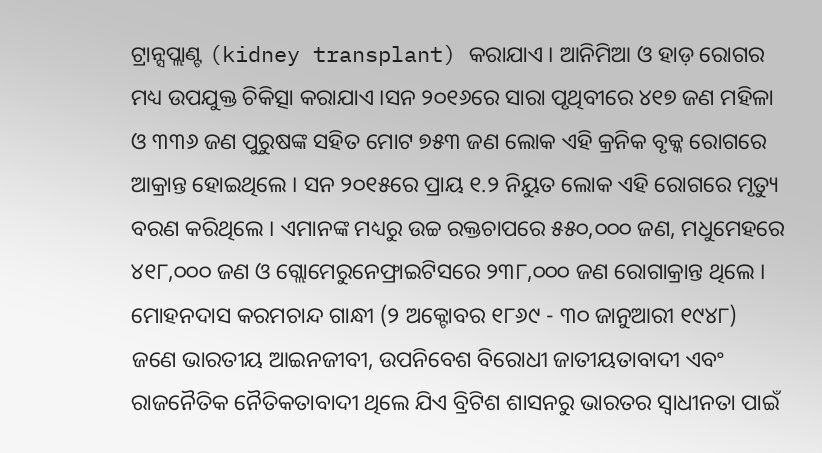ଟ୍ରାନ୍ସପ୍ଲାଣ୍ଟ (kidney transplant) କରାଯାଏ । ଆନିମିଆ ଓ ହାଡ଼ ରୋଗର ମଧ୍ୟ ଉପଯୁକ୍ତ ଚିକିତ୍ସା କରାଯାଏ ।ସନ ୨୦୧୬ରେ ସାରା ପୃଥିବୀରେ ୪୧୭ ଜଣ ମହିଳା ଓ ୩୩୬ ଜଣ ପୁରୁଷଙ୍କ ସହିତ ମୋଟ ୭୫୩ ଜଣ ଲୋକ ଏହି କ୍ରନିକ ବୃକ୍କ ରୋଗରେ ଆକ୍ରାନ୍ତ ହୋଇଥିଲେ । ସନ ୨୦୧୫ରେ ପ୍ରାୟ ୧.୨ ନିୟୁତ ଲୋକ ଏହି ରୋଗରେ ମୃତ୍ୟୁ ବରଣ କରିଥିଲେ । ଏମାନଙ୍କ ମଧ୍ୟରୁ ଉଚ୍ଚ ରକ୍ତଚାପରେ ୫୫୦,୦୦୦ ଜଣ, ମଧୁମେହରେ ୪୧୮,୦୦୦ ଜଣ ଓ ଗ୍ଲୋମେରୁନେଫ୍ରାଇଟିସରେ ୨୩୮,୦୦୦ ଜଣ ରୋଗାକ୍ରାନ୍ତ ଥିଲେ ।
ମୋହନଦାସ କରମଚାନ୍ଦ ଗାନ୍ଧୀ (୨ ଅକ୍ଟୋବର ୧୮୬୯ - ୩୦ ଜାନୁଆରୀ ୧୯୪୮) ଜଣେ ଭାରତୀୟ ଆଇନଜୀବୀ, ଉପନିବେଶ ବିରୋଧୀ ଜାତୀୟତାବାଦୀ ଏବଂ ରାଜନୈତିକ ନୈତିକତାବାଦୀ ଥିଲେ ଯିଏ ବ୍ରିଟିଶ ଶାସନରୁ ଭାରତର ସ୍ୱାଧୀନତା ପାଇଁ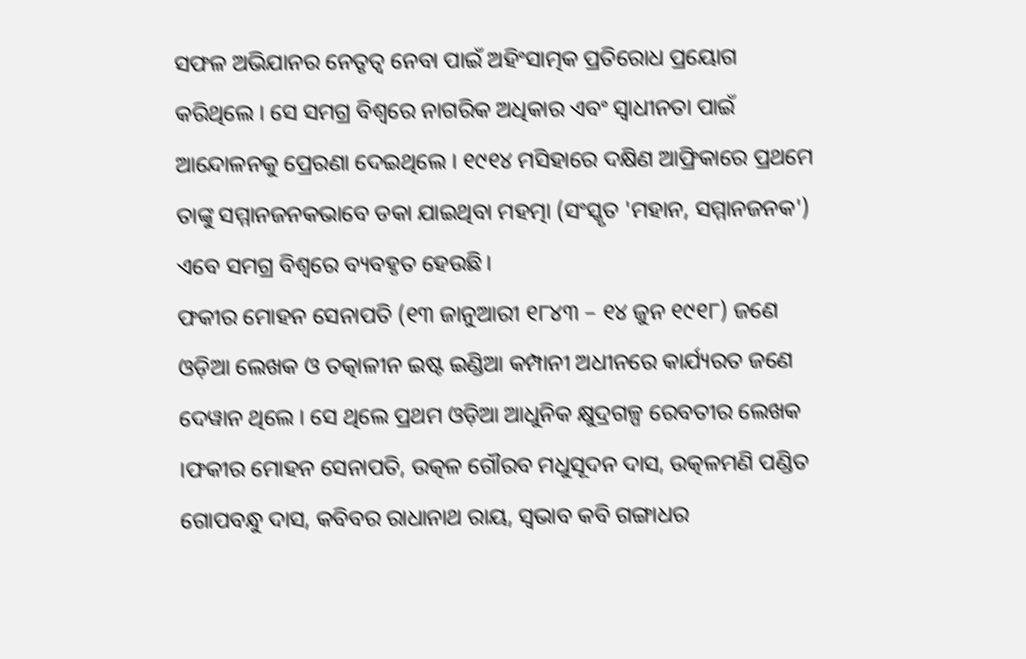ସଫଳ ଅଭିଯାନର ନେତୃତ୍ୱ ନେବା ପାଇଁ ଅହିଂସାତ୍ମକ ପ୍ରତିରୋଧ ପ୍ରୟୋଗ କରିଥିଲେ । ସେ ସମଗ୍ର ବିଶ୍ୱରେ ନାଗରିକ ଅଧିକାର ଏବଂ ସ୍ୱାଧୀନତା ପାଇଁ ଆନ୍ଦୋଳନକୁ ପ୍ରେରଣା ଦେଇଥିଲେ । ୧୯୧୪ ମସିହାରେ ଦକ୍ଷିଣ ଆଫ୍ରିକାରେ ପ୍ରଥମେ ତାଙ୍କୁ ସମ୍ମାନଜନକଭାବେ ଡକା ଯାଇଥିବା ମହତ୍ମା (ସଂସ୍କୃତ 'ମହାନ, ସମ୍ମାନଜନକ') ଏବେ ସମଗ୍ର ବିଶ୍ୱରେ ବ୍ୟବହୃତ ହେଉଛି।
ଫକୀର ମୋହନ ସେନାପତି (୧୩ ଜାନୁଆରୀ ୧୮୪୩ – ୧୪ ଜୁନ ୧୯୧୮) ଜଣେ ଓଡ଼ିଆ ଲେଖକ ଓ ତତ୍କାଳୀନ ଇଷ୍ଟ ଇଣ୍ଡିଆ କମ୍ପାନୀ ଅଧୀନରେ କାର୍ଯ୍ୟରତ ଜଣେ ଦେୱାନ ଥିଲେ । ସେ ଥିଲେ ପ୍ରଥମ ଓଡ଼ିଆ ଆଧୁନିକ କ୍ଷୁଦ୍ରଗଳ୍ପ ରେବତୀର ଲେଖକ ।ଫକୀର ମୋହନ ସେନାପତି, ଉତ୍କଳ ଗୌରବ ମଧୁସୂଦନ ଦାସ, ଉତ୍କଳମଣି ପଣ୍ଡିତ ଗୋପବନ୍ଧୁ ଦାସ, କବିବର ରାଧାନାଥ ରାୟ, ସ୍ୱଭାବ କବି ଗଙ୍ଗାଧର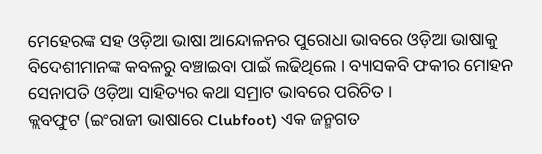ମେହେରଙ୍କ ସହ ଓଡ଼ିଆ ଭାଷା ଆନ୍ଦୋଳନର ପୁରୋଧା ଭାବରେ ଓଡ଼ିଆ ଭାଷାକୁ ବିଦେଶୀମାନଙ୍କ କବଳରୁ ବଞ୍ଚାଇବା ପାଇଁ ଲଢିଥିଲେ । ବ୍ୟାସକବି ଫକୀର ମୋହନ ସେନାପତି ଓଡ଼ିଆ ସାହିତ୍ୟର କଥା ସମ୍ରାଟ ଭାବରେ ପରିଚିତ ।
କ୍ଲବଫୁଟ (ଇଂରାଜୀ ଭାଷାରେ Clubfoot) ଏକ ଜନ୍ମଗତ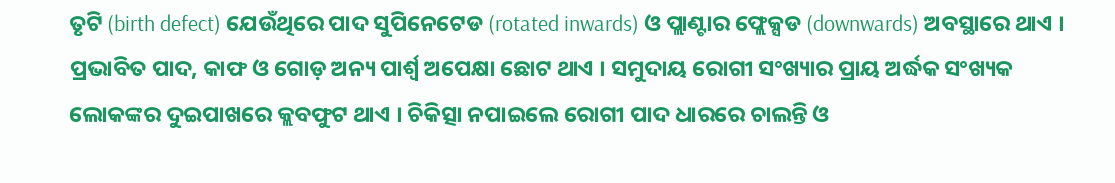ତୃଟି (birth defect) ଯେଉଁଥିରେ ପାଦ ସୁପିନେଟେଡ (rotated inwards) ଓ ପ୍ଲାଣ୍ଟାର ଫ୍ଲେକ୍ସଡ (downwards) ଅବସ୍ଥାରେ ଥାଏ । ପ୍ରଭାବିତ ପାଦ, କାଫ ଓ ଗୋଡ଼ ଅନ୍ୟ ପାର୍ଶ୍ୱ ଅପେକ୍ଷା ଛୋଟ ଥାଏ । ସମୁଦାୟ ରୋଗୀ ସଂଖ୍ୟାର ପ୍ରାୟ ଅର୍ଦ୍ଧକ ସଂଖ୍ୟକ ଲୋକଙ୍କର ଦୁଇପାଖରେ କ୍ଲବଫୁଟ ଥାଏ । ଚିକିତ୍ସା ନପାଇଲେ ରୋଗୀ ପାଦ ଧାରରେ ଚାଲନ୍ତି ଓ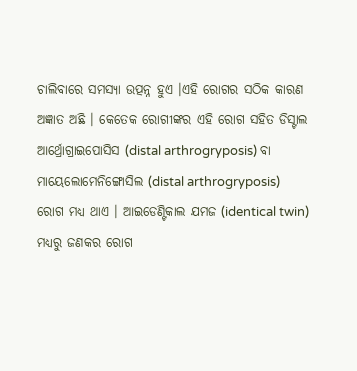ଚାଲିବାରେ ସମସ୍ୟା ଉତ୍ପନ୍ନ ହୁଏ ।ଏହି ରୋଗର ସଠିକ କାରଣ ଅଜ୍ଞାତ ଅଛି । କେତେକ ରୋଗୀଙ୍କର ଏହି ରୋଗ ସହିତ ଡିସ୍ଟାଲ ଆର୍ଥ୍ରୋଗ୍ରାଇପୋସିସ (distal arthrogryposis) ବା ମାୟେଲୋମେନିଙ୍ଗୋସିଲ (distal arthrogryposis) ରୋଗ ମଧ୍ୟ ଥାଏ । ଆଇଡେଣ୍ଟିକାଲ ଯମଜ (identical twin) ମଧ୍ୟରୁ ଜଣକର ରୋଗ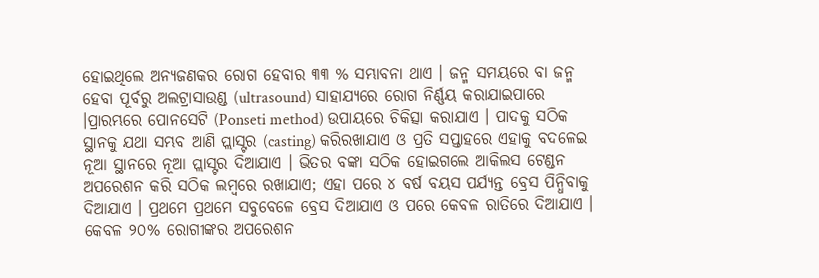ହୋଇଥିଲେ ଅନ୍ୟଜଣକର ରୋଗ ହେବାର ୩୩ % ସମ୍ଭାବନା ଥାଏ । ଜନ୍ମ ସମୟରେ ବା ଜନ୍ମ ହେବା ପୂର୍ବରୁ ଅଲଟ୍ରାସାଉଣ୍ଡ (ultrasound) ସାହାଯ୍ୟରେ ରୋଗ ନିର୍ଣ୍ଣୟ କରାଯାଇପାରେ ।ପ୍ରାରମ୍ଭରେ ପୋନସେଟି (Ponseti method) ଉପାୟରେ ଚିକିତ୍ସା କରାଯାଏ । ପାଦକୁ ସଠିକ ସ୍ଥାନକୁ ଯଥା ସମ୍ଭବ ଆଣି ପ୍ଲାସ୍ଟର (casting) କରିରଖାଯାଏ ଓ ପ୍ରତି ସପ୍ତାହରେ ଏହାକୁ ବଦଳେଇ ନୂଆ ସ୍ଥାନରେ ନୂଆ ପ୍ଲାସ୍ଟର ଦିଆଯାଏ । ଭିତର ବଙ୍କା ସଠିକ ହୋଇଗଲେ ଆକିଲସ ଟେଣ୍ଡନ ଅପରେଶନ କରି ସଠିକ ଲମ୍ବରେ ରଖାଯାଏ; ଏହା ପରେ ୪ ବର୍ଷ ବୟସ ପର୍ଯ୍ୟନ୍ତ ବ୍ରେସ ପିନ୍ଧିବାକୁ ଦିଆଯାଏ । ପ୍ରଥମେ ପ୍ରଥମେ ସବୁବେଳେ ବ୍ରେସ ଦିଆଯାଏ ଓ ପରେ କେବଳ ରାତିରେ ଦିଆଯାଏ । କେବଳ ୨୦% ରୋଗୀଙ୍କର ଅପରେଶନ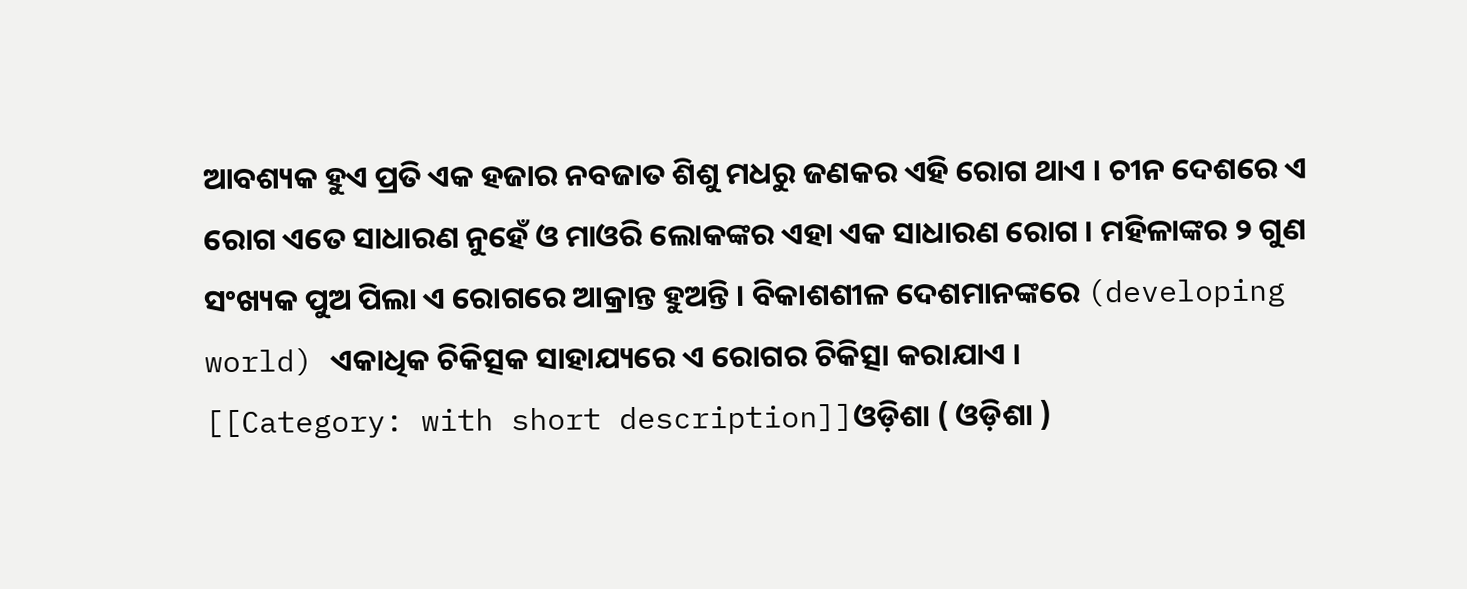ଆବଶ୍ୟକ ହୁଏ ପ୍ରତି ଏକ ହଜାର ନବଜାତ ଶିଶୁ ମଧରୁ ଜଣକର ଏହି ରୋଗ ଥାଏ । ଚୀନ ଦେଶରେ ଏ ରୋଗ ଏତେ ସାଧାରଣ ନୁହେଁ ଓ ମାଓରି ଲୋକଙ୍କର ଏହା ଏକ ସାଧାରଣ ରୋଗ । ମହିଳାଙ୍କର ୨ ଗୁଣ ସଂଖ୍ୟକ ପୁଅ ପିଲା ଏ ରୋଗରେ ଆକ୍ରାନ୍ତ ହୁଅନ୍ତି । ବିକାଶଶୀଳ ଦେଶମାନଙ୍କରେ (developing world) ଏକାଧିକ ଚିକିତ୍ସକ ସାହାଯ୍ୟରେ ଏ ରୋଗର ଚିକିତ୍ସା କରାଯାଏ ।
[[Category: with short description]]ଓଡ଼ିଶା ( ଓଡ଼ିଶା )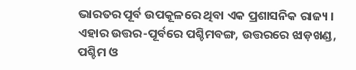ଭାରତର ପୂର୍ବ ଉପକୂଳରେ ଥିବା ଏକ ପ୍ରଶାସନିକ ରାଜ୍ୟ । ଏହାର ଉତ୍ତର-ପୂର୍ବରେ ପଶ୍ଚିମବଙ୍ଗ, ଉତ୍ତରରେ ଝାଡ଼ଖଣ୍ଡ, ପଶ୍ଚିମ ଓ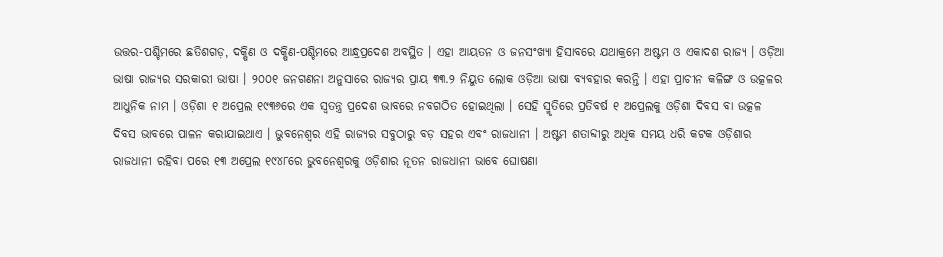ଉତ୍ତର-ପଶ୍ଚିମରେ ଛତିଶଗଡ଼, ଦକ୍ଷିଣ ଓ ଦକ୍ଷିଣ-ପଶ୍ଚିମରେ ଆନ୍ଧ୍ରପ୍ରଦେଶ ଅବସ୍ଥିତ । ଏହା ଆୟତନ ଓ ଜନସଂଖ୍ୟା ହିସାବରେ ଯଥାକ୍ରମେ ଅଷ୍ଟମ ଓ ଏକାଦଶ ରାଜ୍ୟ । ଓଡ଼ିଆ ଭାଷା ରାଜ୍ୟର ସରକାରୀ ଭାଷା । ୨୦୦୧ ଜନଗଣନା ଅନୁସାରେ ରାଜ୍ୟର ପ୍ରାୟ ୩୩.୨ ନିୟୁତ ଲୋକ ଓଡ଼ିଆ ଭାଷା ବ୍ୟବହାର କରନ୍ତି । ଏହା ପ୍ରାଚୀନ କଳିଙ୍ଗ ଓ ଉତ୍କଳର ଆଧୁନିକ ନାମ । ଓଡ଼ିଶା ୧ ଅପ୍ରେଲ ୧୯୩୬ରେ ଏକ ସ୍ୱତନ୍ତ୍ର ପ୍ରଦେଶ ଭାବରେ ନବଗଠିତ ହୋଇଥିଲା । ସେହି ସ୍ମୃତିରେ ପ୍ରତିବର୍ଷ ୧ ଅପ୍ରେଲକୁ ଓଡ଼ିଶା ଦିବସ ବା ଉତ୍କଳ ଦିବସ ଭାବରେ ପାଳନ କରାଯାଇଥାଏ । ଭୁବନେଶ୍ୱର ଏହି ରାଜ୍ୟର ସବୁଠାରୁ ବଡ଼ ସହର ଏବଂ ରାଜଧାନୀ । ଅଷ୍ଟମ ଶତାବ୍ଦୀରୁ ଅଧିକ ସମୟ ଧରି କଟକ ଓଡ଼ିଶାର ରାଜଧାନୀ ରହିବା ପରେ ୧୩ ଅପ୍ରେଲ ୧୯୪୮ରେ ଭୁବନେଶ୍ୱରକୁ ଓଡ଼ିଶାର ନୂତନ ରାଜଧାନୀ ଭାବେ ଘୋଷଣା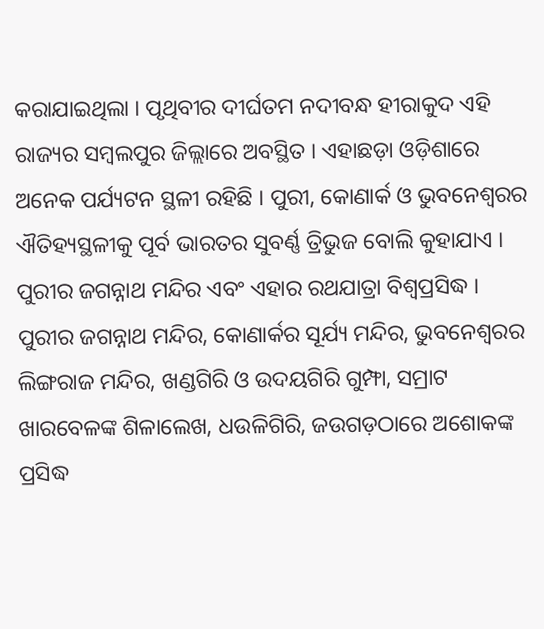କରାଯାଇଥିଲା । ପୃଥିବୀର ଦୀର୍ଘତମ ନଦୀବନ୍ଧ ହୀରାକୁଦ ଏହି ରାଜ୍ୟର ସମ୍ବଲପୁର ଜିଲ୍ଲାରେ ଅବସ୍ଥିତ । ଏହାଛଡ଼ା ଓଡ଼ିଶାରେ ଅନେକ ପର୍ଯ୍ୟଟନ ସ୍ଥଳୀ ରହିଛି । ପୁରୀ, କୋଣାର୍କ ଓ ଭୁବନେଶ୍ୱରର ଐତିହ୍ୟସ୍ଥଳୀକୁ ପୂର୍ବ ଭାରତର ସୁବର୍ଣ୍ଣ ତ୍ରିଭୁଜ ବୋଲି କୁହାଯାଏ । ପୁରୀର ଜଗନ୍ନାଥ ମନ୍ଦିର ଏବଂ ଏହାର ରଥଯାତ୍ରା ବିଶ୍ୱପ୍ରସିଦ୍ଧ । ପୁରୀର ଜଗନ୍ନାଥ ମନ୍ଦିର, କୋଣାର୍କର ସୂର୍ଯ୍ୟ ମନ୍ଦିର, ଭୁବନେଶ୍ୱରର ଲିଙ୍ଗରାଜ ମନ୍ଦିର, ଖଣ୍ଡଗିରି ଓ ଉଦୟଗିରି ଗୁମ୍ଫା, ସମ୍ରାଟ ଖାରବେଳଙ୍କ ଶିଳାଲେଖ, ଧଉଳିଗିରି, ଜଉଗଡ଼ଠାରେ ଅଶୋକଙ୍କ ପ୍ରସିଦ୍ଧ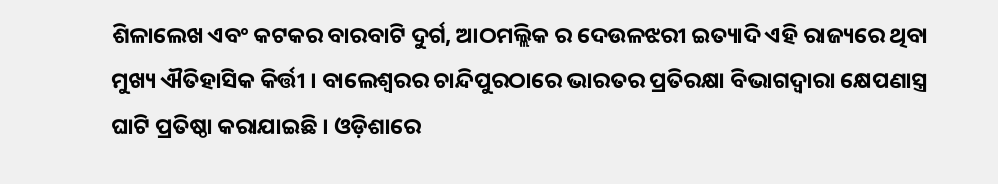ଶିଳାଲେଖ ଏବଂ କଟକର ବାରବାଟି ଦୁର୍ଗ, ଆଠମଲ୍ଲିକ ର ଦେଉଳଝରୀ ଇତ୍ୟାଦି ଏହି ରାଜ୍ୟରେ ଥିବା ମୁଖ୍ୟ ଐତିହାସିକ କିର୍ତ୍ତୀ । ବାଲେଶ୍ୱରର ଚାନ୍ଦିପୁରଠାରେ ଭାରତର ପ୍ରତିରକ୍ଷା ବିଭାଗଦ୍ୱାରା କ୍ଷେପଣାସ୍ତ୍ର ଘାଟି ପ୍ରତିଷ୍ଠା କରାଯାଇଛି । ଓଡ଼ିଶାରେ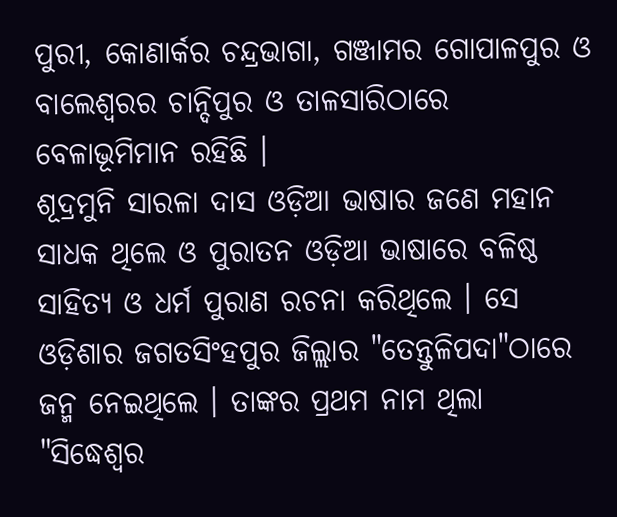ପୁରୀ, କୋଣାର୍କର ଚନ୍ଦ୍ରଭାଗା, ଗଞ୍ଜାମର ଗୋପାଳପୁର ଓ ବାଲେଶ୍ୱରର ଚାନ୍ଦିପୁର ଓ ତାଳସାରିଠାରେ ବେଳାଭୂମିମାନ ରହିଛି ।
ଶୂଦ୍ରମୁନି ସାରଳା ଦାସ ଓଡ଼ିଆ ଭାଷାର ଜଣେ ମହାନ ସାଧକ ଥିଲେ ଓ ପୁରାତନ ଓଡ଼ିଆ ଭାଷାରେ ବଳିଷ୍ଠ ସାହିତ୍ୟ ଓ ଧର୍ମ ପୁରାଣ ରଚନା କରିଥିଲେ । ସେ ଓଡ଼ିଶାର ଜଗତସିଂହପୁର ଜିଲ୍ଲାର "ତେନ୍ତୁଳିପଦା"ଠାରେ ଜନ୍ମ ନେଇଥିଲେ । ତାଙ୍କର ପ୍ରଥମ ନାମ ଥିଲା "ସିଦ୍ଧେଶ୍ୱର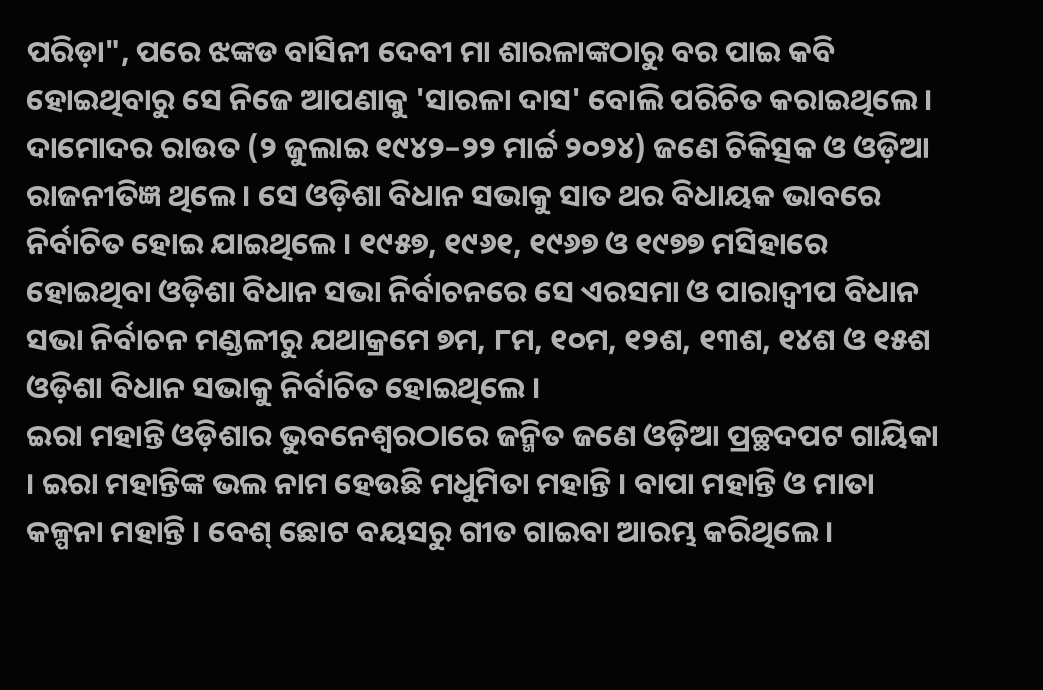ପରିଡ଼ା", ପରେ ଝଙ୍କଡ ବାସିନୀ ଦେବୀ ମା ଶାରଳାଙ୍କଠାରୁ ବର ପାଇ କବି ହୋଇଥିବାରୁ ସେ ନିଜେ ଆପଣାକୁ 'ସାରଳା ଦାସ' ବୋଲି ପରିଚିତ କରାଇଥିଲେ ।
ଦାମୋଦର ରାଉତ (୨ ଜୁଲାଇ ୧୯୪୨–୨୨ ମାର୍ଚ୍ଚ ୨୦୨୪) ଜଣେ ଚିକିତ୍ସକ ଓ ଓଡ଼ିଆ ରାଜନୀତିଜ୍ଞ ଥିଲେ । ସେ ଓଡ଼ିଶା ବିଧାନ ସଭାକୁ ସାତ ଥର ବିଧାୟକ ଭାବରେ ନିର୍ବାଚିତ ହୋଇ ଯାଇଥିଲେ । ୧୯୫୭, ୧୯୬୧, ୧୯୬୭ ଓ ୧୯୭୭ ମସିହାରେ ହୋଇଥିବା ଓଡ଼ିଶା ବିଧାନ ସଭା ନିର୍ବାଚନରେ ସେ ଏରସମା ଓ ପାରାଦ୍ୱୀପ ବିଧାନ ସଭା ନିର୍ବାଚନ ମଣ୍ଡଳୀରୁ ଯଥାକ୍ରମେ ୭ମ, ୮ମ, ୧୦ମ, ୧୨ଶ, ୧୩ଶ, ୧୪ଶ ଓ ୧୫ଶ ଓଡ଼ିଶା ବିଧାନ ସଭାକୁ ନିର୍ବାଚିତ ହୋଇଥିଲେ ।
ଇରା ମହାନ୍ତି ଓଡ଼ିଶାର ଭୁବନେଶ୍ୱରଠାରେ ଜନ୍ମିତ ଜଣେ ଓଡ଼ିଆ ପ୍ରଚ୍ଛଦପଟ ଗାୟିକା । ଇରା ମହାନ୍ତିଙ୍କ ଭଲ ନାମ ହେଉଛି ମଧୁମିତା ମହାନ୍ତି । ବାପା ମହାନ୍ତି ଓ ମାତା କଳ୍ପନା ମହାନ୍ତି । ବେଶ୍ ଛୋଟ ବୟସରୁ ଗୀତ ଗାଇବା ଆରମ୍ଭ କରିଥିଲେ ।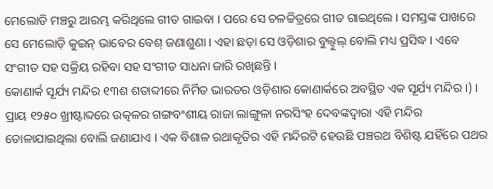ମେଲୋଡି ମଞ୍ଚରୁ ଆରମ୍ଭ କରିଥିଲେ ଗୀତ ଗାଇବା । ପରେ ସେ ଚଳଚ୍ଚିତ୍ରରେ ଗୀତ ଗାଇଥିଲେ । ସମସ୍ତଙ୍କ ପାଖରେ ସେ ମେଲୋଡ଼ି କୁଇନ୍ ଭାବେର ବେଶ୍ ଜଣାଶୁଣା । ଏହା ଛଡ଼ା ସେ ଓଡ଼ିଶାର ବୁଲ୍ବୁଲ୍ ବୋଲି ମଧ୍ୟ ପ୍ରସିଦ୍ଧ । ଏବେ ସଂଗୀତ ସହ ସକ୍ରିୟ ରହିବା ସହ ସଂଗୀତ ସାଧନା ଜାରି ରଖିଛନ୍ତି ।
କୋଣାର୍କ ସୂର୍ଯ୍ୟ ମନ୍ଦିର ୧୩ଶ ଶତାବ୍ଦୀରେ ନିର୍ମିତ ଭାରତର ଓଡ଼ିଶାର କୋଣାର୍କରେ ଅବସ୍ଥିତ ଏକ ସୂର୍ଯ୍ୟ ମନ୍ଦିର ।) । ପ୍ରାୟ ୧୨୫୦ ଖ୍ରୀଷ୍ଟାବ୍ଦରେ ଉତ୍କଳର ଗଙ୍ଗବଂଶୀୟ ରାଜା ଲାଙ୍ଗୁଳା ନରସିଂହ ଦେବଙ୍କଦ୍ୱାରା ଏହି ମନ୍ଦିର ତୋଳାଯାଇଥିଲା ବୋଲି ଜଣାଯାଏ । ଏକ ବିଶାଳ ରଥାକୃତିର ଏହି ମନ୍ଦିରଟି ହେଉଛି ପଞ୍ଚରଥ ବିଶିଷ୍ଟ ଯହିଁରେ ପଥର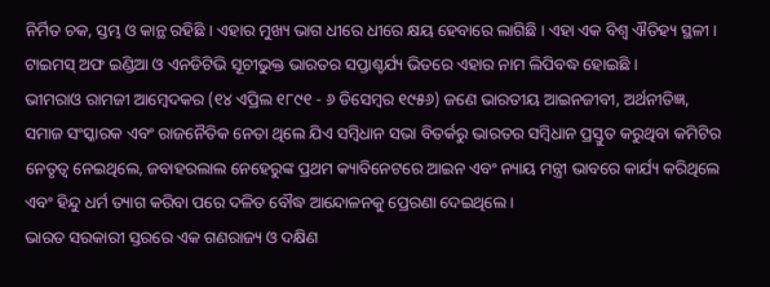ନିର୍ମିତ ଚକ, ସ୍ତମ୍ଭ ଓ କାନ୍ଥ ରହିଛି । ଏହାର ମୁଖ୍ୟ ଭାଗ ଧୀରେ ଧୀରେ କ୍ଷୟ ହେବାରେ ଲାଗିଛି । ଏହା ଏକ ବିଶ୍ୱ ଐତିହ୍ୟ ସ୍ଥଳୀ । ଟାଇମସ୍ ଅଫ ଇଣ୍ଡିଆ ଓ ଏନଡିଟିଭି ସୂଚୀଭୁକ୍ତ ଭାରତର ସପ୍ତାଶ୍ଚର୍ଯ୍ୟ ଭିତରେ ଏହାର ନାମ ଲିପିବଦ୍ଧ ହୋଇଛି ।
ଭୀମରାଓ ରାମଜୀ ଆମ୍ବେଦକର (୧୪ ଏପ୍ରିଲ ୧୮୯୧ - ୬ ଡିସେମ୍ବର ୧୯୫୬) ଜଣେ ଭାରତୀୟ ଆଇନଜୀବୀ, ଅର୍ଥନୀତିଜ୍ଞ, ସମାଜ ସଂସ୍କାରକ ଏବଂ ରାଜନୈତିକ ନେତା ଥିଲେ ଯିଏ ସମ୍ବିଧାନ ସଭା ବିତର୍କରୁ ଭାରତର ସମ୍ବିଧାନ ପ୍ରସ୍ତୁତ କରୁଥିବା କମିଟିର ନେତୃତ୍ୱ ନେଇଥିଲେ, ଜବାହରଲାଲ ନେହେରୁଙ୍କ ପ୍ରଥମ କ୍ୟାବିନେଟରେ ଆଇନ ଏବଂ ନ୍ୟାୟ ମନ୍ତ୍ରୀ ଭାବରେ କାର୍ଯ୍ୟ କରିଥିଲେ ଏବଂ ହିନ୍ଦୁ ଧର୍ମ ତ୍ୟାଗ କରିବା ପରେ ଦଳିତ ବୌଦ୍ଧ ଆନ୍ଦୋଳନକୁ ପ୍ରେରଣା ଦେଇଥିଲେ ।
ଭାରତ ସରକାରୀ ସ୍ତରରେ ଏକ ଗଣରାଜ୍ୟ ଓ ଦକ୍ଷିଣ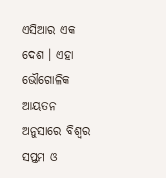ଏସିଆର ଏକ ଦେଶ । ଏହା ଭୌଗୋଳିକ ଆୟତନ ଅନୁସାରେ ବିଶ୍ୱର ସପ୍ତମ ଓ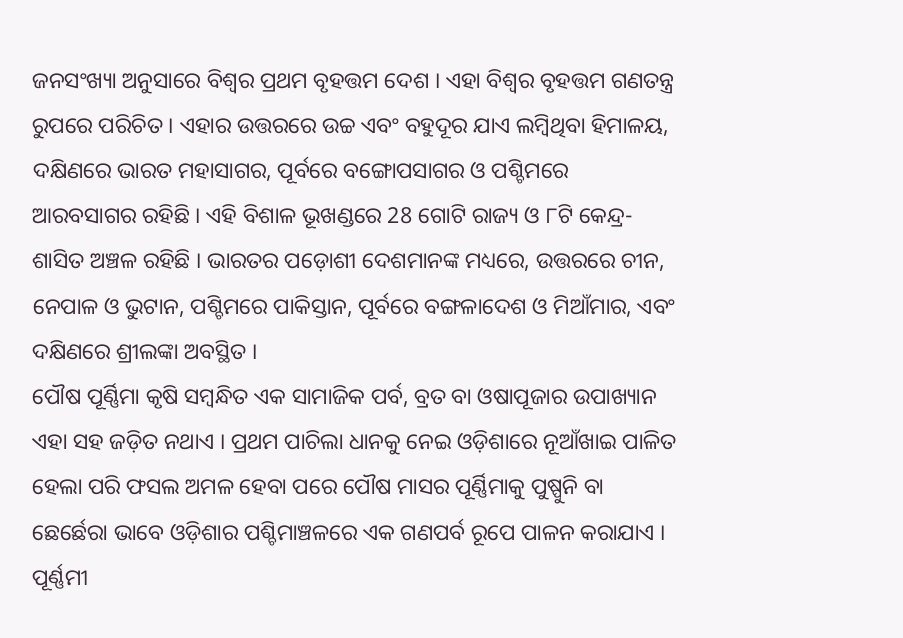ଜନସଂଖ୍ୟା ଅନୁସାରେ ବିଶ୍ୱର ପ୍ରଥମ ବୃହତ୍ତମ ଦେଶ । ଏହା ବିଶ୍ୱର ବୃହତ୍ତମ ଗଣତନ୍ତ୍ର ରୁପରେ ପରିଚିତ । ଏହାର ଉତ୍ତରରେ ଉଚ୍ଚ ଏବଂ ବହୁଦୂର ଯାଏ ଲମ୍ବିଥିବା ହିମାଳୟ, ଦକ୍ଷିଣରେ ଭାରତ ମହାସାଗର, ପୂର୍ବରେ ବଙ୍ଗୋପସାଗର ଓ ପଶ୍ଚିମରେ ଆରବସାଗର ରହିଛି । ଏହି ବିଶାଳ ଭୂଖଣ୍ଡରେ 28 ଗୋଟି ରାଜ୍ୟ ଓ ୮ଟି କେନ୍ଦ୍ର-ଶାସିତ ଅଞ୍ଚଳ ରହିଛି । ଭାରତର ପଡ଼ୋଶୀ ଦେଶମାନଙ୍କ ମଧ୍ୟରେ, ଉତ୍ତରରେ ଚୀନ, ନେପାଳ ଓ ଭୁଟାନ, ପଶ୍ଚିମରେ ପାକିସ୍ତାନ, ପୂର୍ବରେ ବଙ୍ଗଳାଦେଶ ଓ ମିଆଁମାର, ଏବଂ ଦକ୍ଷିଣରେ ଶ୍ରୀଲଙ୍କା ଅବସ୍ଥିତ ।
ପୌଷ ପୂର୍ଣ୍ଣିମା କୃଷି ସମ୍ବନ୍ଧିତ ଏକ ସାମାଜିକ ପର୍ବ, ବ୍ରତ ବା ଓଷାପୂଜାର ଉପାଖ୍ୟାନ ଏହା ସହ ଜଡ଼ିତ ନଥାଏ । ପ୍ରଥମ ପାଚିଲା ଧାନକୁ ନେଇ ଓଡ଼ିଶାରେ ନୂଆଁଖାଇ ପାଳିତ ହେଲା ପରି ଫସଲ ଅମଳ ହେବା ପରେ ପୌଷ ମାସର ପୂର୍ଣ୍ଣିମାକୁ ପୁଷ୍ପୁନି ବା ଛେର୍ଛେରା ଭାବେ ଓଡ଼ିଶାର ପଶ୍ଚିମାଞ୍ଚଳରେ ଏକ ଗଣପର୍ବ ରୂପେ ପାଳନ କରାଯାଏ । ପୂର୍ଣ୍ଣମୀ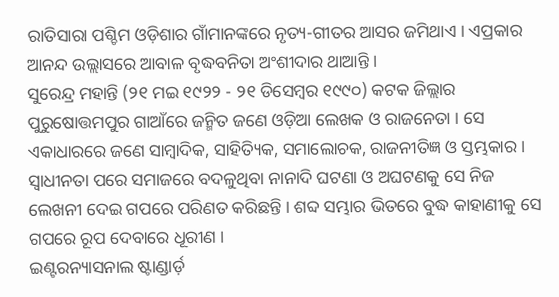ରାତିସାରା ପଶ୍ଚିମ ଓଡ଼ିଶାର ଗାଁମାନଙ୍କରେ ନୃତ୍ୟ-ଗୀତର ଆସର ଜମିଥାଏ । ଏପ୍ରକାର ଆନନ୍ଦ ଉଲ୍ଲାସରେ ଆବାଳ ବୃଦ୍ଧବନିତା ଅଂଶୀଦାର ଥାଆନ୍ତି ।
ସୁରେନ୍ଦ୍ର ମହାନ୍ତି (୨୧ ମଇ ୧୯୨୨ - ୨୧ ଡିସେମ୍ବର ୧୯୯୦) କଟକ ଜିଲ୍ଲାର ପୁରୁଷୋତ୍ତମପୁର ଗାଆଁରେ ଜନ୍ମିତ ଜଣେ ଓଡ଼ିଆ ଲେଖକ ଓ ରାଜନେତା । ସେ ଏକାଧାରରେ ଜଣେ ସାମ୍ବାଦିକ, ସାହିତ୍ୟିକ, ସମାଲୋଚକ, ରାଜନୀତିଜ୍ଞ ଓ ସ୍ତମ୍ଭକାର । ସ୍ୱାଧୀନତା ପରେ ସମାଜରେ ବଦଳୁଥିବା ନାନାଦି ଘଟଣା ଓ ଅଘଟଣକୁ ସେ ନିଜ ଲେଖନୀ ଦେଇ ଗପରେ ପରିଣତ କରିଛନ୍ତି । ଶବ୍ଦ ସମ୍ଭାର ଭିତରେ ବୁଦ୍ଧ କାହାଣୀକୁ ସେ ଗପରେ ରୂପ ଦେବାରେ ଧୂରୀଣ ।
ଇଣ୍ଟରନ୍ୟାସନାଲ ଷ୍ଟାଣ୍ଡାର୍ଡ଼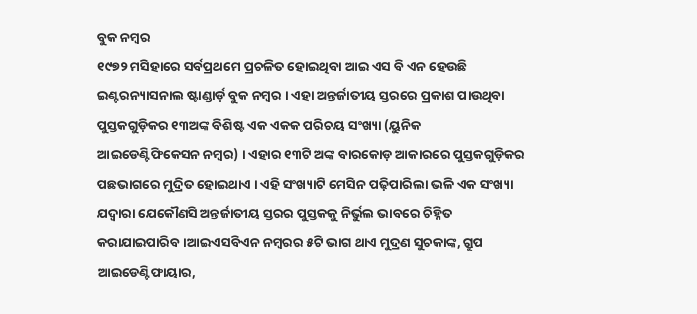ବୁକ ନମ୍ବର
୧୯୭୨ ମସିହାରେ ସର୍ବପ୍ରଥମେ ପ୍ରଚଳିତ ହୋଇଥିବା ଆଇ ଏସ ବି ଏନ ହେଉଛି ଇଣ୍ଟରନ୍ୟାସନାଲ ଷ୍ଟାଣ୍ଡାର୍ଡ଼ ବୁକ ନମ୍ବର । ଏହା ଅନ୍ତର୍ଜାତୀୟ ସ୍ତରରେ ପ୍ରକାଶ ପାଉଥିବା ପୁସ୍ତକଗୁଡ଼ିକର ୧୩ଅଙ୍କ ବିଶିଷ୍ଟ ଏକ ଏକକ ପରିଚୟ ସଂଖ୍ୟା (ୟୁନିକ ଆଇଡେଣ୍ଟିଫିକେସନ ନମ୍ବର) । ଏହାର ୧୩ଟି ଅଙ୍କ ବାରକୋଡ଼ ଆକାରରେ ପୁସ୍ତକଗୁଡ଼ିକର ପଛଭାଗରେ ମୁଦ୍ରିତ ହୋଇଥାଏ । ଏହି ସଂଖ୍ୟାଟି ମେସିନ ପଢ଼ିପାରିଲା ଭଳି ଏକ ସଂଖ୍ୟା ଯଦ୍ୱାରା ଯେକୌଣସି ଅନ୍ତର୍ଜାତୀୟ ସ୍ତରର ପୁସ୍ତକକୁ ନିର୍ଭୁଲ ଭାବରେ ଚିହ୍ନିତ କରାଯାଇପାରିବ ।ଆଇଏସବିଏନ ନମ୍ବରର ୫ଟି ଭାଗ ଥାଏ ମୁଦ୍ରଣ ସୁଚକାଙ୍କ, ଗ୍ରୁପ ଆଇଡେଣ୍ଟିଫାୟାର,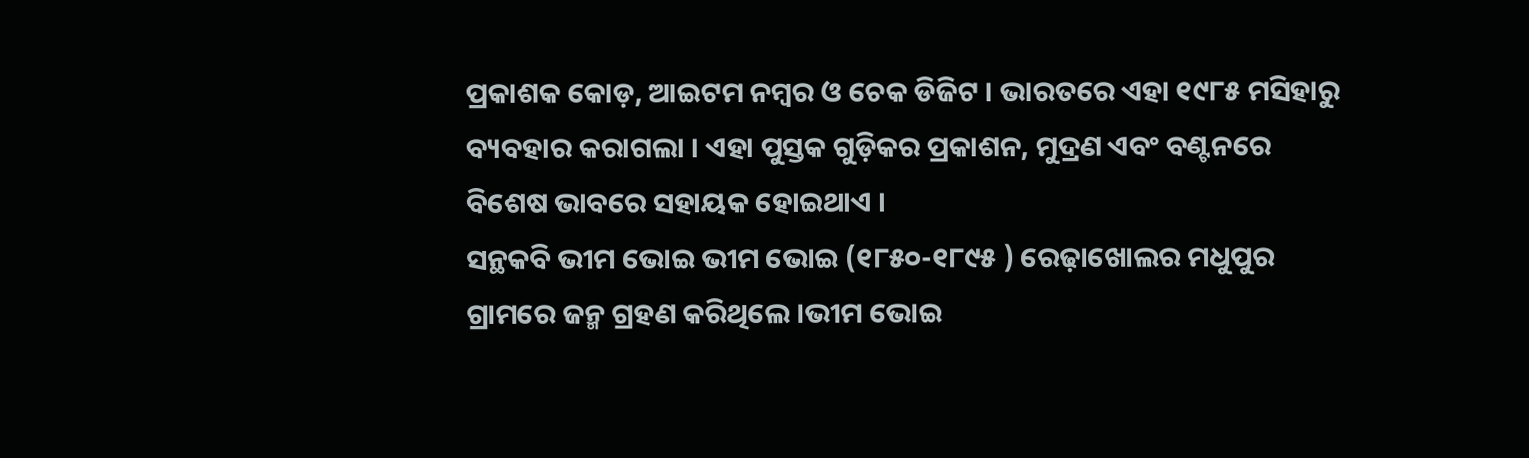ପ୍ରକାଶକ କୋଡ଼, ଆଇଟମ ନମ୍ବର ଓ ଚେକ ଡିଜିଟ । ଭାରତରେ ଏହା ୧୯୮୫ ମସିହାରୁ ବ୍ୟବହାର କରାଗଲା । ଏହା ପୁସ୍ତକ ଗୁଡ଼ିକର ପ୍ରକାଶନ, ମୁଦ୍ରଣ ଏବଂ ବଣ୍ଟନରେ ବିଶେଷ ଭାବରେ ସହାୟକ ହୋଇଥାଏ ।
ସନ୍ଥକବି ଭୀମ ଭୋଇ ଭୀମ ଭୋଇ (୧୮୫୦-୧୮୯୫ ) ରେଢ଼ାଖୋଲର ମଧୁପୁର ଗ୍ରାମରେ ଜନ୍ମ ଗ୍ରହଣ କରିଥିଲେ ।ଭୀମ ଭୋଇ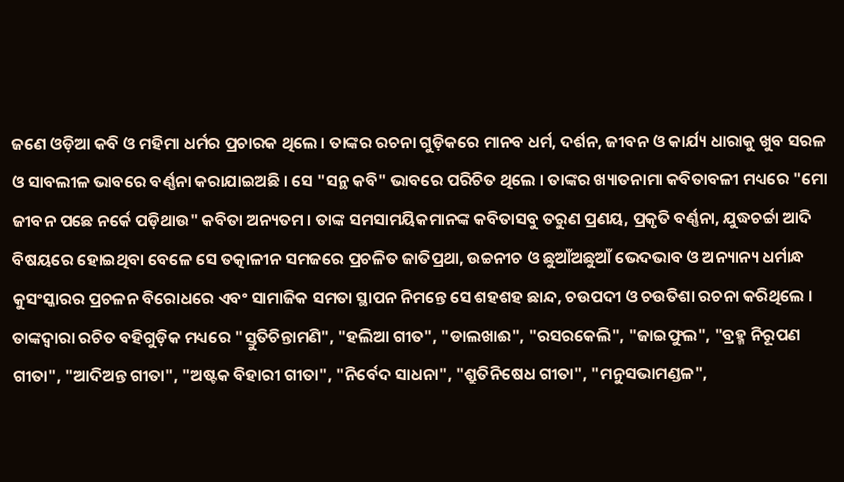ଜଣେ ଓଡ଼ିଆ କବି ଓ ମହିମା ଧର୍ମର ପ୍ରଚାରକ ଥିଲେ । ତାଙ୍କର ରଚନା ଗୁଡ଼ିକରେ ମାନବ ଧର୍ମ, ଦର୍ଶନ, ଜୀବନ ଓ କାର୍ଯ୍ୟ ଧାରାକୁ ଖୁବ ସରଳ ଓ ସାବଲୀଳ ଭାବରେ ବର୍ଣ୍ଣନା କରାଯାଇଅଛି । ସେ "ସନ୍ଥ କବି" ଭାବରେ ପରିଚିତ ଥିଲେ । ତାଙ୍କର ଖ୍ୟାତନାମା କବିତାବଳୀ ମଧ୍ୟରେ "ମୋ ଜୀବନ ପଛେ ନର୍କେ ପଡ଼ିଥାଉ" କବିତା ଅନ୍ୟତମ । ତାଙ୍କ ସମସାମୟିକମାନଙ୍କ କବିତାସବୁ ତରୁଣ ପ୍ରଣୟ, ପ୍ରକୃତି ବର୍ଣ୍ଣନା, ଯୁଦ୍ଧଚର୍ଚ୍ଚା ଆଦି ବିଷୟରେ ହୋଇଥିବା ବେଳେ ସେ ତତ୍କାଳୀନ ସମଜରେ ପ୍ରଚଳିତ ଜାତିପ୍ରଥା, ଉଚ୍ଚନୀଚ ଓ ଛୁଆଁଅଛୁଆଁ ଭେଦଭାବ ଓ ଅନ୍ୟାନ୍ୟ ଧର୍ମାନ୍ଧ କୁସଂସ୍କାରର ପ୍ରଚଳନ ବିରୋଧରେ ଏବଂ ସାମାଜିକ ସମତା ସ୍ଥାପନ ନିମନ୍ତେ ସେ ଶହଶହ ଛାନ୍ଦ, ଚଉପଦୀ ଓ ଚଉତିଶା ରଚନା କରିଥିଲେ । ତାଙ୍କଦ୍ୱାରା ରଚିତ ବହିଗୁଡ଼ିକ ମଧ୍ୟରେ "ସ୍ତୁତିଚିନ୍ତାମଣି", "ହଲିଆ ଗୀତ", "ଡାଲଖାଈ", "ରସରକେଲି", "ଜାଇଫୁଲ", "ବ୍ରହ୍ମ ନିରୂପଣ ଗୀତା", "ଆଦିଅନ୍ତ ଗୀତା", "ଅଷ୍ଟକ ବିହାରୀ ଗୀତା", "ନିର୍ବେଦ ସାଧନା", "ଶ୍ରୁତିନିଷେଧ ଗୀତା", "ମନୁସଭାମଣ୍ଡଳ",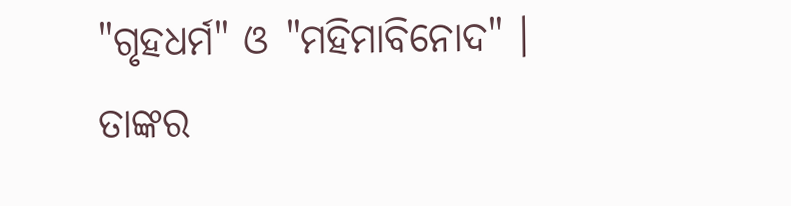"ଗୃହଧର୍ମ" ଓ "ମହିମାବିନୋଦ" । ତାଙ୍କର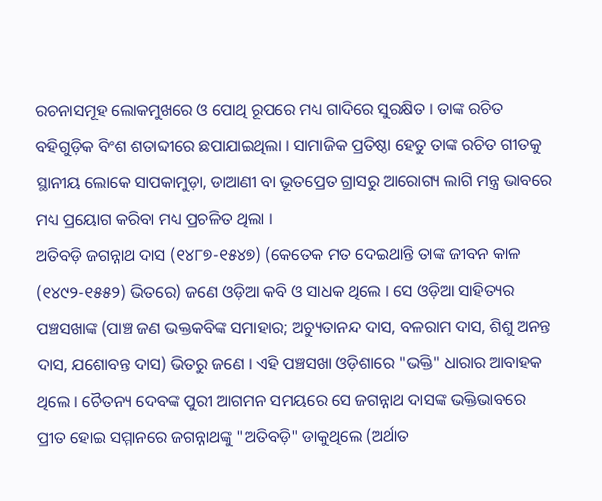ରଚନାସମୂହ ଲୋକମୁଖରେ ଓ ପୋଥି ରୂପରେ ମଧ୍ୟ ଗାଦିରେ ସୁରକ୍ଷିତ । ତାଙ୍କ ରଚିତ ବହିଗୁଡ଼ିକ ବିଂଶ ଶତାବ୍ଦୀରେ ଛପାଯାଇଥିଲା । ସାମାଜିକ ପ୍ରତିଷ୍ଠା ହେତୁ ତାଙ୍କ ରଚିତ ଗୀତକୁ ସ୍ଥାନୀୟ ଲୋକେ ସାପକାମୁଡ଼ା, ଡାଆଣୀ ବା ଭୂତପ୍ରେତ ଗ୍ରାସରୁ ଆରୋଗ୍ୟ ଲାଗି ମନ୍ତ୍ର ଭାବରେ ମଧ୍ୟ ପ୍ରୟୋଗ କରିବା ମଧ୍ୟ ପ୍ରଚଳିତ ଥିଲା ।
ଅତିବଡ଼ି ଜଗନ୍ନାଥ ଦାସ (୧୪୮୭-୧୫୪୭) (କେତେକ ମତ ଦେଇଥାନ୍ତି ତାଙ୍କ ଜୀବନ କାଳ (୧୪୯୨-୧୫୫୨) ଭିତରେ) ଜଣେ ଓଡ଼ିଆ କବି ଓ ସାଧକ ଥିଲେ । ସେ ଓଡ଼ିଆ ସାହିତ୍ୟର ପଞ୍ଚସଖାଙ୍କ (ପାଞ୍ଚ ଜଣ ଭକ୍ତକବିଙ୍କ ସମାହାର; ଅଚ୍ୟୁତାନନ୍ଦ ଦାସ, ବଳରାମ ଦାସ, ଶିଶୁ ଅନନ୍ତ ଦାସ, ଯଶୋବନ୍ତ ଦାସ) ଭିତରୁ ଜଣେ । ଏହି ପଞ୍ଚସଖା ଓଡ଼ିଶାରେ "ଭକ୍ତି" ଧାରାର ଆବାହକ ଥିଲେ । ଚୈତନ୍ୟ ଦେବଙ୍କ ପୁରୀ ଆଗମନ ସମୟରେ ସେ ଜଗନ୍ନାଥ ଦାସଙ୍କ ଭକ୍ତିଭାବରେ ପ୍ରୀତ ହୋଇ ସମ୍ମାନରେ ଜଗନ୍ନାଥଙ୍କୁ "ଅତିବଡ଼ି" ଡାକୁଥିଲେ (ଅର୍ଥାତ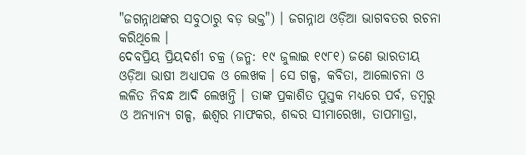"ଜଗନ୍ନାଥଙ୍କର ସବୁଠାରୁ ବଡ଼ ଭକ୍ତ") । ଜଗନ୍ନାଥ ଓଡ଼ିଆ ଭାଗବତର ରଚନା କରିଥିଲେ ।
ଦେବପ୍ରିୟ ପ୍ରିୟଦର୍ଶୀ ଚକ୍ର (ଜନ୍ମ: ୧୯ ଜୁଲାଇ ୧୯୮୧) ଜଣେ ଭାରତୀୟ ଓଡ଼ିଆ ଭାଷୀ ଅଧ୍ୟାପକ ଓ ଲେଖକ । ସେ ଗଳ୍ପ, କବିତା, ଆଲୋଚନା ଓ ଲଳିତ ନିବନ୍ଧ ଆଦି ଲେଖନ୍ତି । ତାଙ୍କ ପ୍ରକାଶିତ ପୁସ୍ତକ ମଧ୍ୟରେ ପର୍ବ, ଡମ୍ବରୁ ଓ ଅନ୍ୟାନ୍ୟ ଗଳ୍ପ, ଈଶ୍ଵର ମାଫକର, ଶବ୍ଦର ସୀମାରେଖା, ତାପମାତ୍ରା,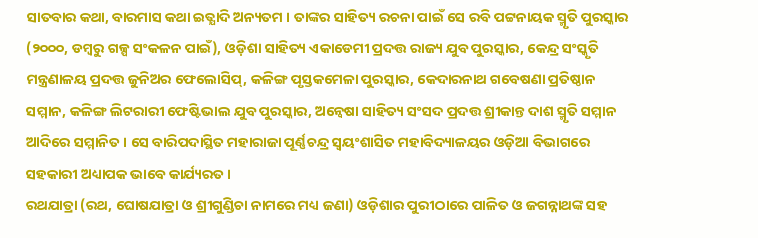ସାତବାର କଥା, ବାରମାସ କଥା ଇତ୍ଯାଦି ଅନ୍ୟତମ । ତାଙ୍କର ସାହିତ୍ୟ ରଚନା ପାଇଁ ସେ ରବି ପଟ୍ଟନାୟକ ସ୍ମୃତି ପୁରସ୍କାର (୨୦୦୦, ଡମ୍ବରୁ ଗଳ୍ପ ସଂକଳନ ପାଇଁ), ଓଡ଼ିଶା ସାହିତ୍ୟ ଏକାଡେମୀ ପ୍ରଦତ୍ତ ରାଜ୍ୟ ଯୁବ ପୁରସ୍କାର, କେନ୍ଦ୍ର ସଂସ୍କୃତି ମନ୍ତ୍ରଣାଳୟ ପ୍ରଦତ୍ତ ଜୁନିଅର ଫେଲୋସିପ୍, କଳିଙ୍ଗ ପୃସ୍ତକମେଳା ପୁରସ୍କାର, କେଦାରନାଥ ଗବେଷଣା ପ୍ରତିଷ୍ଠାନ ସମ୍ମାନ, କଳିଙ୍ଗ ଲିଟରାରୀ ଫେଷ୍ଟିଭାଲ ଯୁବ ପୁରସ୍କାର, ଅନ୍ୱେଷା ସାହିତ୍ୟ ସଂସଦ ପ୍ରଦତ୍ତ ଶ୍ରୀକାନ୍ତ ଦାଶ ସ୍ମୃତି ସମ୍ମାନ ଆଦିରେ ସମ୍ମାନିତ । ସେ ବାରିପଦାସ୍ଥିତ ମହାରାଜା ପୂର୍ଣ୍ଣଚନ୍ଦ୍ର ସ୍ବୟଂଶାସିତ ମହାବିଦ୍ୟାଳୟର ଓଡ଼ିଆ ବିଭାଗରେ ସହକାରୀ ଅଧ୍ୟାପକ ଭାବେ କାର୍ଯ୍ୟରତ ।
ରଥଯାତ୍ରା (ରଥ, ଘୋଷଯାତ୍ରା ଓ ଶ୍ରୀଗୁଣ୍ଡିଚା ନାମରେ ମଧ୍ୟ ଜଣା) ଓଡ଼ିଶାର ପୁରୀଠାରେ ପାଳିତ ଓ ଜଗନ୍ନାଥଙ୍କ ସହ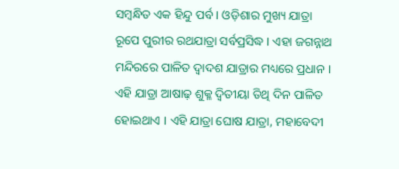ସମ୍ବନ୍ଧିତ ଏକ ହିନ୍ଦୁ ପର୍ବ । ଓଡ଼ିଶାର ମୁଖ୍ୟ ଯାତ୍ରା ରୂପେ ପୁରୀର ରଥଯାତ୍ରା ସର୍ବପ୍ରସିଦ୍ଧ । ଏହା ଜଗନ୍ନାଥ ମନ୍ଦିରରେ ପାଳିତ ଦ୍ୱାଦଶ ଯାତ୍ରାର ମଧ୍ୟରେ ପ୍ରଧାନ । ଏହି ଯାତ୍ରା ଆଷାଢ଼ ଶୁକ୍ଳ ଦ୍ୱିତୀୟା ତିଥି ଦିନ ପାଳିତ ହୋଇଥାଏ । ଏହି ଯାତ୍ରା ଘୋଷ ଯାତ୍ରା, ମହାବେଦୀ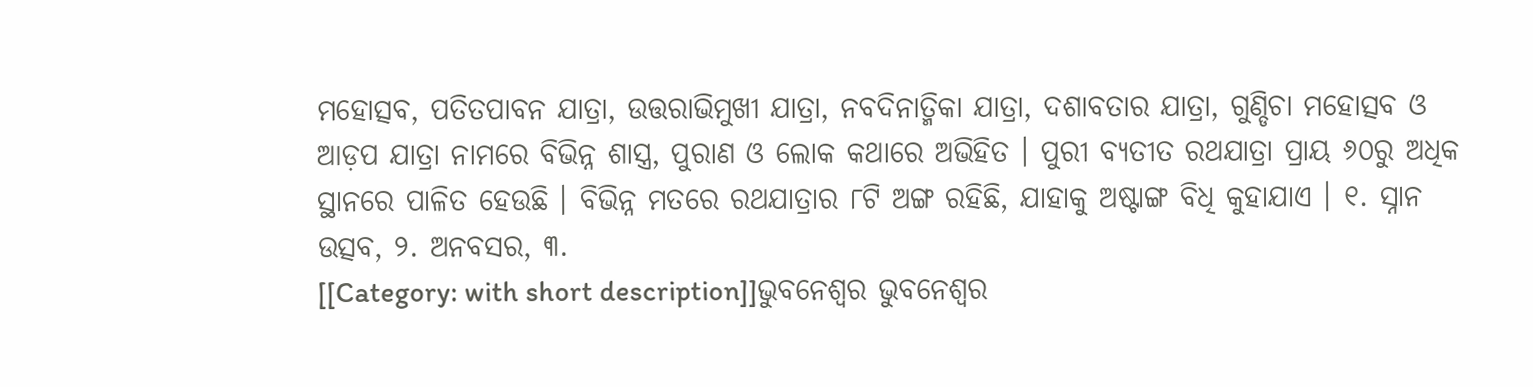ମହୋତ୍ସବ, ପତିତପାବନ ଯାତ୍ରା, ଉତ୍ତରାଭିମୁଖୀ ଯାତ୍ରା, ନବଦିନାତ୍ମିକା ଯାତ୍ରା, ଦଶାବତାର ଯାତ୍ରା, ଗୁଣ୍ଡିଚା ମହୋତ୍ସବ ଓ ଆଡ଼ପ ଯାତ୍ରା ନାମରେ ବିଭିନ୍ନ ଶାସ୍ତ୍ର, ପୁରାଣ ଓ ଲୋକ କଥାରେ ଅଭିହିତ । ପୁରୀ ବ୍ୟତୀତ ରଥଯାତ୍ରା ପ୍ରାୟ ୬୦ରୁ ଅଧିକ ସ୍ଥାନରେ ପାଳିତ ହେଉଛି । ବିଭିନ୍ନ ମତରେ ରଥଯାତ୍ରାର ୮ଟି ଅଙ୍ଗ ରହିଛି, ଯାହାକୁ ଅଷ୍ଟାଙ୍ଗ ବିଧି କୁହାଯାଏ । ୧. ସ୍ନାନ ଉତ୍ସବ, ୨. ଅନବସର, ୩.
[[Category: with short description]]ଭୁବନେଶ୍ୱର ଭୁବନେଶ୍ୱର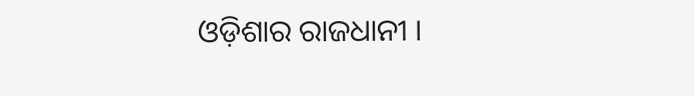ଓଡ଼ିଶାର ରାଜଧାନୀ ।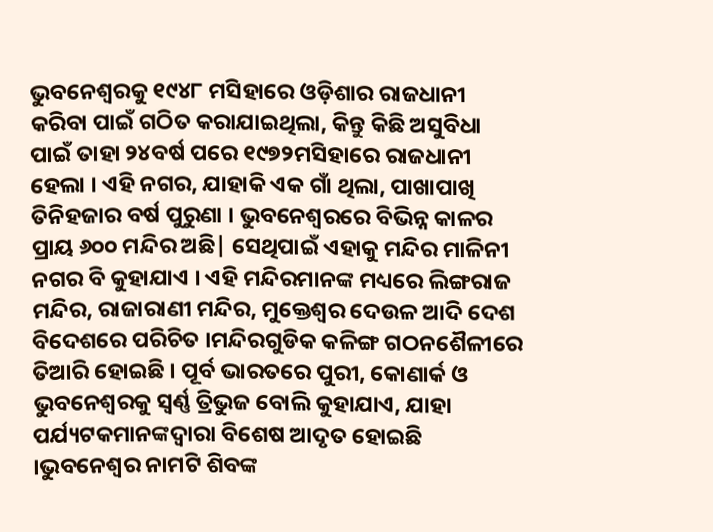ଭୁବନେଶ୍ୱରକୁ ୧୯୪୮ ମସିହାରେ ଓଡ଼ିଶାର ରାଜଧାନୀ କରିବା ପାଇଁ ଗଠିତ କରାଯାଇଥିଲା, କିନ୍ତୁ କିଛି ଅସୁବିଧା ପାଇଁ ତାହା ୨୪ବର୍ଷ ପରେ ୧୯୭୨ମସିହାରେ ରାଜଧାନୀ ହେଲା । ଏହି ନଗର, ଯାହାକି ଏକ ଗାଁ ଥିଲା, ପାଖାପାଖି ତିନିହଜାର ବର୍ଷ ପୁରୁଣା । ଭୁବନେଶ୍ୱରରେ ବିଭିନ୍ନ କାଳର ପ୍ରାୟ ୬୦୦ ମନ୍ଦିର ଅଛି| ସେଥିପାଇଁ ଏହାକୁ ମନ୍ଦିର ମାଳିନୀ ନଗର ବି କୁହାଯାଏ । ଏହି ମନ୍ଦିରମାନଙ୍କ ମଧ୍ୟରେ ଲିଙ୍ଗରାଜ ମନ୍ଦିର, ରାଜାରାଣୀ ମନ୍ଦିର, ମୁକ୍ତେଶ୍ୱର ଦେଉଳ ଆଦି ଦେଶ ବିଦେଶରେ ପରିଚିତ ।ମନ୍ଦିରଗୁଡିକ କଳିଙ୍ଗ ଗଠନଶୈଳୀରେ ତିଆରି ହୋଇଛି । ପୂର୍ବ ଭାରତରେ ପୁରୀ, କୋଣାର୍କ ଓ ଭୁବନେଶ୍ୱରକୁ ସ୍ୱର୍ଣ୍ଣ ତ୍ରିଭୁଜ ବୋଲି କୁହାଯାଏ, ଯାହା ପର୍ଯ୍ୟଟକମାନଙ୍କଦ୍ୱାରା ବିଶେଷ ଆଦୃତ ହୋଇଛି ।ଭୁବନେଶ୍ୱର ନାମଟି ଶିବଙ୍କ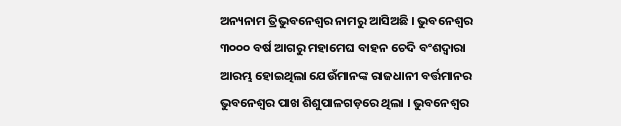ଅନ୍ୟନାମ ତ୍ରିଭୁବନେଶ୍ୱର ନାମରୁ ଆସିଅଛି । ଭୁବନେଶ୍ୱର ୩୦୦୦ ବର୍ଷ ଆଗରୁ ମହାମେଘ ବାହନ ଚେଦି ବଂଶଦ୍ୱାରା ଆରମ୍ଭ ହୋଇଥିଲା ଯେଉଁମାନଙ୍କ ରାଜଧାନୀ ବର୍ତ୍ତମାନର ଭୁବନେଶ୍ୱର ପାଖ ଶିଶୁପାଳଗଡ଼ରେ ଥିଲା । ଭୁବନେଶ୍ୱର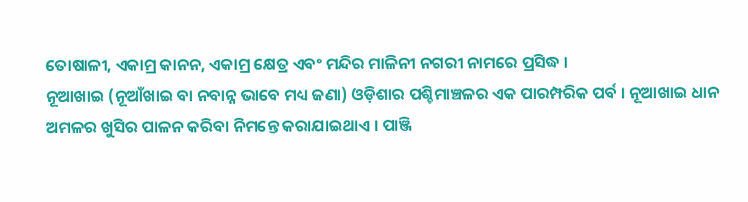ତୋଷାଳୀ, ଏକାମ୍ର କାନନ, ଏକାମ୍ର କ୍ଷେତ୍ର ଏବଂ ମନ୍ଦିର ମାଳିନୀ ନଗରୀ ନାମରେ ପ୍ରସିଦ୍ଧ ।
ନୂଆଖାଇ (ନୂଆଁଖାଇ ବା ନବାନ୍ନ ଭାବେ ମଧ୍ୟ ଜଣା) ଓଡ଼ିଶାର ପଶ୍ଚିମାଞ୍ଚଳର ଏକ ପାରମ୍ପରିକ ପର୍ବ । ନୂଆଖାଇ ଧାନ ଅମଳର ଖୁସିର ପାଳନ କରିବା ନିମନ୍ତେ କରାଯାଇଥାଏ । ପାଞ୍ଜି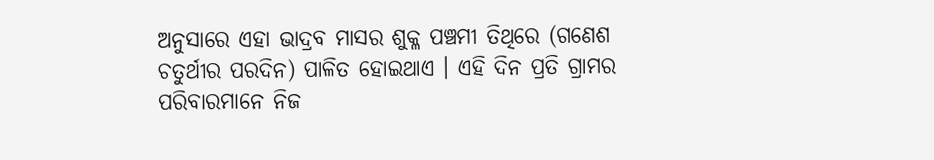ଅନୁସାରେ ଏହା ଭାଦ୍ରବ ମାସର ଶୁକ୍ଳ ପଞ୍ଚମୀ ତିଥିରେ (ଗଣେଶ ଚତୁର୍ଥୀର ପରଦିନ) ପାଳିତ ହୋଇଥାଏ । ଏହି ଦିନ ପ୍ରତି ଗ୍ରାମର ପରିବାରମାନେ ନିଜ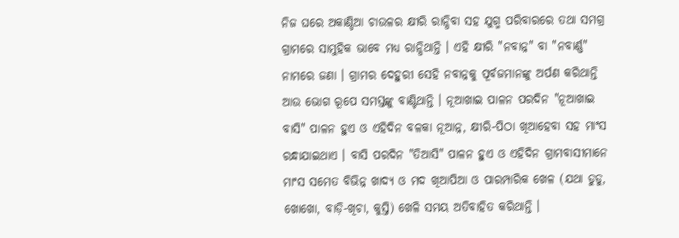ନିଜ ଘରେ ଅକାଣ୍ଡିଆ ଚାଉଳର କ୍ଷୀରି ରାନ୍ଧିବା ସହ ଯୁଗ୍ମ ପରିବାରରେ ତଥା ସମଗ୍ର ଗ୍ରାମରେ ସାମୁହିକ ଭାବେ ମଧ୍ୟ ରାନ୍ଧିଥାନ୍ତି । ଏହି କ୍ଷୀରି "ନବାନ୍ନ" ବା "ନବାର୍ଣ୍ଣ" ନାମରେ ଜଣା । ଗ୍ରାମର ଦେହୁରୀ ସେହି ନବାନ୍ନକୁ ପୂର୍ବଜମାନଙ୍କୁ ଅର୍ପଣ କରିଥାନ୍ତି ଆଉ ଭୋଗ ରୂପେ ସମସ୍ତଙ୍କୁ ବାଣ୍ଟିଥାନ୍ତି । ନୂଆଖାଇ ପାଳନ ପରଦିନ "ନୂଆଖାଇ ବାସି" ପାଳନ ହୁଏ ଓ ଏହିଦିନ ବଳକା ନୂଆନ୍ନ, କ୍ଷୀରି-ପିଠା ଖିଆହେବା ସହ ମାଂସ ରନ୍ଧାଯାଇଥାଏ । ବାସି ପରଦିନ "ତିଆସି" ପାଳନ ହୁଏ ଓ ଏହିଦିନ ଗ୍ରାମବାସୀମାନେ ମାଂସ ସମେତ ବିଭିନ୍ନ ଖାଦ୍ୟ ଓ ମଦ ଖିଆପିଆ ଓ ପାରମ୍ପାରିକ ଖେଳ (ଯଥା ଡୁଡୁ, ଖୋଖୋ, ବାଡ଼ି-ଖିଚା, କୁସ୍ତି) ଖେଳି ସମୟ ଅତିବାହିତ କରିଥାନ୍ତି ।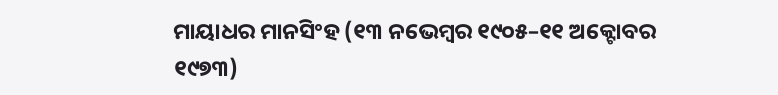ମାୟାଧର ମାନସିଂହ (୧୩ ନଭେମ୍ବର ୧୯୦୫–୧୧ ଅକ୍ଟୋବର ୧୯୭୩)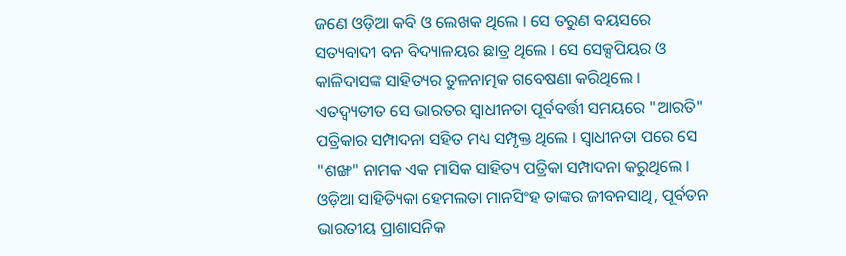ଜଣେ ଓଡ଼ିଆ କବି ଓ ଲେଖକ ଥିଲେ । ସେ ତରୁଣ ବୟସରେ ସତ୍ୟବାଦୀ ବନ ବିଦ୍ୟାଳୟର ଛାତ୍ର ଥିଲେ । ସେ ସେକ୍ସପିୟର ଓ କାଳିଦାସଙ୍କ ସାହିତ୍ୟର ତୁଳନାତ୍ମକ ଗବେଷଣା କରିଥିଲେ । ଏତଦ୍ବ୍ୟତୀତ ସେ ଭାରତର ସ୍ୱାଧୀନତା ପୂର୍ବବର୍ତ୍ତୀ ସମୟରେ "ଆରତି" ପତ୍ରିକାର ସମ୍ପାଦନା ସହିତ ମଧ୍ୟ ସମ୍ପୃକ୍ତ ଥିଲେ । ସ୍ୱାଧୀନତା ପରେ ସେ "ଶଙ୍ଖ" ନାମକ ଏକ ମାସିକ ସାହିତ୍ୟ ପତ୍ରିକା ସମ୍ପାଦନା କରୁଥିଲେ । ଓଡ଼ିଆ ସାହିତ୍ୟିକା ହେମଲତା ମାନସିଂହ ତାଙ୍କର ଜୀବନସାଥି, ପୂର୍ବତନ ଭାରତୀୟ ପ୍ରାଶାସନିକ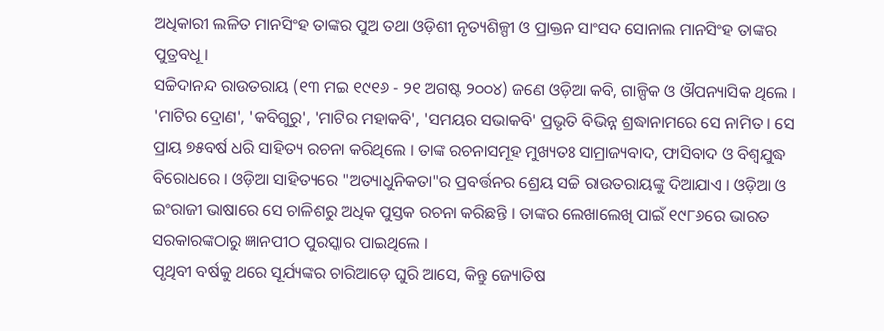ଅଧିକାରୀ ଲଳିତ ମାନସିଂହ ତାଙ୍କର ପୁଅ ତଥା ଓଡ଼ିଶୀ ନୃତ୍ୟଶିଳ୍ପୀ ଓ ପ୍ରାକ୍ତନ ସାଂସଦ ସୋନାଲ ମାନସିଂହ ତାଙ୍କର ପୁତ୍ରବଧୂ ।
ସଚ୍ଚିଦାନନ୍ଦ ରାଉତରାୟ (୧୩ ମଇ ୧୯୧୬ - ୨୧ ଅଗଷ୍ଟ ୨୦୦୪) ଜଣେ ଓଡ଼ିଆ କବି, ଗାଳ୍ପିକ ଓ ଔପନ୍ୟାସିକ ଥିଲେ । 'ମାଟିର ଦ୍ରୋଣ', 'କବିଗୁରୁ', 'ମାଟିର ମହାକବି', 'ସମୟର ସଭାକବି' ପ୍ରଭୃତି ବିଭିନ୍ନ ଶ୍ରଦ୍ଧାନାମରେ ସେ ନାମିତ । ସେ ପ୍ରାୟ ୭୫ବର୍ଷ ଧରି ସାହିତ୍ୟ ରଚନା କରିଥିଲେ । ତାଙ୍କ ରଚନାସମୂହ ମୁଖ୍ୟତଃ ସାମ୍ରାଜ୍ୟବାଦ, ଫାସିବାଦ ଓ ବିଶ୍ୱଯୁଦ୍ଧ ବିରୋଧରେ । ଓଡ଼ିଆ ସାହିତ୍ୟରେ "ଅତ୍ୟାଧୁନିକତା"ର ପ୍ରବର୍ତ୍ତନର ଶ୍ରେୟ ସଚ୍ଚି ରାଉତରାୟଙ୍କୁ ଦିଆଯାଏ । ଓଡ଼ିଆ ଓ ଇଂରାଜୀ ଭାଷାରେ ସେ ଚାଳିଶରୁ ଅଧିକ ପୁସ୍ତକ ରଚନା କରିଛନ୍ତି । ତାଙ୍କର ଲେଖାଲେଖି ପାଇଁ ୧୯୮୬ରେ ଭାରତ ସରକାରଙ୍କଠାରୁ ଜ୍ଞାନପୀଠ ପୁରସ୍କାର ପାଇଥିଲେ ।
ପୃଥିବୀ ବର୍ଷକୁ ଥରେ ସୂର୍ଯ୍ୟଙ୍କର ଚାରିଆଡ଼େ ଘୁରି ଆସେ, କିନ୍ତୁ ଜ୍ୟୋତିଷ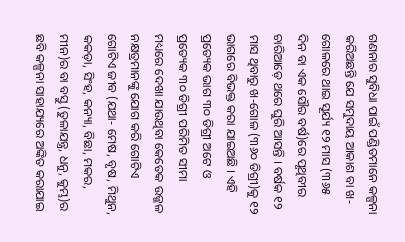ଗଣନାର ସୁବିଧା ପାଇଁ ପଣ୍ଡିତମାନେ କଳ୍ପନା କରିଅଛନ୍ତି ଯେ ସମୁଦାୟ ଆକାଶ ବା ଖ-ଗୋଳରେ ଥାଇ ସୂର୍ଯ୍ୟ ୧୨ ମାସ (୩୬୫ ଦିନ ବା ଏକ ସୌର ବର୍ଷ)ରେ ପୃଥିବୀର ଚାରିଆଡ଼େ ଥରେ ଘୁରି ଆସନ୍ତି । ବର୍ଷକ ୧୨ ମାସ ଥିବାରୁ ଖ-ଗୋଳ (୩୬୦ ଡିଗ୍ରୀ)କୁ ୧୨ ଭାଗରେ ବିଭକ୍ତ କରା ଯାଇଅଛି । ଏହି ପ୍ରତ୍ୟେକ ଭାଗ ୩୦ ଡିଗ୍ରୀ ଅଟେ ଓ ପ୍ରତ୍ୟେକ ୩୦ ଡିଗ୍ରୀ ପରିମିତ ସୀମା ମଧ୍ୟରେ ଦେଖା ଯାଉଥିବା କେତେକ ଉଜ୍ଜଳ ନକ୍ଷତ୍ରମାନଙ୍କୁ ଯୋଗ କରି ଗୋଟିଏ ଗୋଟିଏ ଜୀବ (ଯଥା- ମେଷ, ବୃଷ, ମିଥୁନ, କକଡ଼ା, ସିଂହ, କନ୍ୟା, ବିଛା, ମକର, ମୀନ)ର ବା ବସ୍ତୁ (ତୁଳାଯନ୍ତ୍ର, ଧନୁ, କୁମ୍ଭ)ର ଛବି କଳ୍ପନା ସାହାଯ୍ୟରେ ଅଙ୍କିତ କରାଯାଇ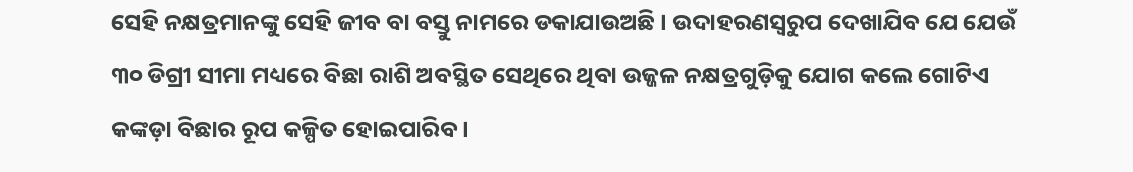ସେହି ନକ୍ଷତ୍ରମାନଙ୍କୁ ସେହି ଜୀବ ବା ବସ୍ତୁ ନାମରେ ଡକାଯାଉଅଛି । ଉଦାହରଣସ୍ୱରୁପ ଦେଖାଯିବ ଯେ ଯେଉଁ ୩୦ ଡିଗ୍ରୀ ସୀମା ମଧ୍ୟରେ ବିଛା ରାଶି ଅବସ୍ଥିତ ସେଥିରେ ଥିବା ଉଜ୍ଜଳ ନକ୍ଷତ୍ରଗୁଡ଼ିକୁ ଯୋଗ କଲେ ଗୋଟିଏ କଙ୍କଡ଼ା ବିଛାର ରୂପ କଳ୍ପିତ ହୋଇପାରିବ ।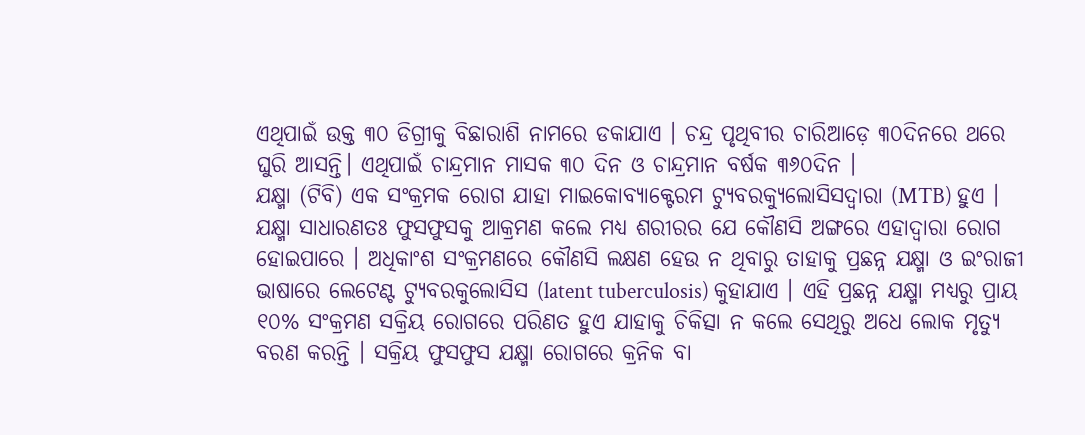ଏଥିପାଇଁ ଉକ୍ତ ୩୦ ଡିଗ୍ରୀକୁ ବିଛାରାଶି ନାମରେ ଡକାଯାଏ । ଚନ୍ଦ୍ର ପୃଥିବୀର ଚାରିଆଡ଼େ ୩୦ଦିନରେ ଥରେ ଘୁରି ଆସନ୍ତି। ଏଥିପାଇଁ ଚାନ୍ଦ୍ରମାନ ମାସକ ୩୦ ଦିନ ଓ ଚାନ୍ଦ୍ରମାନ ବର୍ଷକ ୩୬୦ଦିନ ।
ଯକ୍ଷ୍ମା (ଟିବି) ଏକ ସଂକ୍ରମକ ରୋଗ ଯାହା ମାଇକୋବ୍ୟାକ୍ଟେରମ ଟ୍ୟୁବରକ୍ୟୁଲୋସିସଦ୍ୱାରା (MTB) ହୁଏ । ଯକ୍ଷ୍ମା ସାଧାରଣତଃ ଫୁସଫୁସକୁ ଆକ୍ରମଣ କଲେ ମଧ୍ୟ ଶରୀରର ଯେ କୌଣସି ଅଙ୍ଗରେ ଏହାଦ୍ୱାରା ରୋଗ ହୋଇପାରେ । ଅଧିକାଂଶ ସଂକ୍ରମଣରେ କୌଣସି ଲକ୍ଷଣ ହେଉ ନ ଥିବାରୁ ତାହାକୁ ପ୍ରଛନ୍ନ ଯକ୍ଷ୍ମା ଓ ଇଂରାଜୀ ଭାଷାରେ ଲେଟେଣ୍ଟ ଟ୍ୟୁବରକୁଲୋସିସ (latent tuberculosis) କୁହାଯାଏ । ଏହି ପ୍ରଛନ୍ନ ଯକ୍ଷ୍ମା ମଧ୍ୟରୁ ପ୍ରାୟ ୧୦% ସଂକ୍ରମଣ ସକ୍ରିୟ ରୋଗରେ ପରିଣତ ହୁଏ ଯାହାକୁ ଚିକିତ୍ସା ନ କଲେ ସେଥିରୁ ଅଧେ ଲୋକ ମୃତ୍ୟୁ ବରଣ କରନ୍ତି । ସକ୍ରିୟ ଫୁସଫୁସ ଯକ୍ଷ୍ମା ରୋଗରେ କ୍ରନିକ ବା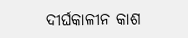ଦୀର୍ଘକାଳୀନ କାଶ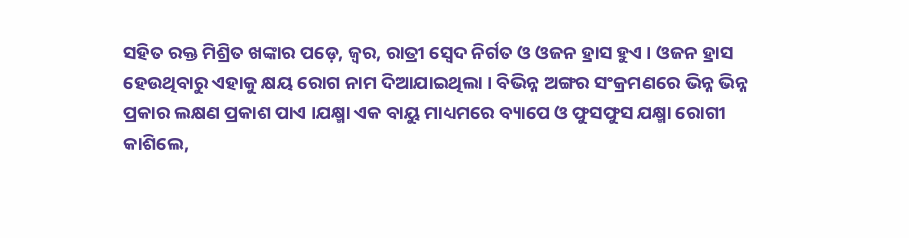ସହିତ ରକ୍ତ ମିଶ୍ରିତ ଖଙ୍କାର ପଡ଼େ, ଜ୍ୱର, ରାତ୍ରୀ ସ୍ୱେଦ ନିର୍ଗତ ଓ ଓଜନ ହ୍ରାସ ହୁଏ । ଓଜନ ହ୍ରାସ ହେଉଥିବାରୁ ଏହାକୁ କ୍ଷୟ ରୋଗ ନାମ ଦିଆଯାଇଥିଲା । ବିଭିନ୍ନ ଅଙ୍ଗର ସଂକ୍ରମଣରେ ଭିନ୍ନ ଭିନ୍ନ ପ୍ରକାର ଲକ୍ଷଣ ପ୍ରକାଶ ପାଏ ।ଯକ୍ଷ୍ମା ଏକ ବାୟୁ ମାଧ୍ୟମରେ ବ୍ୟାପେ ଓ ଫୁସଫୁସ ଯକ୍ଷ୍ମା ରୋଗୀ କାଶିଲେ,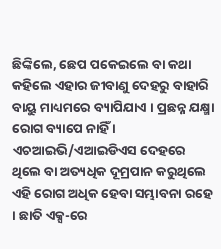ଛିଙ୍କିଲେ, ଛେପ ପକେଇଲେ ବା କଥା କହିଲେ ଏହାର ଜୀବାଣୁ ଦେହରୁ ବାହାରି ବାୟୁ ମାଧ୍ୟମରେ ବ୍ୟାପିଯାଏ । ପ୍ରଛନ୍ନ ଯକ୍ଷ୍ମା ରୋଗ ବ୍ୟାପେ ନାହିଁ । ଏଚଆଇଭି/ଏଆଇଡିଏସ ଦେହରେ ଥିଲେ ବା ଅତ୍ୟଧିକ ଦୂମ୍ରପାନ କରୁଥିଲେ ଏହି ରୋଗ ଅଧିକ ହେବା ସମ୍ଭାବନା ରହେ । ଛାତି ଏକ୍ସ-ରେ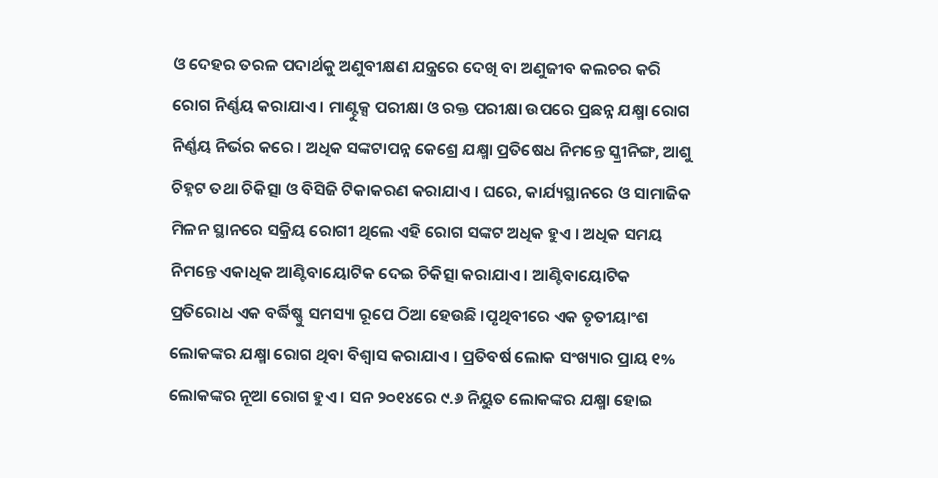ଓ ଦେହର ତରଳ ପଦାର୍ଥକୁ ଅଣୁବୀକ୍ଷଣ ଯନ୍ତ୍ରରେ ଦେଖି ବା ଅଣୁଜୀବ କଲଚର କରି ରୋଗ ନିର୍ଣ୍ଣୟ କରାଯାଏ । ମାଣ୍ଟୁକ୍ସ ପରୀକ୍ଷା ଓ ରକ୍ତ ପରୀକ୍ଷା ଉପରେ ପ୍ରଛନ୍ନ ଯକ୍ଷ୍ମା ରୋଗ ନିର୍ଣ୍ଣୟ ନିର୍ଭର କରେ । ଅଧିକ ସଙ୍କଟାପନ୍ନ କେଶ୍ରେ ଯକ୍ଷ୍ମା ପ୍ରତିଷେଧ ନିମନ୍ତେ ସ୍କ୍ରୀନିଙ୍ଗ, ଆଶୁ ଚିହ୍ନଟ ତଥା ଚିକିତ୍ସା ଓ ବିସିଜି ଟିକାକରଣ କରାଯାଏ । ଘରେ, କାର୍ଯ୍ୟସ୍ଥାନରେ ଓ ସାମାଜିକ ମିଳନ ସ୍ଥାନରେ ସକ୍ରିୟ ରୋଗୀ ଥିଲେ ଏହି ରୋଗ ସଙ୍କଟ ଅଧିକ ହୁଏ । ଅଧିକ ସମୟ ନିମନ୍ତେ ଏକାଧିକ ଆଣ୍ଟିବାୟୋଟିକ ଦେଇ ଚିକିତ୍ସା କରାଯାଏ । ଆଣ୍ଟିବାୟୋଟିକ ପ୍ରତିରୋଧ ଏକ ବର୍ଦ୍ଧିଷ୍ଣୁ ସମସ୍ୟା ରୂପେ ଠିଆ ହେଉଛି ।ପୃଥିବୀରେ ଏକ ତୃତୀୟାଂଶ ଲୋକଙ୍କର ଯକ୍ଷ୍ମା ରୋଗ ଥିବା ବିଶ୍ୱାସ କରାଯାଏ । ପ୍ରତିବର୍ଷ ଲୋକ ସଂଖ୍ୟାର ପ୍ରାୟ ୧% ଲୋକଙ୍କର ନୂଆ ରୋଗ ହୁଏ । ସନ ୨୦୧୪ରେ ୯.୬ ନିୟୁତ ଲୋକଙ୍କର ଯକ୍ଷ୍ମା ହୋଇ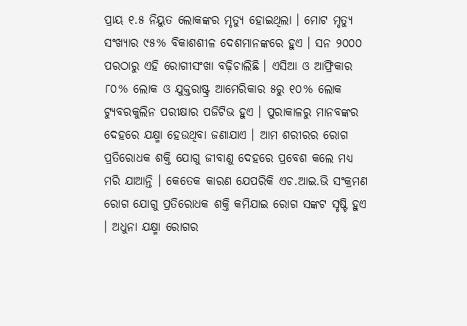ପ୍ରାୟ ୧.୫ ନିୟୁତ ଲୋକଙ୍କର ମୃତ୍ୟୁ ହୋଇଥିଲା । ମୋଟ ମୃତ୍ୟୁ ସଂଖ୍ୟାର ୯୫% ବିକାଶଶୀଳ ଦେଶମାନଙ୍କରେ ହୁଏ । ସନ ୨୦୦୦ ପରଠାରୁ ଏହି ରୋଗୀସଂଖା ବଢ଼ିଚାଲିଛି । ଏସିଆ ଓ ଆଫ୍ରିକାର ୮୦% ଲୋକ ଓ ଯୁକ୍ତରାଷ୍ଟ୍ର ଆମେରିକାର ୫ରୁ ୧୦% ଲୋକ ଟ୍ୟୁବରକୁଲିନ ପରୀକ୍ଷାର ପଜିଟିଭ ହୁଏ । ପୁରାକାଳରୁ ମାନବଙ୍କର ଦେହରେ ଯକ୍ଷ୍ମା ହେଉଥିବା ଜଣାଯାଏ । ଆମ ଶରୀରର ରୋଗ ପ୍ରତିରୋଧକ ଶକ୍ତି ଯୋଗୁ ଜୀବାଣୁ ଦେହରେ ପ୍ରବେଶ କଲେ ମଧ୍ୟ ମରି ଯାଆନ୍ତି । କେତେକ କାରଣ ଯେପରିକି ଏଚ.ଆଇ.ଭି ସଂକ୍ରମଣ ରୋଗ ଯୋଗୁ ପ୍ରତିରୋଧକ ଶକ୍ତି କମିଯାଇ ରୋଗ ସଙ୍କଟ ସୃଷ୍ଟି ହୁଏ । ଅଧୁନା ଯକ୍ଷ୍ମା ରୋଗର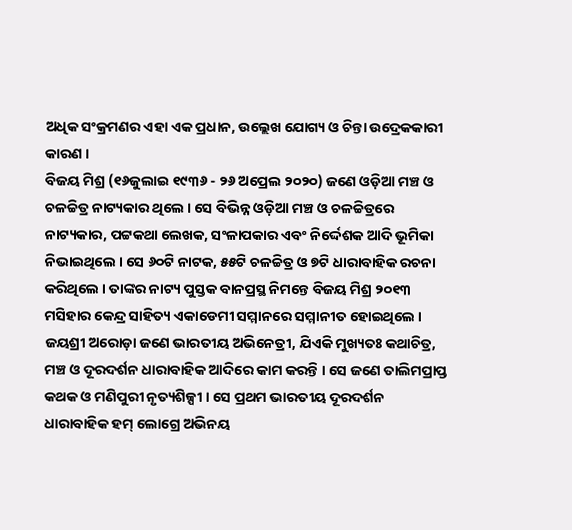ଅଧିକ ସଂକ୍ରମଣର ଏହା ଏକ ପ୍ରଧାନ, ଉଲ୍ଲେଖ ଯୋଗ୍ୟ ଓ ଚିନ୍ତା ଉଦ୍ରେକକାରୀ କାରଣ ।
ବିଜୟ ମିଶ୍ର (୧୬ଜୁଲାଇ ୧୯୩୬ - ୨୬ ଅପ୍ରେଲ ୨୦୨୦) ଜଣେ ଓଡ଼ିଆ ମଞ୍ଚ ଓ ଚଳଚ୍ଚିତ୍ର ନାଟ୍ୟକାର ଥିଲେ । ସେ ବିଭିନ୍ନ ଓଡ଼ିଆ ମଞ୍ଚ ଓ ଚଳଚ୍ଚିତ୍ରରେ ନାଟ୍ୟକାର, ପଟ୍ଟକଥା ଲେଖକ, ସଂଳାପକାର ଏବଂ ନିର୍ଦ୍ଦେଶକ ଆଦି ଭୂମିକା ନିଭାଇଥିଲେ । ସେ ୬୦ଟି ନାଟକ, ୫୫ଟି ଚଳଚ୍ଚିତ୍ର ଓ ୭ଟି ଧାରାବାହିକ ରଚନା କରିଥିଲେ । ତାଙ୍କର ନାଟ୍ୟ ପୁସ୍ତକ ବାନପ୍ରସ୍ଥ ନିମନ୍ତେ ବିଜୟ ମିଶ୍ର ୨୦୧୩ ମସିହାର କେନ୍ଦ୍ର ସାହିତ୍ୟ ଏକାଡେମୀ ସମ୍ମାନରେ ସମ୍ମାନୀତ ହୋଇଥିଲେ ।
ଜୟଶ୍ରୀ ଅରୋଡ଼ା ଜଣେ ଭାରତୀୟ ଅଭିନେତ୍ରୀ, ଯିଏକି ମୁଖ୍ୟତଃ କଥାଚିତ୍ର, ମଞ୍ଚ ଓ ଦୂରଦର୍ଶନ ଧାରାବାହିକ ଆଦିରେ କାମ କରନ୍ତି । ସେ ଜଣେ ତାଲିମପ୍ରାପ୍ତ କଥକ ଓ ମଣିପୁରୀ ନୃତ୍ୟଶିଳ୍ପୀ । ସେ ପ୍ରଥମ ଭାରତୀୟ ଦୂରଦର୍ଶନ ଧାରାବାହିକ ହମ୍ ଲୋଗ୍ରେ ଅଭିନୟ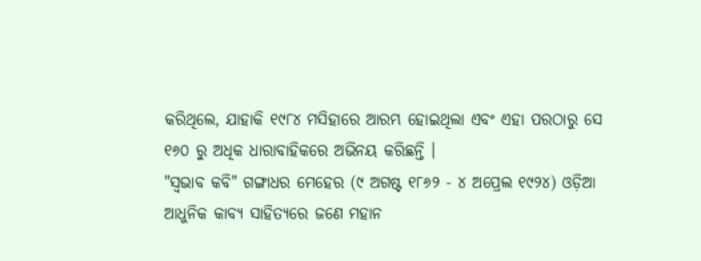କରିଥିଲେ, ଯାହାକି ୧୯୮୪ ମସିହାରେ ଆରମ୍ଭ ହୋଇଥିଲା ଏବଂ ଏହା ପରଠାରୁ ସେ ୧୬୦ ରୁ ଅଧିକ ଧାରାବାହିକରେ ଅଭିନୟ କରିଛନ୍ତି ।
"ସ୍ୱଭାବ କବି" ଗଙ୍ଗାଧର ମେହେର (୯ ଅଗଷ୍ଟ ୧୮୬୨ - ୪ ଅପ୍ରେଲ ୧୯୨୪) ଓଡ଼ିଆ ଆଧୁନିକ କାବ୍ୟ ସାହିତ୍ୟରେ ଜଣେ ମହାନ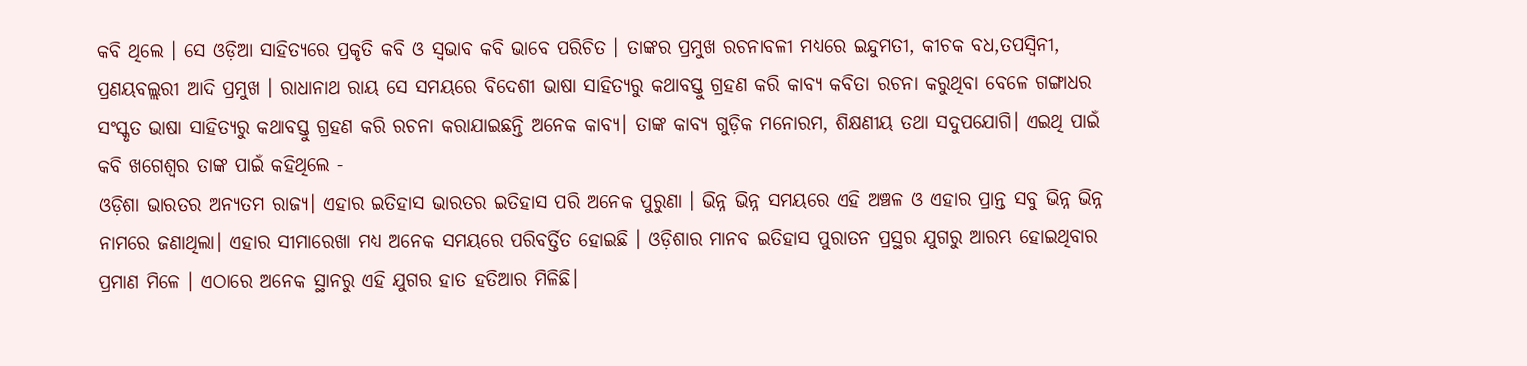କବି ଥିଲେ । ସେ ଓଡ଼ିଆ ସାହିତ୍ୟରେ ପ୍ରକୃତି କବି ଓ ସ୍ୱଭାବ କବି ଭାବେ ପରିଚିତ । ତାଙ୍କର ପ୍ରମୁଖ ରଚନାବଳୀ ମଧ୍ୟରେ ଇନ୍ଦୁମତୀ, କୀଚକ ବଧ,ତପସ୍ୱିନୀ, ପ୍ରଣୟବଲ୍ଲରୀ ଆଦି ପ୍ରମୁଖ । ରାଧାନାଥ ରାୟ ସେ ସମୟରେ ବିଦେଶୀ ଭାଷା ସାହିତ୍ୟରୁ କଥାବସ୍ତୁ ଗ୍ରହଣ କରି କାବ୍ୟ କବିତା ରଚନା କରୁଥିବା ବେଳେ ଗଙ୍ଗାଧର ସଂସ୍କୃତ ଭାଷା ସାହିତ୍ୟରୁ କଥାବସ୍ତୁ ଗ୍ରହଣ କରି ରଚନା କରାଯାଇଛନ୍ତି ଅନେକ କାବ୍ୟ। ତାଙ୍କ କାବ୍ୟ ଗୁଡ଼ିକ ମନୋରମ, ଶିକ୍ଷଣୀୟ ତଥା ସଦୁପଯୋଗି। ଏଇଥି ପାଇଁ କବି ଖଗେଶ୍ବର ତାଙ୍କ ପାଇଁ କହିଥିଲେ -
ଓଡ଼ିଶା ଭାରତର ଅନ୍ୟତମ ରାଜ୍ୟ। ଏହାର ଇତିହାସ ଭାରତର ଇତିହାସ ପରି ଅନେକ ପୁରୁଣା । ଭିନ୍ନ ଭିନ୍ନ ସମୟରେ ଏହି ଅଞ୍ଚଳ ଓ ଏହାର ପ୍ରାନ୍ତ ସବୁ ଭିନ୍ନ ଭିନ୍ନ ନାମରେ ଜଣାଥିଲା। ଏହାର ସୀମାରେଖା ମଧ୍ୟ ଅନେକ ସମୟରେ ପରିବର୍ତ୍ତିତ ହୋଇଛି । ଓଡ଼ିଶାର ମାନବ ଇତିହାସ ପୁରାତନ ପ୍ରସ୍ଥର ଯୁଗରୁ ଆରମ୍ଭ ହୋଇଥିବାର ପ୍ରମାଣ ମିଳେ । ଏଠାରେ ଅନେକ ସ୍ଥାନରୁ ଏହି ଯୁଗର ହାତ ହତିଆର ମିଳିଛି।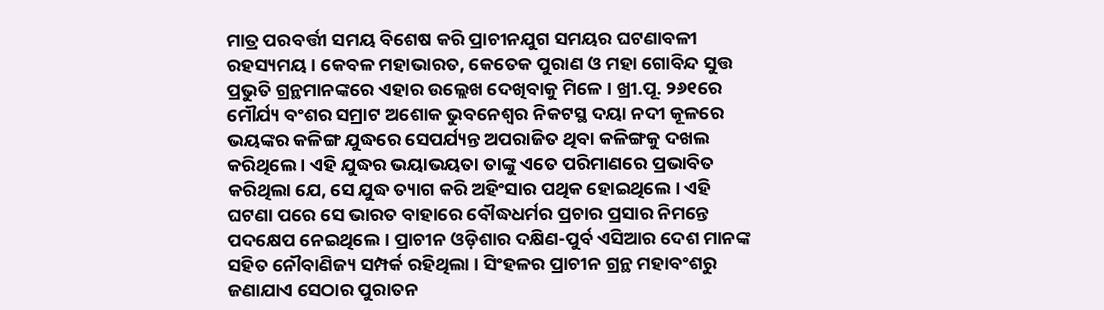ମାତ୍ର ପରବର୍ତ୍ତୀ ସମୟ ବିଶେଷ କରି ପ୍ରାଚୀନଯୁଗ ସମୟର ଘଟଣାବଳୀ ରହସ୍ୟମୟ । କେବଳ ମହାଭାରତ, କେତେକ ପୁରାଣ ଓ ମହା ଗୋବିନ୍ଦ ସୁତ୍ତ ପ୍ରଭୁତି ଗ୍ରନ୍ଥମାନଙ୍କରେ ଏହାର ଉଲ୍ଲେଖ ଦେଖିବାକୁ ମିଳେ । ଖ୍ରୀ.ପୂ. ୨୬୧ରେ ମୌର୍ଯ୍ୟ ବଂଶର ସମ୍ରାଟ ଅଶୋକ ଭୁବନେଶ୍ୱର ନିକଟସ୍ଥ ଦୟା ନଦୀ କୂଳରେ ଭୟଙ୍କର କଳିଙ୍ଗ ଯୁଦ୍ଧରେ ସେପର୍ଯ୍ୟନ୍ତ ଅପରାଜିତ ଥିବା କଳିଙ୍ଗକୁ ଦଖଲ କରିଥିଲେ । ଏହି ଯୁଦ୍ଧର ଭୟାଭୟତା ତାଙ୍କୁ ଏତେ ପରିମାଣରେ ପ୍ରଭାବିତ କରିଥିଲା ଯେ, ସେ ଯୁଦ୍ଧ ତ୍ୟାଗ କରି ଅହିଂସାର ପଥିକ ହୋଇଥିଲେ । ଏହି ଘଟଣା ପରେ ସେ ଭାରତ ବାହାରେ ବୌଦ୍ଧଧର୍ମର ପ୍ରଚାର ପ୍ରସାର ନିମନ୍ତେ ପଦକ୍ଷେପ ନେଇଥିଲେ । ପ୍ରାଚୀନ ଓଡ଼ିଶାର ଦକ୍ଷିଣ-ପୁର୍ବ ଏସିଆର ଦେଶ ମାନଙ୍କ ସହିତ ନୌବାଣିଜ୍ୟ ସମ୍ପର୍କ ରହିଥିଲା । ସିଂହଳର ପ୍ରାଚୀନ ଗ୍ରନ୍ଥ ମହାବଂଶରୁ ଜଣାଯାଏ ସେଠାର ପୁରାତନ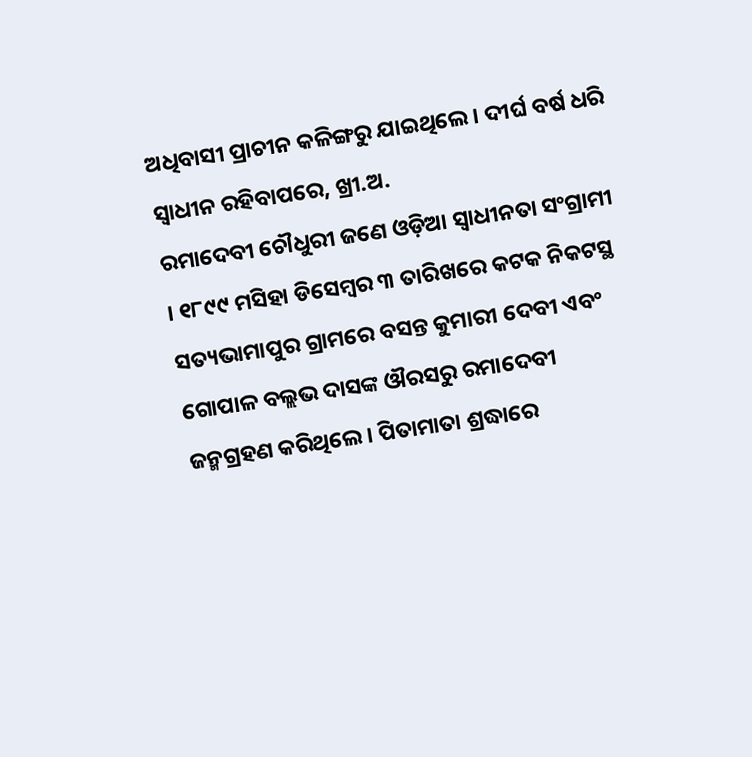ଅଧିବାସୀ ପ୍ରାଚୀନ କଳିଙ୍ଗରୁ ଯାଇଥିଲେ । ଦୀର୍ଘ ବର୍ଷ ଧରି ସ୍ୱାଧୀନ ରହିବାପରେ, ଖ୍ରୀ.ଅ.
ରମାଦେବୀ ଚୌଧୁରୀ ଜଣେ ଓଡ଼ିଆ ସ୍ୱାଧୀନତା ସଂଗ୍ରାମୀ । ୧୮୯୯ ମସିହା ଡିସେମ୍ବର ୩ ତାରିଖରେ କଟକ ନିକଟସ୍ଥ ସତ୍ୟଭାମାପୁର ଗ୍ରାମରେ ବସନ୍ତ କୁମାରୀ ଦେବୀ ଏବଂ ଗୋପାଳ ବଲ୍ଲଭ ଦାସଙ୍କ ଔରସରୁ ରମାଦେବୀ ଜନ୍ମଗ୍ରହଣ କରିଥିଲେ । ପିତାମାତା ଶ୍ରଦ୍ଧାରେ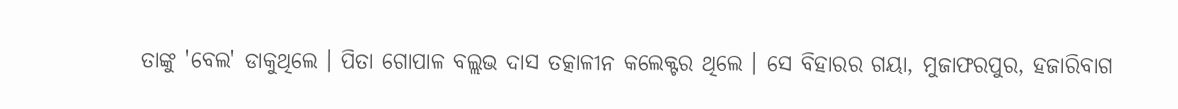ତାଙ୍କୁ 'ବେଲ' ଡାକୁଥିଲେ । ପିତା ଗୋପାଳ ବଲ୍ଲଭ ଦାସ ତତ୍କାଳୀନ କଲେକ୍ଟର ଥିଲେ । ସେ ବିହାରର ଗୟା, ମୁଜାଫରପୁର, ହଜାରିବାଗ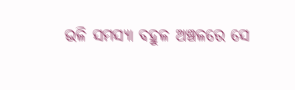ଭଳି ସମସ୍ୟା ବହୁଳ ଅଞ୍ଚଳରେ ସେ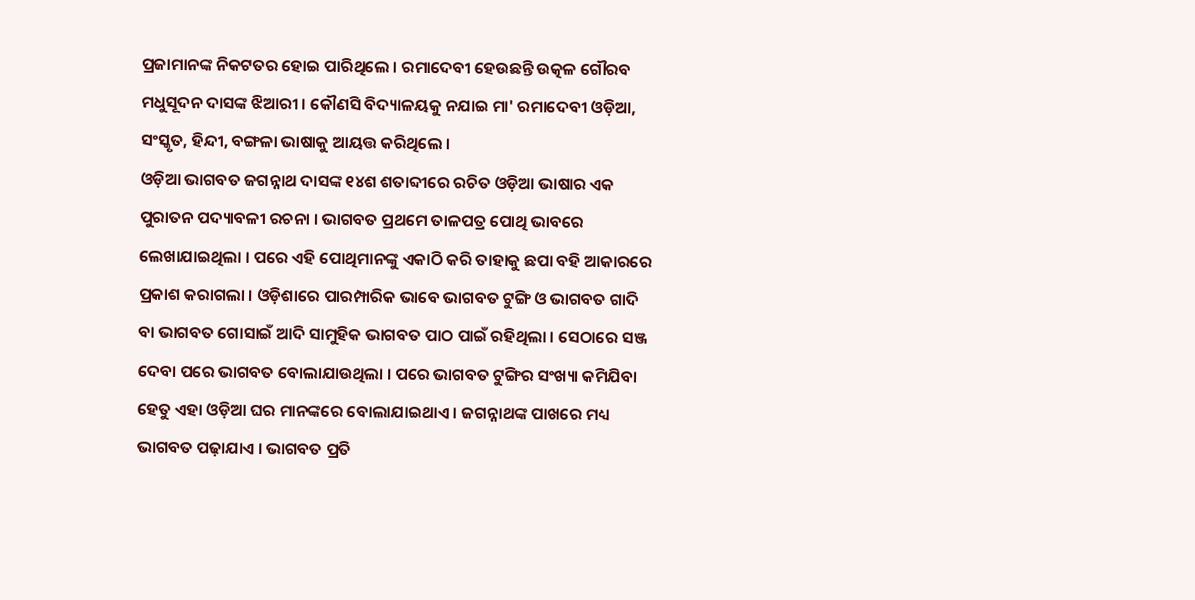ପ୍ରଜାମାନଙ୍କ ନିକଟତର ହୋଇ ପାରିଥିଲେ । ରମାଦେବୀ ହେଉଛନ୍ତି ଉତ୍କଳ ଗୌରବ ମଧୁସୂଦନ ଦାସଙ୍କ ଝିଆରୀ । କୌଣସି ବିଦ୍ୟାଳୟକୁ ନଯାଇ ମା' ରମାଦେବୀ ଓଡ଼ିଆ, ସଂସ୍କୃତ, ହିନ୍ଦୀ, ବଙ୍ଗଳା ଭାଷାକୁ ଆୟତ୍ତ କରିଥିଲେ ।
ଓଡ଼ିଆ ଭାଗବତ ଜଗନ୍ନାଥ ଦାସଙ୍କ ୧୪ଶ ଶତାବ୍ଦୀରେ ରଚିତ ଓଡ଼ିଆ ଭାଷାର ଏକ ପୁରାତନ ପଦ୍ୟାବଳୀ ରଚନା । ଭାଗବତ ପ୍ରଥମେ ତାଳପତ୍ର ପୋଥି ଭାବରେ ଲେଖାଯାଇଥିଲା । ପରେ ଏହି ପୋଥିମାନଙ୍କୁ ଏକାଠି କରି ତାହାକୁ ଛପା ବହି ଆକାରରେ ପ୍ରକାଶ କରାଗଲା । ଓଡ଼ିଶାରେ ପାରମ୍ପାରିକ ଭାବେ ଭାଗବତ ଟୁଙ୍ଗି ଓ ଭାଗବତ ଗାଦି ବା ଭାଗବତ ଗୋସାଇଁ ଆଦି ସାମୁହିକ ଭାଗବତ ପାଠ ପାଇଁ ରହିଥିଲା । ସେଠାରେ ସଞ୍ଜ ଦେବା ପରେ ଭାଗବତ ବୋଲାଯାଉଥିଲା । ପରେ ଭାଗବତ ଟୁଙ୍ଗିର ସଂଖ୍ୟା କମିଯିବା ହେତୁ ଏହା ଓଡ଼ିଆ ଘର ମାନଙ୍କରେ ବୋଲାଯାଇଥାଏ । ଜଗନ୍ନାଥଙ୍କ ପାଖରେ ମଧ୍ୟ ଭାଗବତ ପଢ଼ାଯାଏ । ଭାଗବତ ପ୍ରତି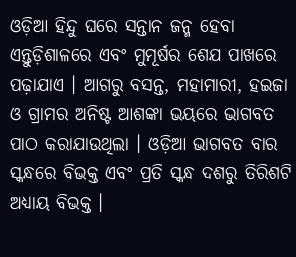ଓଡ଼ିଆ ହିନ୍ଦୁ ଘରେ ସନ୍ତାନ ଜନ୍ମ ହେବା ଏନ୍ତୁଡ଼ିଶାଳରେ ଏବଂ ମୁମୂର୍ଷର ଶେଯ ପାଖରେ ପଢ଼ାଯାଏ । ଆଗରୁ ବସନ୍ତ, ମହାମାରୀ, ହଇଜା ଓ ଗ୍ରାମର ଅନିଷ୍ଟ ଆଶଙ୍କା ଭୟରେ ଭାଗବତ ପାଠ କରାଯାଉଥିଲା । ଓଡ଼ିଆ ଭାଗବତ ବାର ସ୍କନ୍ଧରେ ବିଭକ୍ତ ଏବଂ ପ୍ରତି ସ୍କନ୍ଧ ଦଶରୁ ତିରିଶଟି ଅଧ୍ୟାୟ ବିଭକ୍ତ ।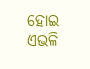ହୋଇ ଏଭଳି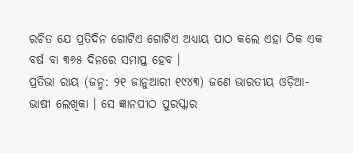ରଚିତ ଯେ ପ୍ରତିଦିନ ଗୋଟିଏ ଗୋଟିଏ ଅଧ୍ୟାୟ ପାଠ କଲେ ଏହା ଠିକ ଏକ ବର୍ଷ ବା ୩୬୫ ଦିନରେ ସମାପ୍ତ ହେବ ।
ପ୍ରତିଭା ରାୟ (ଜନ୍ମ: ୨୧ ଜାନୁଆରୀ ୧୯୪୩) ଜଣେ ଭାରତୀୟ ଓଡ଼ିଆ-ଭାଷୀ ଲେଖିକା । ସେ ଜ୍ଞାନପୀଠ ପୁରସ୍କାର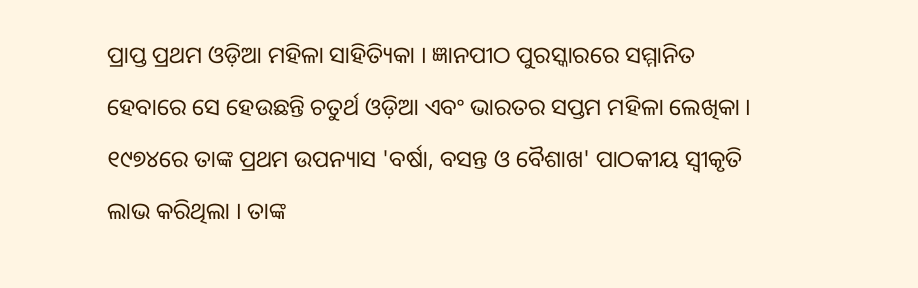ପ୍ରାପ୍ତ ପ୍ରଥମ ଓଡ଼ିଆ ମହିଳା ସାହିତ୍ୟିକା । ଜ୍ଞାନପୀଠ ପୁରସ୍କାରରେ ସମ୍ମାନିତ ହେବାରେ ସେ ହେଉଛନ୍ତି ଚତୁର୍ଥ ଓଡ଼ିଆ ଏବଂ ଭାରତର ସପ୍ତମ ମହିଳା ଲେଖିକା । ୧୯୭୪ରେ ତାଙ୍କ ପ୍ରଥମ ଉପନ୍ୟାସ 'ବର୍ଷା, ବସନ୍ତ ଓ ବୈଶାଖ' ପାଠକୀୟ ସ୍ୱୀକୃତି ଲାଭ କରିଥିଲା । ତାଙ୍କ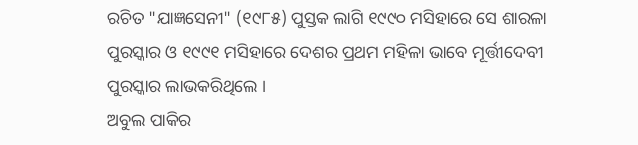ରଚିତ "ଯାଜ୍ଞସେନୀ" (୧୯୮୫) ପୁସ୍ତକ ଲାଗି ୧୯୯୦ ମସିହାରେ ସେ ଶାରଳା ପୁରସ୍କାର ଓ ୧୯୯୧ ମସିହାରେ ଦେଶର ପ୍ରଥମ ମହିଳା ଭାବେ ମୂର୍ତ୍ତୀଦେବୀ ପୁରସ୍କାର ଲାଭକରିଥିଲେ ।
ଅବୁଲ ପାକିର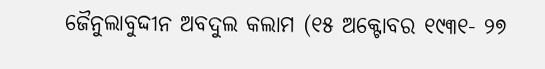ଜୈନୁଲାବୁଦ୍ଦୀନ ଅବଦୁଲ କଲାମ (୧୫ ଅକ୍ଟୋବର ୧୯୩୧- ୨୭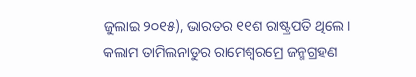ଜୁଲାଇ ୨୦୧୫), ଭାରତର ୧୧ଶ ରାଷ୍ଟ୍ରପତି ଥିଲେ । କଲାମ ତାମିଲନାଡୁର ରାମେଶ୍ୱରମ୍ରେ ଜନ୍ମଗ୍ରହଣ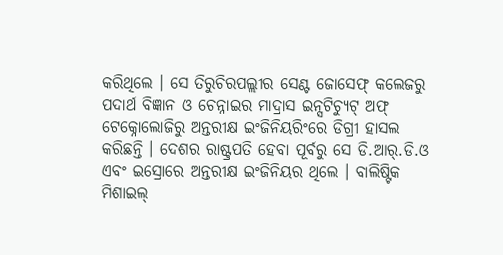କରିଥିଲେ । ସେ ତିରୁଚିରପଲ୍ଲୀର ସେଣ୍ଟ ଜୋସେଫ୍ କଲେଜରୁ ପଦାର୍ଥ ବିଜ୍ଞାନ ଓ ଚେନ୍ନାଇର ମାଦ୍ରାସ ଇନ୍ସଟିଚ୍ୟୁଟ୍ ଅଫ୍ ଟେକ୍ନୋଲୋଜିରୁ ଅନ୍ତରୀକ୍ଷ ଇଂଜିନିୟରିଂରେ ଡିଗ୍ରୀ ହାସଲ କରିଛନ୍ତି । ଦେଶର ରାଷ୍ଟ୍ରପତି ହେବା ପୂର୍ବରୁ ସେ ଡି.ଆର୍.ଡି.ଓ ଏବଂ ଇସ୍ରୋରେ ଅନ୍ତରୀକ୍ଷ ଇଂଜିନିୟର ଥିଲେ । ବାଲିଷ୍ଟିକ ମିଶାଇଲ୍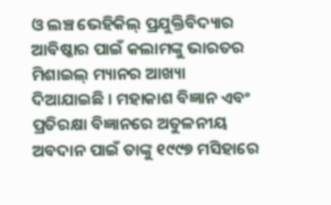ଓ ଲଞ୍ଚ ଭେହିକିଲ୍ ପ୍ରଯୁକ୍ତିବିଦ୍ୟାର ଆବିଷ୍କାର ପାଇଁ କଲାମଙ୍କୁ ଭାରତର ମିଶାଇଲ୍ ମ୍ୟାନର ଆଖ୍ୟା ଦିଆଯାଇଛି । ମହାକାଶ ବିଜ୍ଞାନ ଏବଂ ପ୍ରତିରକ୍ଷା ବିଜ୍ଞାନରେ ଅତୁଳନୀୟ ଅବଦାନ ପାଇଁ ତାଙ୍କୁ ୧୯୯୭ ମସିହାରେ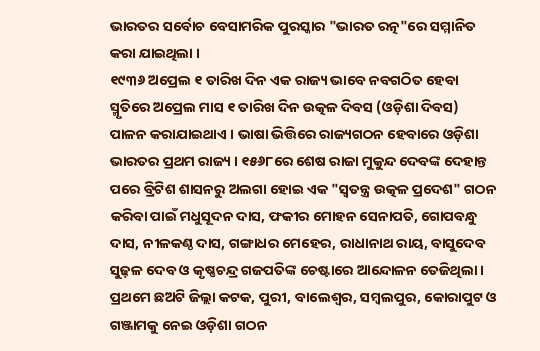ଭାରତର ସର୍ବୋଚ ବେସାମରିକ ପୁରସ୍କାର "ଭାରତ ରତ୍ନ"ରେ ସମ୍ମାନିତ କରା ଯାଇଥିଲା ।
୧୯୩୬ ଅପ୍ରେଲ ୧ ତାରିଖ ଦିନ ଏକ ରାଜ୍ୟ ଭାବେ ନବଗଠିତ ହେବା ସ୍ମୃତିରେ ଅପ୍ରେଲ ମାସ ୧ ତାରିଖ ଦିନ ଉତ୍କଳ ଦିବସ (ଓଡ଼ିଶା ଦିବସ) ପାଳନ କରାଯାଇଥାଏ । ଭାଷା ଭିତ୍ତିରେ ରାଜ୍ୟଗଠନ ହେବାରେ ଓଡ଼ିଶା ଭାରତର ପ୍ରଥମ ରାଜ୍ୟ । ୧୫୬୮ରେ ଶେଷ ରାଜା ମୁକୁନ୍ଦ ଦେବଙ୍କ ଦେହାନ୍ତ ପରେ ବ୍ରିଟିଶ ଶାସନରୁ ଅଲଗା ହୋଇ ଏକ "ସ୍ୱତନ୍ତ୍ର ଉତ୍କଳ ପ୍ରଦେଶ" ଗଠନ କରିବା ପାଇଁ ମଧୁସୂଦନ ଦାସ, ଫକୀର ମୋହନ ସେନାପତି, ଗୋପବନ୍ଧୁ ଦାସ, ନୀଳକଣ୍ଠ ଦାସ, ଗଙ୍ଗାଧର ମେହେର, ରାଧାନାଥ ରାୟ, ବାସୁଦେବ ସୁଢ଼ଳ ଦେବ ଓ କୃଷ୍ଣଚନ୍ଦ୍ର ଗଜପତିଙ୍କ ଚେଷ୍ଟାରେ ଆନ୍ଦୋଳନ ତେଜିଥିଲା । ପ୍ରଥମେ ଛଅଟି ଜିଲ୍ଲା କଟକ, ପୁରୀ, ବାଲେଶ୍ୱର, ସମ୍ବଲପୁର, କୋରାପୁଟ ଓ ଗଞ୍ଜାମକୁ ନେଇ ଓଡ଼ିଶା ଗଠନ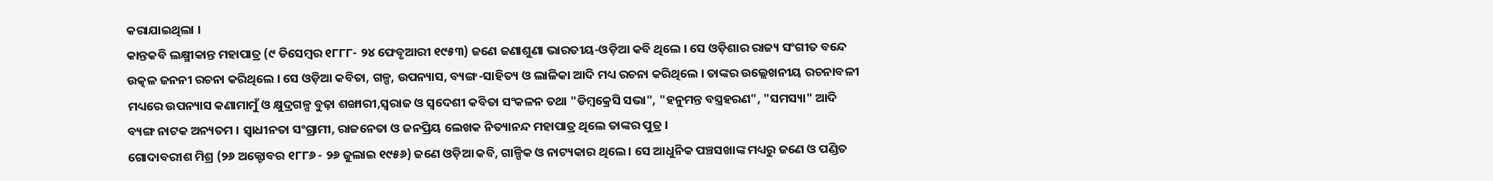କରାଯାଇଥିଲା ।
କାନ୍ତକବି ଲକ୍ଷ୍ମୀକାନ୍ତ ମହାପାତ୍ର (୯ ଡିସେମ୍ବର ୧୮୮୮- ୨୪ ଫେବୃଆରୀ ୧୯୫୩) ଜଣେ ଜଣାଶୁଣା ଭାରତୀୟ-ଓଡ଼ିଆ କବି ଥିଲେ । ସେ ଓଡ଼ିଶାର ରାଜ୍ୟ ସଂଗୀତ ବନ୍ଦେ ଉତ୍କଳ ଜନନୀ ରଚନା କରିଥିଲେ । ସେ ଓଡ଼ିଆ କବିତା, ଗଳ୍ପ, ଉପନ୍ୟାସ, ବ୍ୟଙ୍ଗ-ସାହିତ୍ୟ ଓ ଲାଳିକା ଆଦି ମଧ୍ୟ ରଚନା କରିଥିଲେ । ତାଙ୍କର ଉଲ୍ଲେଖନୀୟ ରଚନାବଳୀ ମଧ୍ୟରେ ଉପନ୍ୟାସ କଣାମାମୁଁ ଓ କ୍ଷୁଦ୍ରଗଳ୍ପ ବୁଢ଼ା ଶଙ୍ଖାରୀ,ସ୍ୱରାଜ ଓ ସ୍ୱଦେଶୀ କବିତା ସଂକଳନ ତଥା "ଡିମ୍ବକ୍ରେସି ସଭା", "ହନୁମନ୍ତ ବସ୍ତ୍ରହରଣ", "ସମସ୍ୟା" ଆଦି ବ୍ୟଙ୍ଗ ନାଟକ ଅନ୍ୟତମ । ସ୍ୱାଧୀନତା ସଂଗ୍ରାମୀ, ରାଜନେତା ଓ ଜନପ୍ରିୟ ଲେଖକ ନିତ୍ୟାନନ୍ଦ ମହାପାତ୍ର ଥିଲେ ତାଙ୍କର ପୁତ୍ର ।
ଗୋଦାବରୀଶ ମିଶ୍ର (୨୬ ଅକ୍ଟୋବର ୧୮୮୬ - ୨୬ ଜୁଲାଇ ୧୯୫୬) ଜଣେ ଓଡ଼ିଆ କବି, ଗାଳ୍ପିକ ଓ ନାଟ୍ୟକାର ଥିଲେ । ସେ ଆଧୁନିକ ପଞ୍ଚସଖାଙ୍କ ମଧ୍ୟରୁ ଜଣେ ଓ ପଣ୍ଡିତ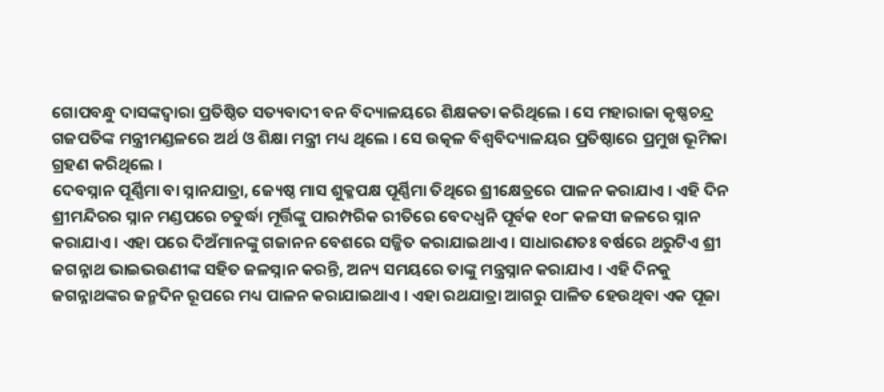ଗୋପବନ୍ଧୁ ଦାସଙ୍କଦ୍ୱାରା ପ୍ରତିଷ୍ଠିତ ସତ୍ୟବାଦୀ ବନ ବିଦ୍ୟାଳୟରେ ଶିକ୍ଷକତା କରିଥିଲେ । ସେ ମହାରାଜା କୃଷ୍ଣଚନ୍ଦ୍ର ଗଜପତିଙ୍କ ମନ୍ତ୍ରୀମଣ୍ଡଳରେ ଅର୍ଥ ଓ ଶିକ୍ଷା ମନ୍ତ୍ରୀ ମଧ୍ୟ ଥିଲେ । ସେ ଉତ୍କଳ ବିଶ୍ୱବିଦ୍ୟାଳୟର ପ୍ରତିଷ୍ଠାରେ ପ୍ରମୁଖ ଭୂମିକା ଗ୍ରହଣ କରିଥିଲେ ।
ଦେବସ୍ନାନ ପୂର୍ଣ୍ଣିମା ବା ସ୍ନାନଯାତ୍ରା, ଜ୍ୟେଷ୍ଠ ମାସ ଶୁକ୍ଳପକ୍ଷ ପୂର୍ଣ୍ଣିମା ତିଥିରେ ଶ୍ରୀକ୍ଷେତ୍ରରେ ପାଳନ କରାଯାଏ । ଏହି ଦିନ ଶ୍ରୀମନ୍ଦିରର ସ୍ନାନ ମଣ୍ଡପରେ ଚତୁର୍ଦ୍ଧା ମୂର୍ତ୍ତିଙ୍କୁ ପାରମ୍ପରିକ ରୀତିରେ ବେଦଧ୍ୱନି ପୂର୍ବକ ୧୦୮ କଳସୀ ଜଳରେ ସ୍ନାନ କରାଯାଏ । ଏହା ପରେ ଦିଅଁମାନଙ୍କୁ ଗଜାନନ ବେଶରେ ସଜ୍ଜିତ କରାଯାଇଥାଏ । ସାଧାରଣତଃ ବର୍ଷରେ ଥରୁଟିଏ ଶ୍ରୀ ଜଗନ୍ନାଥ ଭାଇଭଉଣୀଙ୍କ ସହିତ ଜଳସ୍ନାନ କରନ୍ତି, ଅନ୍ୟ ସମୟରେ ତାଙ୍କୁ ମନ୍ତ୍ରସ୍ନାନ କରାଯାଏ । ଏହି ଦିନକୁ ଜଗନ୍ନାଥଙ୍କର ଜନ୍ମଦିନ ରୂପରେ ମଧ୍ୟ ପାଳନ କରାଯାଇଥାଏ । ଏହା ରଥଯାତ୍ରା ଆଗରୁ ପାଳିତ ହେଉଥିବା ଏକ ପୂଜା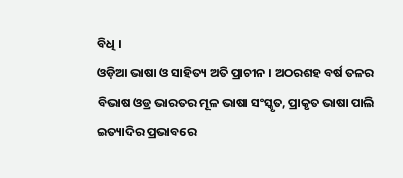ବିଧି ।
ଓଡ଼ିଆ ଭାଷା ଓ ସାହିତ୍ୟ ଅତି ପ୍ରାଚୀନ । ଅଠରଶହ ବର୍ଷ ତଳର ବିଭାଷ ଓଡ୍ର ଭାରତର ମୂଳ ଭାଷା ସଂସ୍କୃତ, ପ୍ରାକୃତ ଭାଷା ପାଲି ଇତ୍ୟାଦିର ପ୍ରଭାବରେ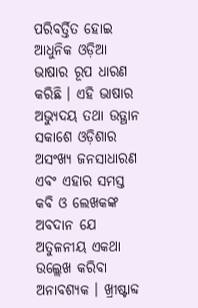ପରିବର୍ତ୍ତିତ ହୋଇ ଆଧୁନିକ ଓଡ଼ିଆ ଭାଷାର ରୂପ ଧାରଣ କରିଛି । ଏହି ଭାଷାର ଅଭ୍ୟୁଦୟ ତଥା ଉତ୍ଥାନ ସକାଶେ ଓଡ଼ିଶାର ଅସଂଖ୍ୟ ଜନସାଧାରଣ ଏବଂ ଏହାର ସମସ୍ତ କବି ଓ ଲେଖକଙ୍କ ଅବଦାନ ଯେ ଅତୁଳନୀୟ ଏକଥା ଉଲ୍ଲେଖ କରିବା ଅନାବଶ୍ୟକ । ଖ୍ରୀଷ୍ଟାବ୍ଦ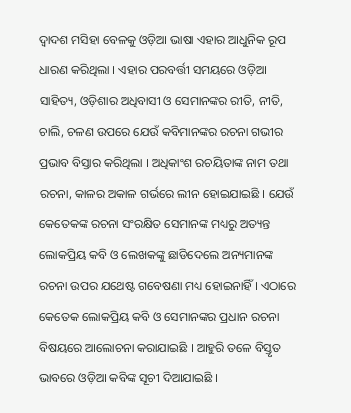ଦ୍ୱାଦଶ ମସିହା ବେଳକୁ ଓଡ଼ିଆ ଭାଷା ଏହାର ଆଧୁନିକ ରୂପ ଧାରଣ କରିଥିଲା । ଏହାର ପରବର୍ତ୍ତୀ ସମୟରେ ଓଡ଼ିଆ ସାହିତ୍ୟ, ଓଡ଼ିଶାର ଅଧିବାସୀ ଓ ସେମାନଙ୍କର ରୀତି, ନୀତି, ଚାଲି, ଚଳଣ ଉପରେ ଯେଉଁ କବିମାନଙ୍କର ରଚନା ଗଭୀର ପ୍ରଭାବ ବିସ୍ତାର କରିଥିଲା । ଅଧିକାଂଶ ରଚୟିତାଙ୍କ ନାମ ତଥା ରଚନା, କାଳର ଅକାଳ ଗର୍ଭରେ ଲୀନ ହୋଇଯାଇଛି । ଯେଉଁ କେତେକଙ୍କ ରଚନା ସଂରକ୍ଷିତ ସେମାନଙ୍କ ମଧ୍ୟରୁ ଅତ୍ୟନ୍ତ ଲୋକପ୍ରିୟ କବି ଓ ଲେଖକଙ୍କୁ ଛାଡିଦେଲେ ଅନ୍ୟମାନଙ୍କ ରଚନା ଉପର ଯଥେଷ୍ଟ ଗବେଷଣା ମଧ୍ୟ ହୋଇନାହିଁ । ଏଠାରେ କେତେକ ଲୋକପ୍ରିୟ କବି ଓ ସେମାନଙ୍କର ପ୍ରଧାନ ରଚନା ବିଷୟରେ ଆଲୋଚନା କରାଯାଇଛି । ଆହୁରି ତଳେ ବିସ୍ତୃତ ଭାବରେ ଓଡ଼ିଆ କବିଙ୍କ ସୂଚୀ ଦିଆଯାଇଛି ।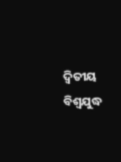ଦ୍ୱିତୀୟ ବିଶ୍ୱଯୁଦ୍ଧ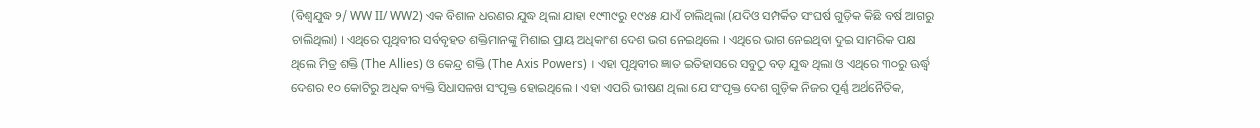(ବିଶ୍ୱଯୁଦ୍ଧ ୨/ WW II/ WW2) ଏକ ବିଶାଳ ଧରଣର ଯୁଦ୍ଧ ଥିଲା ଯାହା ୧୯୩୯ରୁ ୧୯୪୫ ଯାଏଁ ଚାଲିଥିଲା (ଯଦିଓ ସମ୍ପର୍କିତ ସଂଘର୍ଷ ଗୁଡ଼ିକ କିଛି ବର୍ଷ ଆଗରୁ ଚାଲିଥିଲା) । ଏଥିରେ ପୃଥିବୀର ସର୍ବବୃହତ ଶକ୍ତିମାନଙ୍କୁ ମିଶାଇ ପ୍ରାୟ ଅଧିକାଂଶ ଦେଶ ଭଗ ନେଇଥିଲେ । ଏଥିରେ ଭାଗ ନେଇଥିବା ଦୁଇ ସାମରିକ ପକ୍ଷ ଥିଲେ ମିତ୍ର ଶକ୍ତି (The Allies) ଓ କେନ୍ଦ୍ର ଶକ୍ତି (The Axis Powers) । ଏହା ପୃଥିବୀର ଜ୍ଞାତ ଇତିହାସରେ ସବୁଠୁ ବଡ଼ ଯୁଦ୍ଧ ଥିଲା ଓ ଏଥିରେ ୩୦ରୁ ଊର୍ଦ୍ଧ୍ୱ ଦେଶର ୧୦ କୋଟିରୁ ଅଧିକ ବ୍ୟକ୍ତି ସିଧାସଳଖ ସଂପୃକ୍ତ ହୋଇଥିଲେ । ଏହା ଏପରି ଭୀଷଣ ଥିଲା ଯେ ସଂପୃକ୍ତ ଦେଶ ଗୁଡ଼ିକ ନିଜର ପୂର୍ଣ୍ଣ ଅର୍ଥନୈତିକ,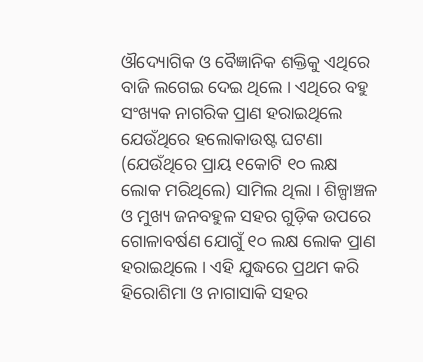ଔଦ୍ୟୋଗିକ ଓ ବୈଜ୍ଞାନିକ ଶକ୍ତିକୁ ଏଥିରେ ବାଜି ଲଗେଇ ଦେଇ ଥିଲେ । ଏଥିରେ ବହୁ ସଂଖ୍ୟକ ନାଗରିକ ପ୍ରାଣ ହରାଇଥିଲେ ଯେଉଁଥିରେ ହଲୋକାଉଷ୍ଟ ଘଟଣା (ଯେଉଁଥିରେ ପ୍ରାୟ ୧କୋଟି ୧୦ ଲକ୍ଷ ଲୋକ ମରିଥିଲେ) ସାମିଲ ଥିଲା । ଶିଳ୍ପାଞ୍ଚଳ ଓ ମୁଖ୍ୟ ଜନବହୁଳ ସହର ଗୁଡ଼ିକ ଉପରେ ଗୋଳାବର୍ଷଣ ଯୋଗୁଁ ୧୦ ଲକ୍ଷ ଲୋକ ପ୍ରାଣ ହରାଇଥିଲେ । ଏହି ଯୁଦ୍ଧରେ ପ୍ରଥମ କରି ହିରୋଶିମା ଓ ନାଗାସାକି ସହର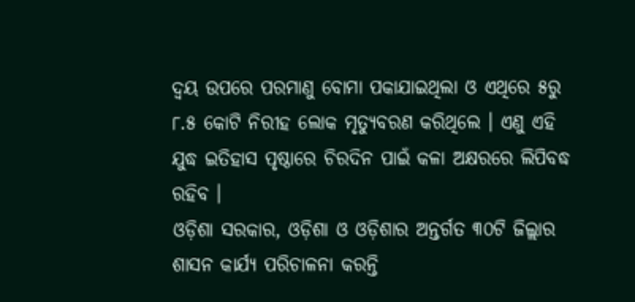ଦ୍ୱୟ ଉପରେ ପରମାଣୁ ବୋମା ପକାଯାଇଥିଲା ଓ ଏଥିରେ ୫ରୁ ୮.୫ କୋଟି ନିରୀହ ଲୋକ ମୃତ୍ୟୁବରଣ କରିଥିଲେ । ଏଣୁ ଏହି ଯୁଦ୍ଧ ଇତିହାସ ପୃଷ୍ଠାରେ ଚିରଦିନ ପାଇଁ କଳା ଅକ୍ଷରରେ ଲିପିବଦ୍ଧ ରହିବ ।
ଓଡ଼ିଶା ସରକାର, ଓଡ଼ିଶା ଓ ଓଡ଼ିଶାର ଅନ୍ତର୍ଗତ ୩୦ଟି ଜିଲ୍ଲାର ଶାସନ କାର୍ଯ୍ୟ ପରିଚାଳନା କରନ୍ତି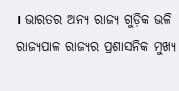। ଭାରତର ଅନ୍ୟ ରାଜ୍ୟ ଗୁଡ଼ିକ ଭଳି ରାଜ୍ୟପାଳ ରାଜ୍ୟର ପ୍ରଶାସନିକ ମୁଖ୍ୟ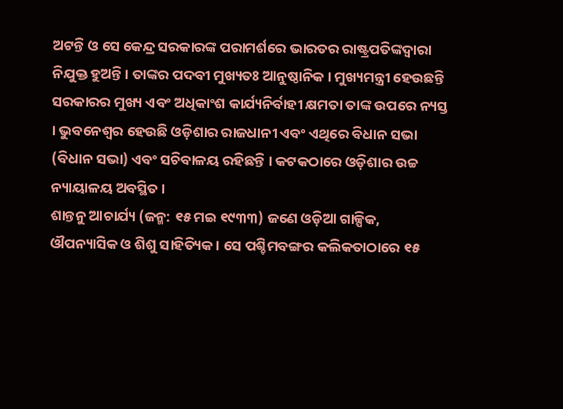ଅଟନ୍ତି ଓ ସେ କେନ୍ଦ୍ର ସରକାରଙ୍କ ପରାମର୍ଶରେ ଭାରତର ରାଷ୍ଟ୍ରପତିଙ୍କଦ୍ୱାରା ନିଯୁକ୍ତ ହୁଅନ୍ତି । ତାଙ୍କର ପଦବୀ ମୁଖ୍ୟତଃ ଆନୁଷ୍ଠାନିକ । ମୁଖ୍ୟମନ୍ତ୍ରୀ ହେଉଛନ୍ତି ସରକାରର ମୁଖ୍ୟ ଏବଂ ଅଧିକାଂଶ କାର୍ଯ୍ୟନିର୍ବାହୀ କ୍ଷମତା ତାଙ୍କ ଉପରେ ନ୍ୟସ୍ତ । ଭୁବନେଶ୍ୱର ହେଉଛି ଓଡ଼ିଶାର ରାଜଧାନୀ ଏବଂ ଏଥିରେ ବିଧାନ ସଭା (ବିଧାନ ସଭା) ଏବଂ ସଚିବାଳୟ ରହିଛନ୍ତି । କଟକଠାରେ ଓଡ଼ିଶାର ଉଚ୍ଚ ନ୍ୟାୟାଳୟ ଅବସ୍ଥିତ ।
ଶାନ୍ତନୁ ଆଚାର୍ଯ୍ୟ (ଜନ୍ମ: ୧୫ ମଇ ୧୯୩୩) ଜଣେ ଓଡ଼ିଆ ଗାଳ୍ପିକ, ଔପନ୍ୟାସିକ ଓ ଶିଶୁ ସାହିତ୍ୟିକ । ସେ ପଶ୍ଚିମବଙ୍ଗର କଲିକତାଠାରେ ୧୫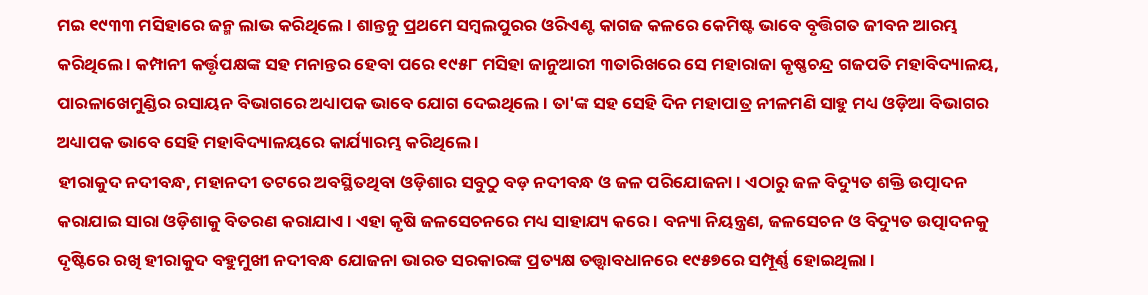ମଇ ୧୯୩୩ ମସିହାରେ ଜନ୍ମ ଲାଭ କରିଥିଲେ । ଶାନ୍ତନୁ ପ୍ରଥମେ ସମ୍ବଲପୁରର ଓରିଏଣ୍ଟ କାଗଜ କଳରେ କେମିଷ୍ଟ ଭାବେ ବୃତ୍ତିଗତ ଜୀବନ ଆରମ୍ଭ କରିଥିଲେ । କମ୍ପାନୀ କର୍ତ୍ତୃପକ୍ଷଙ୍କ ସହ ମନାନ୍ତର ହେବା ପରେ ୧୯୫୮ ମସିହା ଜାନୁଆରୀ ୩ତାରିଖରେ ସେ ମହାରାଜା କୃଷ୍ଣଚନ୍ଦ୍ର ଗଜପତି ମହାବିଦ୍ୟାଳୟ, ପାରଳାଖେମୁଣ୍ଡିର ରସାୟନ ବିଭାଗରେ ଅଧ୍ୟାପକ ଭାବେ ଯୋଗ ଦେଇଥିଲେ । ତା'ଙ୍କ ସହ ସେହି ଦିନ ମହାପାତ୍ର ନୀଳମଣି ସାହୁ ମଧ୍ୟ ଓଡ଼ିଆ ବିଭାଗର ଅଧ୍ୟାପକ ଭାବେ ସେହି ମହାବିଦ୍ୟାଳୟରେ କାର୍ଯ୍ୟାରମ୍ଭ କରିଥିଲେ ।
ହୀରାକୁଦ ନଦୀବନ୍ଧ, ମହାନଦୀ ତଟରେ ଅବସ୍ଥିତଥିବା ଓଡ଼ିଶାର ସବୁଠୁ ବଡ଼ ନଦୀବନ୍ଧ ଓ ଜଳ ପରିଯୋଜନା । ଏଠାରୁ ଜଳ ବିଦ୍ୟୁତ ଶକ୍ତି ଉତ୍ପାଦନ କରାଯାଇ ସାରା ଓଡ଼ିଶାକୁ ବିତରଣ କରାଯାଏ । ଏହା କୃଷି ଜଳସେଚନରେ ମଧ୍ୟ ସାହାଯ୍ୟ କରେ । ବନ୍ୟା ନିୟନ୍ତ୍ରଣ, ଜଳସେଚନ ଓ ବିଦ୍ୟୁତ ଉତ୍ପାଦନକୁ ଦୃଷ୍ଟିରେ ରଖି ହୀରାକୁଦ ବହୁମୁଖୀ ନଦୀବନ୍ଧ ଯୋଜନା ଭାରତ ସରକାରଙ୍କ ପ୍ରତ୍ୟକ୍ଷ ତତ୍ତ୍ୱାବଧାନରେ ୧୯୫୭ରେ ସମ୍ପୂର୍ଣ୍ଣ ହୋଇଥିଲା ।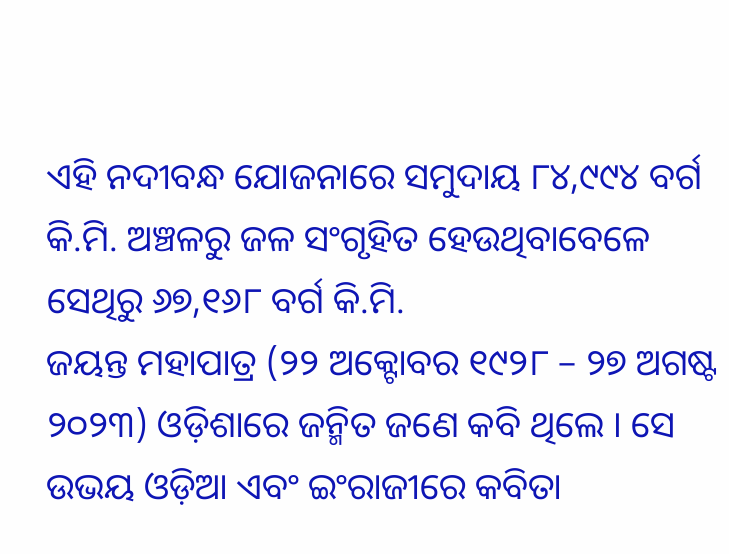ଏହି ନଦୀବନ୍ଧ ଯୋଜନାରେ ସମୁଦାୟ ୮୪,୯୯୪ ବର୍ଗ କି.ମି. ଅଞ୍ଚଳରୁ ଜଳ ସଂଗୃହିତ ହେଉଥିବାବେଳେ ସେଥିରୁ ୬୭,୧୬୮ ବର୍ଗ କି.ମି.
ଜୟନ୍ତ ମହାପାତ୍ର (୨୨ ଅକ୍ଟୋବର ୧୯୨୮ – ୨୭ ଅଗଷ୍ଟ ୨୦୨୩) ଓଡ଼ିଶାରେ ଜନ୍ମିତ ଜଣେ କବି ଥିଲେ । ସେ ଉଭୟ ଓଡ଼ିଆ ଏବଂ ଇଂରାଜୀରେ କବିତା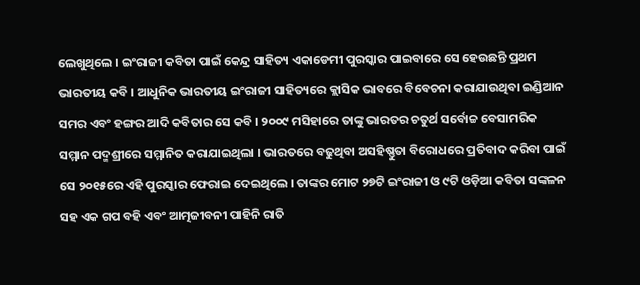ଲେଖୁଥିଲେ । ଇଂରାଜୀ କବିତା ପାଇଁ କେନ୍ଦ୍ର ସାହିତ୍ୟ ଏକାଡେମୀ ପୁରସ୍କାର ପାଇବାରେ ସେ ହେଉଛନ୍ତି ପ୍ରଥମ ଭାରତୀୟ କବି । ଆଧୁନିକ ଭାରତୀୟ ଇଂରାଜୀ ସାହିତ୍ୟରେ କ୍ଲାସିକ ଭାବରେ ବିବେଚନା କରାଯାଉଥିବା ଇଣ୍ଡିଆନ ସମର ଏବଂ ହଙ୍ଗର ଆଦି କବିତାର ସେ କବି । ୨୦୦୯ ମସିହାରେ ତାଙ୍କୁ ଭାରତର ଚତୁର୍ଥ ସର୍ବୋଚ୍ଚ ବେସାମରିକ ସମ୍ମାନ ପଦ୍ମଶ୍ରୀରେ ସମ୍ମାନିତ କରାଯାଇଥିଲା । ଭାରତରେ ବଢୁଥିବା ଅସହିଷ୍ଣୁତା ବିରୋଧରେ ପ୍ରତିବାଦ କରିବା ପାଇଁ ସେ ୨୦୧୫ରେ ଏହି ପୁରସ୍କାର ଫେରାଇ ଦେଇଥିଲେ । ତାଙ୍କର ମୋଟ ୨୭ଟି ଇଂରାଜୀ ଓ ୯ଟି ଓଡ଼ିଆ କବିତା ସଙ୍କଳନ ସହ ଏକ ଗପ ବହି ଏବଂ ଆତ୍ମଜୀବନୀ ପାହିନି ରାତି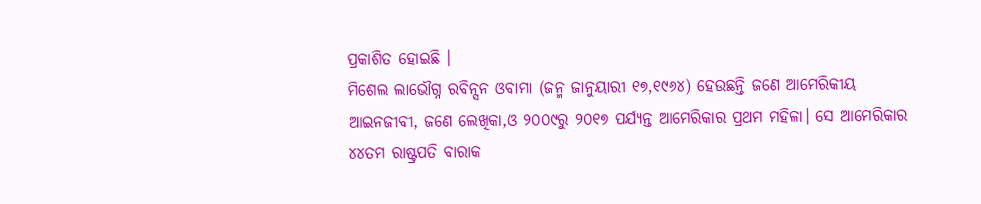ପ୍ରକାଶିତ ହୋଇଛି ।
ମିଶେଲ ଲାଭୌଗ୍ନ ରବିନ୍ସନ ଓବାମା (ଜନ୍ମ ଜାନୁୟାରୀ ୧୭,୧୯୬୪) ହେଉଛନ୍ତି ଜଣେ ଆମେରିକୀୟ ଆଇନଜୀବୀ, ଜଣେ ଲେଖିକା,ଓ ୨୦୦୯ରୁ ୨୦୧୭ ପର୍ଯ୍ୟନ୍ତ ଆମେରିକାର ପ୍ରଥମ ମହିଳା। ସେ ଆମେରିକାର ୪୪ତମ ରାଷ୍ଟ୍ରପତି ବାରାକ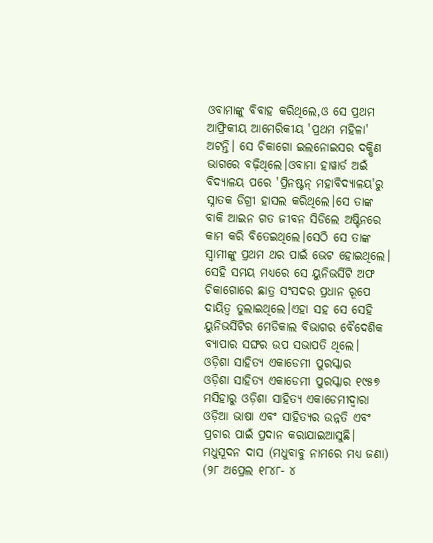ଓବାମାଙ୍କୁ ବିବାହ କରିଥିଲେ,ଓ ସେ ପ୍ରଥମ ଆଫ୍ରିକୀୟ ଆମେରିକୀୟ 'ପ୍ରଥମ ମହିଳା' ଅଟନ୍ତି। ସେ ଚିକାଗୋ ଇଲନୋଇସର ଦକ୍ଷିଣ ଭାଗରେ ବଢ଼ିଥିଲେ।ଓବାମା ହାୱାର୍ଡ ଅଇଁ ବିଦ୍ୟାଳୟ ପରେ 'ପ୍ରିନଷ୍ଟନ୍ ମହାବିଦ୍ୟାଳୟ'ରୁ ସ୍ନାତକ ଡିଗ୍ରୀ ହାସଲ କରିଥିଲେ।ସେ ତାଙ୍କ ବାକି ଆଇନ ଗତ ଜୀବନ ସିଡିଲେ ଅଷ୍ଟିନରେ କାମ କରି ବିତେଇଥିଲେ।ସେଠି ସେ ତାଙ୍କ ସ୍ୱାମୀଙ୍କୁ ପ୍ରଥମ ଥର ପାଇଁ ଭେଟ ହୋଇଥିଲେ। ସେହି ସମୟ ମଧ୍ୟରେ ସେ ୟୁନିଭର୍ସିଟି ଅଫ ଚିକାଗୋରେ ଛାତ୍ର ସଂସଦର ପ୍ରଧାନ ରୂପେ ଦାୟିତ୍ୱ ତୁଲାଇଥିଲେ।ଏହା ସହ ସେ ସେହି ୟୁନିଭର୍ସିଟିର ମେଡିକାଲ ବିଭାଗର ବୈଦେଶିକ ବ୍ୟାପାର ସଙ୍ଘର ଉପ ସଭାପତି ଥିଲେ।
ଓଡ଼ିଶା ସାହିତ୍ୟ ଏକାଡେମୀ ପୁରସ୍କାର
ଓଡ଼ିଶା ସାହିତ୍ୟ ଏକାଡେମୀ ପୁରସ୍କାର ୧୯୫୭ ମସିହାରୁ ଓଡ଼ିଶା ସାହିତ୍ୟ ଏକାଡେମୀଦ୍ୱାରା ଓଡ଼ିଆ ଭାଷା ଏବଂ ସାହିତ୍ୟର ଉନ୍ନତି ଏବଂ ପ୍ରଚାର ପାଇଁ ପ୍ରଦାନ କରାଯାଇଆସୁଛି।
ମଧୁସୂଦନ ଦାସ (ମଧୁବାବୁ ନାମରେ ମଧ୍ୟ ଜଣା) (୨୮ ଅପ୍ରେଲ ୧୮୪୮- ୪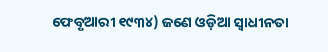ଫେବୃଆରୀ ୧୯୩୪) ଜଣେ ଓଡ଼ିଆ ସ୍ୱାଧୀନତା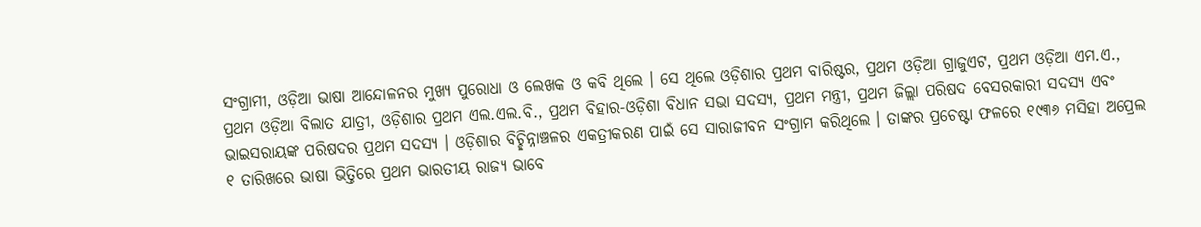ସଂଗ୍ରାମୀ, ଓଡ଼ିଆ ଭାଷା ଆନ୍ଦୋଳନର ମୁଖ୍ୟ ପୁରୋଧା ଓ ଲେଖକ ଓ କବି ଥିଲେ । ସେ ଥିଲେ ଓଡ଼ିଶାର ପ୍ରଥମ ବାରିଷ୍ଟର, ପ୍ରଥମ ଓଡ଼ିଆ ଗ୍ରାଜୁଏଟ, ପ୍ରଥମ ଓଡ଼ିଆ ଏମ.ଏ., ପ୍ରଥମ ଓଡ଼ିଆ ବିଲାତ ଯାତ୍ରୀ, ଓଡ଼ିଶାର ପ୍ରଥମ ଏଲ.ଏଲ.ବି., ପ୍ରଥମ ବିହାର-ଓଡ଼ିଶା ବିଧାନ ସଭା ସଦସ୍ୟ, ପ୍ରଥମ ମନ୍ତ୍ରୀ, ପ୍ରଥମ ଜିଲ୍ଲା ପରିଷଦ ବେସରକାରୀ ସଦସ୍ୟ ଏବଂ ଭାଇସରାୟଙ୍କ ପରିଷଦର ପ୍ରଥମ ସଦସ୍ୟ । ଓଡ଼ିଶାର ବିଚ୍ଛିନ୍ନାଞ୍ଚଳର ଏକତ୍ରୀକରଣ ପାଇଁ ସେ ସାରାଜୀବନ ସଂଗ୍ରାମ କରିଥିଲେ । ତାଙ୍କର ପ୍ରଚେଷ୍ଟା ଫଳରେ ୧୯୩୬ ମସିହା ଅପ୍ରେଲ ୧ ତାରିଖରେ ଭାଷା ଭିତ୍ତିରେ ପ୍ରଥମ ଭାରତୀୟ ରାଜ୍ୟ ଭାବେ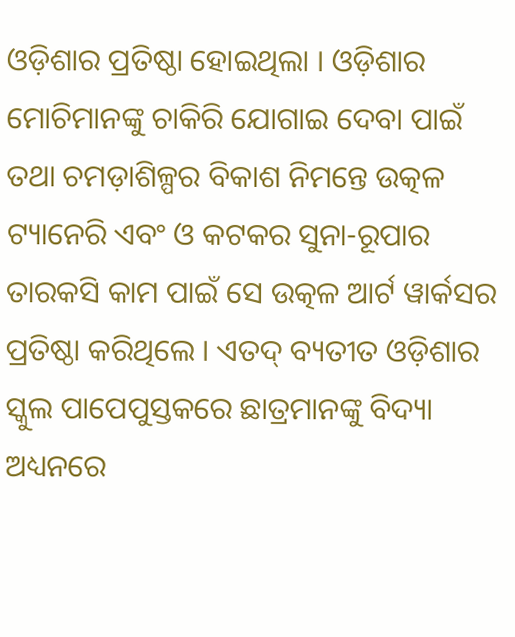ଓଡ଼ିଶାର ପ୍ରତିଷ୍ଠା ହୋଇଥିଲା । ଓଡ଼ିଶାର ମୋଚିମାନଙ୍କୁ ଚାକିରି ଯୋଗାଇ ଦେବା ପାଇଁ ତଥା ଚମଡ଼ାଶିଳ୍ପର ବିକାଶ ନିମନ୍ତେ ଉତ୍କଳ ଟ୍ୟାନେରି ଏବଂ ଓ କଟକର ସୁନା-ରୂପାର ତାରକସି କାମ ପାଇଁ ସେ ଉତ୍କଳ ଆର୍ଟ ୱାର୍କସର ପ୍ରତିଷ୍ଠା କରିଥିଲେ । ଏତଦ୍ ବ୍ୟତୀତ ଓଡ଼ିଶାର ସ୍କୁଲ ପାପେପୁସ୍ତକରେ ଛାତ୍ରମାନଙ୍କୁ ବିଦ୍ୟା ଅଧ୍ୟନରେ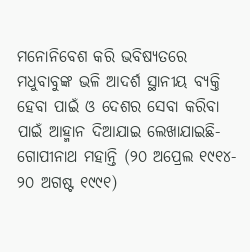ମନୋନିବେଶ କରି ଭବିଷ୍ୟତରେ ମଧୁବାବୁଙ୍କ ଭଳି ଆଦର୍ଶ ସ୍ଥାନୀୟ ବ୍ୟକ୍ତି ହେବା ପାଇଁ ଓ ଦେଶର ସେବା କରିବା ପାଇଁ ଆହ୍ମାନ ଦିଆଯାଇ ଲେଖାଯାଇଛି-
ଗୋପୀନାଥ ମହାନ୍ତି (୨୦ ଅପ୍ରେଲ ୧୯୧୪- ୨୦ ଅଗଷ୍ଟ ୧୯୯୧)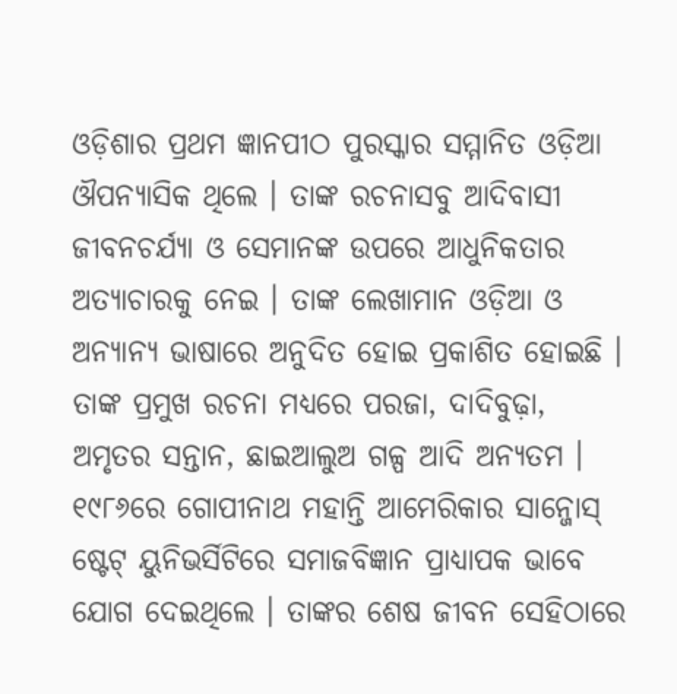ଓଡ଼ିଶାର ପ୍ରଥମ ଜ୍ଞାନପୀଠ ପୁରସ୍କାର ସମ୍ମାନିତ ଓଡ଼ିଆ ଔପନ୍ୟାସିକ ଥିଲେ । ତାଙ୍କ ରଚନାସବୁ ଆଦିବାସୀ ଜୀବନଚର୍ଯ୍ୟା ଓ ସେମାନଙ୍କ ଉପରେ ଆଧୁନିକତାର ଅତ୍ୟାଚାରକୁ ନେଇ । ତାଙ୍କ ଲେଖାମାନ ଓଡ଼ିଆ ଓ ଅନ୍ୟାନ୍ୟ ଭାଷାରେ ଅନୁଦିତ ହୋଇ ପ୍ରକାଶିତ ହୋଇଛି । ତାଙ୍କ ପ୍ରମୁଖ ରଚନା ମଧ୍ୟରେ ପରଜା, ଦାଦିବୁଢ଼ା, ଅମୃତର ସନ୍ତାନ, ଛାଇଆଲୁଅ ଗଳ୍ପ ଆଦି ଅନ୍ୟତମ । ୧୯୮୬ରେ ଗୋପୀନାଥ ମହାନ୍ତି ଆମେରିକାର ସାନ୍ଜୋସ୍ ଷ୍ଟେଟ୍ ୟୁନିଭର୍ସିଟିରେ ସମାଜବିଜ୍ଞାନ ପ୍ରାଧ୍ୟାପକ ଭାବେ ଯୋଗ ଦେଇଥିଲେ । ତାଙ୍କର ଶେଷ ଜୀବନ ସେହିଠାରେ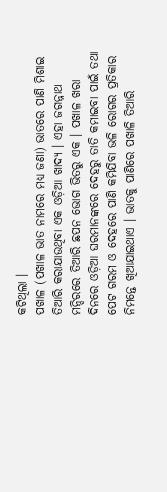କଟିଥିଲା ।
ପଖାଳ (ପଖାଳ ଭାତ ନାମରେ ମଧ୍ୟ ଜଣା) ଭାତରେ ପାଣି ମିଶାଇ ତିଆରି କରାଯାଉଥିବା ଏକ ଓଡ଼ିଆ ଖାଦ୍ୟ । ଏହା ଜଗନ୍ନାଥ ମନ୍ଦିରରେ ତିଆରି ଛପନ ଭୋଗ ଭିତରୁ ଏକ । ପଖାଳ ଖରା ଦିନରେ ଓଡ଼ିଆ ଘରମାନଙ୍କରେ ଦେହରୁ ତାତି କମାଇବା ପାଇଁ ତଥା ପେଟ ଗରମ ଓ ଦେହରେ ପାଣି କମିଯିବା ଭଳି ରୋଗର ପ୍ରତିକାର ନିମନ୍ତେ ଖିଆଯାଇଥାଏ । ଭାତକୁ ପାଣିରେ ପଖାଳି ତିଆରି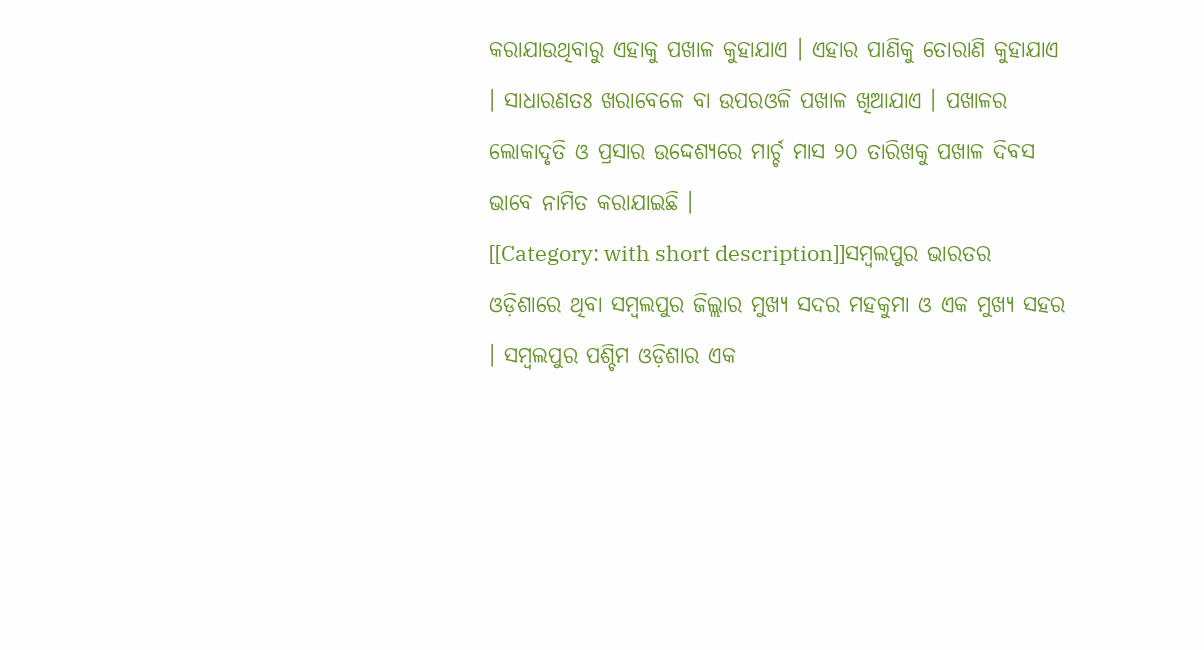କରାଯାଉଥିବାରୁ ଏହାକୁ ପଖାଳ କୁହାଯାଏ । ଏହାର ପାଣିକୁ ତୋରାଣି କୁହାଯାଏ । ସାଧାରଣତଃ ଖରାବେଳେ ବା ଉପରଓଳି ପଖାଳ ଖିଆଯାଏ । ପଖାଳର ଲୋକାଦୃତି ଓ ପ୍ରସାର ଉଦ୍ଦେଶ୍ୟରେ ମାର୍ଚ୍ଚ ମାସ ୨୦ ତାରିଖକୁ ପଖାଳ ଦିବସ ଭାବେ ନାମିତ କରାଯାଇଛି ।
[[Category: with short description]]ସମ୍ବଲପୁର ଭାରତର ଓଡ଼ିଶାରେ ଥିବା ସମ୍ବଲପୁର ଜିଲ୍ଲାର ମୁଖ୍ୟ ସଦର ମହକୁମା ଓ ଏକ ମୁଖ୍ୟ ସହର । ସମ୍ବଲପୁର ପଶ୍ଚିମ ଓଡ଼ିଶାର ଏକ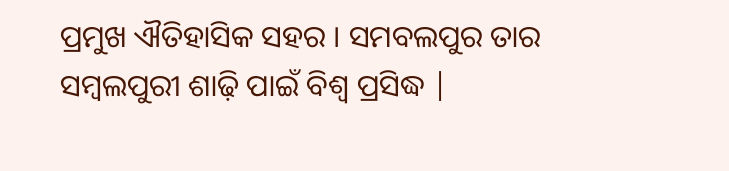ପ୍ରମୁଖ ଐତିହାସିକ ସହର । ସମବଲପୁର ତାର ସମ୍ବଲପୁରୀ ଶାଢ଼ି ପାଇଁ ବିଶ୍ୱ ପ୍ରସିଦ୍ଧ |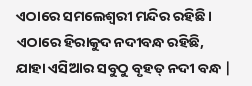ଏଠାରେ ସମଲେଶ୍ୱରୀ ମନ୍ଦିର ରହିଛି । ଏଠାରେ ହିରାକୁଦ ନଦୀବନ୍ଧ ରହିଛି, ଯାହା ଏସିଆର ସବୁଠୁ ବୃହତ୍ ନଦୀ ବନ୍ଧ |